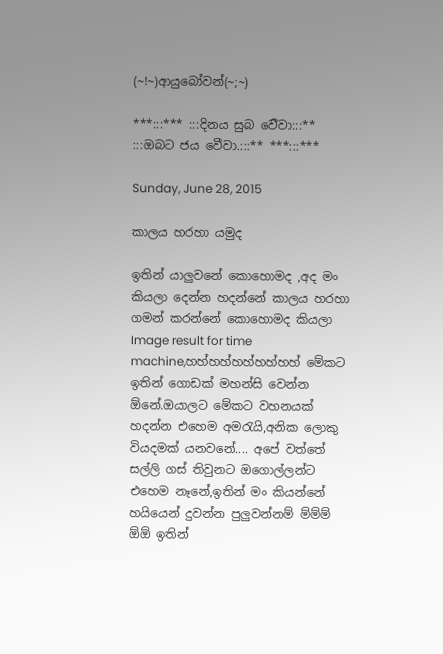(~!~)ආයුබෝවන්(~;~)

***:::*** :::දිනය සුබ ‍ව‍ෙීවා:::** :::ඔබට ජය වෙීවා.:::** ***:::***

Sunday, June 28, 2015

කාලය හරහා යමුද

ඉතින් යාලුවනේ කොහොමද ,අද මං කියලා දෙන්න හදන්නේ කාලය හරහා ගමන් කරන්නේ කොහොමද කියලා Image result for time machine,හහ්හහ්හහ්හහ්හහ් මේකට ඉතින් ගොඩක් මහන්සි වෙන්න ඕනේ.ඔයාලට මේකට වහනයක් හදන්න එහෙම අමරැයි,අනික ලොකු වියදමක් යනවනේ.... අපේ වත්තේ සල්ලි ගස් තිවුනට ඔගොල්ලන්ට එහෙම නෑනේ,ඉතින් මං කියන්නේ හයියෙන් දුවන්න පුලුවන්නම් ම්ම්ම් ඕඕ ඉතින්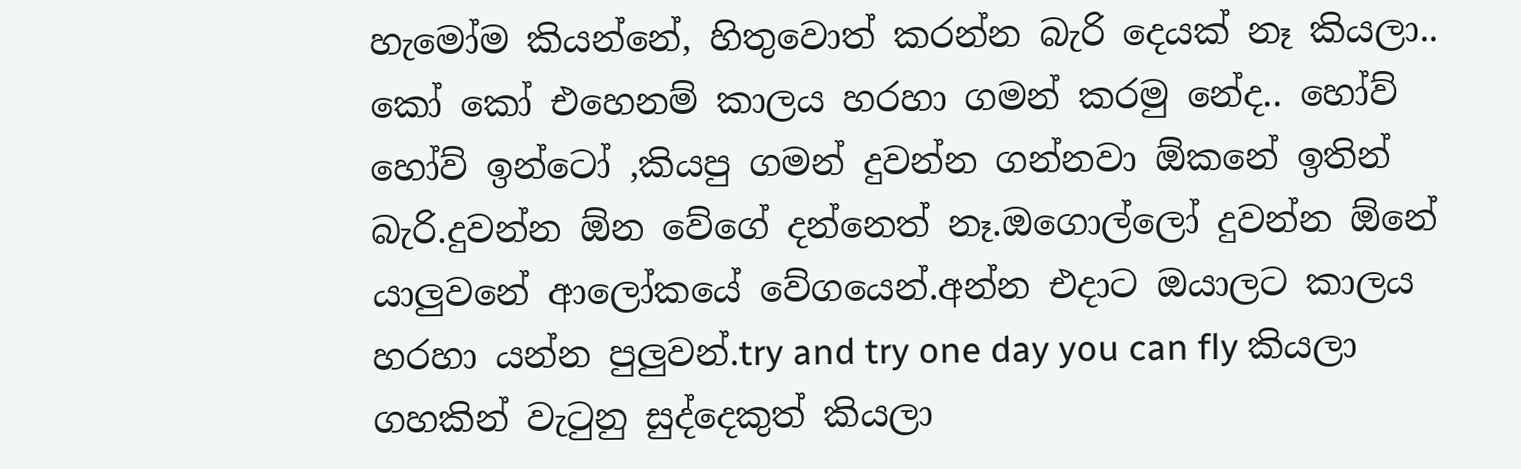හැමෝම කියන්නේ, හිතුවොත් කරන්න බැරි දෙයක් නෑ කියලා.. කෝ කෝ එහෙනම් කාලය හරහා ගමන් කරමු නේද.. හෝව් හෝව් ඉන්ටෝ ,කියපු ගමන් දුවන්න ගන්නවා ඕකනේ ඉතින් බැරි.දුවන්න ඕන වේගේ දන්නෙත් නෑ.ඔගොල්ලෝ දුවන්න ඕනේ යාලුවනේ ආලෝකයේ වේගයෙන්.අන්න එදාට ඔයාලට කාලය හරහා යන්න පුලුවන්.try and try one day you can fly කියලා ගහකින් වැටුනු සුද්දෙකුත් කියලා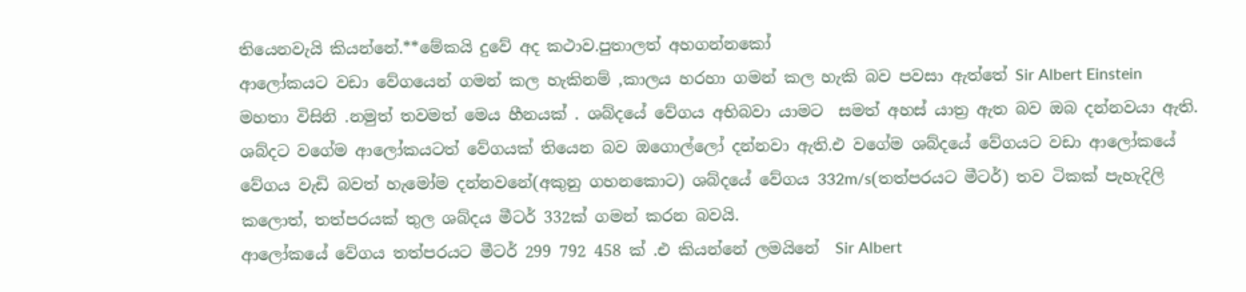තියෙනවැයි කියන්නේ.**මේකයි දුවේ අද කථාව.පුතාලත් අහගන්නකෝ
ආලෝකයට වඩා වේග‍යෙන් ගමන් කල හැකිනම් ,කාලය හරහා ගමන් කල හැකි බව පවසා ඇත්තේ Sir Albert Einstein මහතා විසිනි .නමුත් තවමත් මෙය හීනයක් . ශබ්දයේ වේගය අභිබවා යාමට  සමත් අහස් යාත්‍ර ඇත බව ඔබ දන්නවයා ඇති.
ශබ්දට වගේම ආලෝකයටත් වේගයක් තියෙන බව ඔගොල්ලෝ දන්නවා ඇති.එ වගේම ශබ්දයේ වේගයට වඩා ආලෝකයේ වේගය වැඩි බවත් හැමෝම දන්නවනේ(අකුනු ගහනකොට) ශබ්දයේ වේගය 332m/s(තත්පරයට මීටර්) තව ටිකක් පැහැදිලි කලොත්, තත්පරයක් තුල ශබ්දය මීටර් 332ක් ගමන් කරන බවයි.
ආලෝකයේ වේගය තත්පරයට මීටර් 299 792 458 ක් .එ කියන්නේ ලමයිනේ  Sir Albert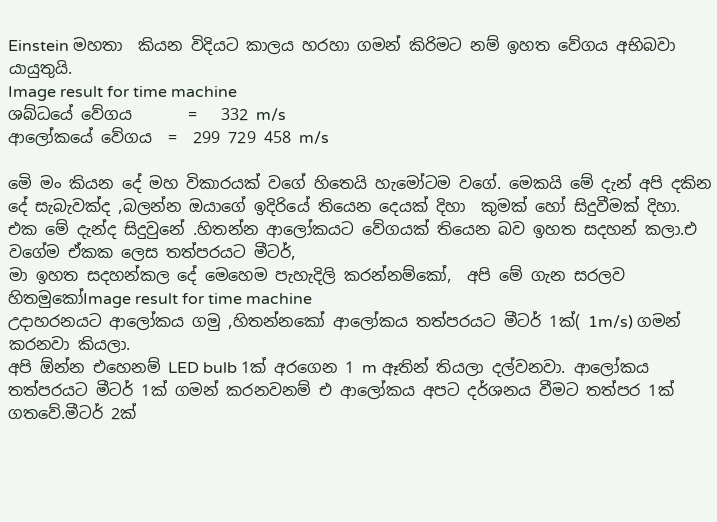Einstein මහතා  කියන විදියට කාලය හරහා ගමන් කිරිමට නම් ඉහත වේගය අභිබවා යායුතුයි.
Image result for time machine
ශබ්ධයේ වේගය       =   332 m/s
ආලෝකයේ වේගය  =  299 729 458 m/s

මෙි මං කියන දේ මහ විකාරයක් වගේ හිතෙයි හැමෝටම වගේ. මෙකයි මේ දැන් අපි දකින දේ සැබැවක්ද ,බලන්න ඔයාගේ ඉදිරියේ තියෙන දෙයක් දිහා  කුමක් හෝ සිදුවීමක් දිහා. එක මේ දැන්ද සිදුවුනේ .හිතන්න ආලෝකයට වේගයක් තියෙන බව ඉහත සදහන් කලා.එ වගේම ඒකක ලෙස තත්පරයට මීටර්,
මා ඉහත සදහන්කල දේ මෙහෙම පැහැදිලි කරන්නම්කෝ,  අපි මේ ගැන සරලව හිතමුකෝImage result for time machine
උදාහරනයට ආලෝකය ගමු ,හිතන්නකෝ ආලෝකය තත්පරයට මීටර් 1ක්( 1m/s) ගමන් කරනවා කියලා.
අපි ඕන්න එහෙනම් LED bulb 1ක් අරගෙන 1 m ඈතින් තියලා දල්වනවා. ආලෝකය තත්පරයට මීටර් 1ක් ගමන් කරනවනම් එ ආලෝකය අපට දර්ශනය වීමට තත්පර 1ක් ගතවේ.මීටර් 2ක්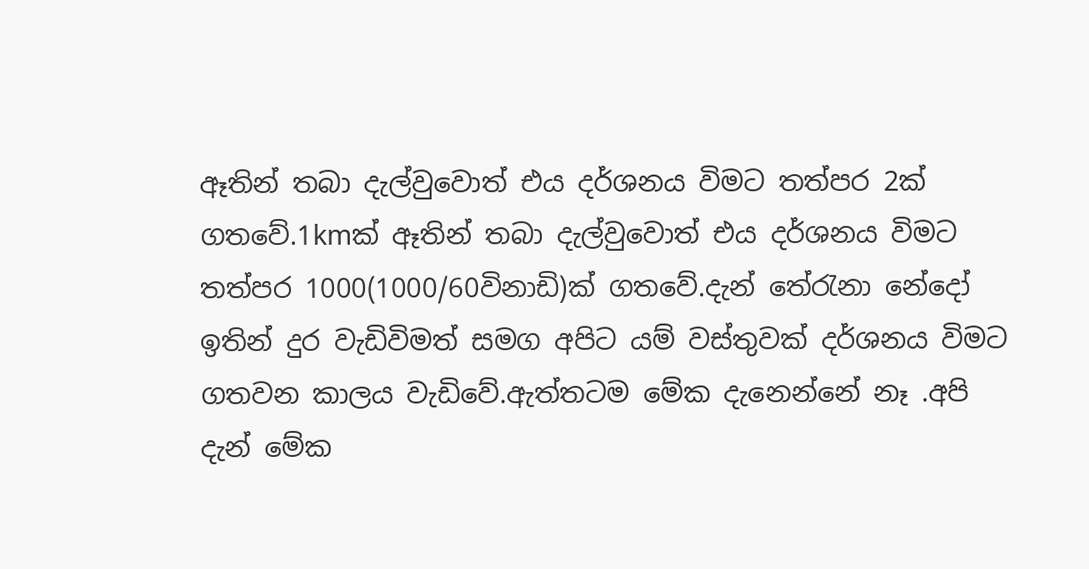ඈතින් තබා දැල්වුවොත් එය දර්ශනය විමට තත්පර 2ක් ගතවේ.1kmක් ඈතින් තබා දැල්වුවොත් එය දර්ශනය විමට තත්පර 1000(1000/60විනාඩි)ක් ගතවේ.දැන් තේරැනා නේදෝ
ඉතින් දුර වැඩිවිමත් සමග අපිට යම් වස්තුවක් දර්ශනය විමට ගතවන කාලය වැඩිවේ.ඇත්තටම මේක දැනෙන්නේ නෑ .අපි දැන් මේක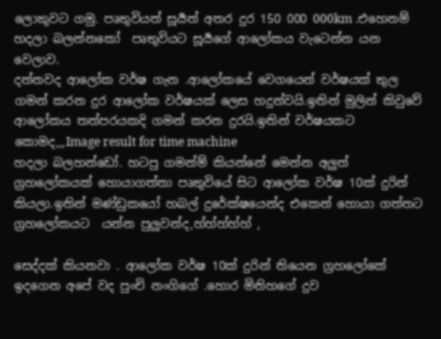ලොකුවට ගමු. පෘතුවියත් සූර්‍යත් අතර දුර 150 000 000km .එහෙනම් හදලා බලන්නකෝ  පෘතුවියට සූර්‍යගේ ආලෝකය වැටෙන්න යන වෙලාව.
දන්නවද ආලෝක වර්ෂ ගැන .ආලෝක‍යේ වෙගයෙන් වර්ෂයක් තුල ගමන් කරන දුර ආලෝක වර්ෂයක් ලෙස හදුන්වයි.ඉතින් මුලින් කිවුවේ ආලෝකය තත්පරයකදි ගමන් කරන දුරයි.ඉතින් වර්ෂයකට කොමද,,,Image result for time machine
හදලා බලහන්ඩෝ. හටපු ගමන්ම් කියන්නේ මෙන්න අලුත් ග්‍රහලෝකයක් හොයාගත්තා පෘතුවියේ සිට ආලෝක වර්ෂ 10ක් දුරින් කියලා.ඉතින් මණ්ඩුකයෝ හබල් දුරේක්ෂයෙන්ද එකෙන් හොයා ගත්තට ග්‍රහලෝකයට  යන්න පුලුවන්ද,හ්හ්හ්හ්හ් ,

සෙද්දක් කියනවා . ආලෝක වර්ෂ 10ක් දුරින් තියෙන ග්‍රහලෝකේ ඉදගෙන අපේ වද පුංචි නංගිගේ .හොර මිනිහගේ දුව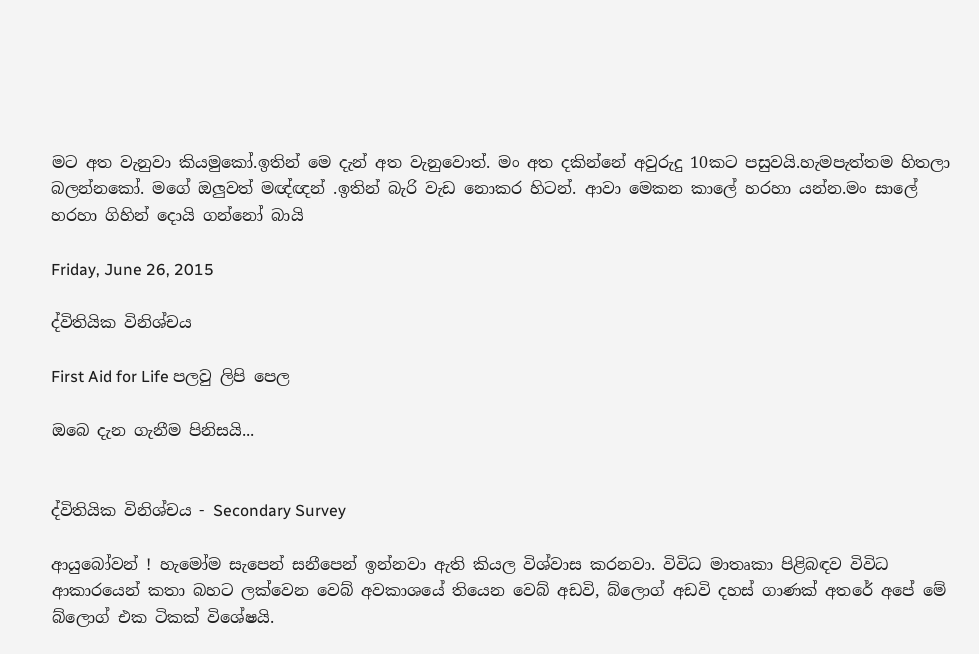මට අත වැනුවා කියමුකෝ.ඉතින් මෙ දැන් අත වැනුවොත්. මං අත දකින්නේ අවුරුදු 10කට පසුවයි.හැමපැත්තම හිතලා බලන්නකෝ. මගේ ඔලුවත් මඥ්ඥන් .ඉතින් බැරි වැඩ නොකර හිටන්. ආවා මෙකන කාලේ හරහා යන්න.මං සාලේ හරහා ගිහින් දොයි ගන්නෝ බායි

Friday, June 26, 2015

ද්විතියික විනිශ්චය

First Aid for Life පලවු ලිපි පෙල

ඔබෙ දැන ගැනීම පිනිසයි...


ද්විතියික විනිශ්චය - Secondary Survey

ආයුබෝවන් ! හැමෝම සැපෙන් සනීපෙන් ඉන්නවා ඇති කියල විශ්වාස කරනවා. විවිධ මාතෘකා පිළිබඳව විවිධ ආකාරයෙන් කතා බහට ලක්වෙන වෙබ් අවකාශයේ තියෙන වෙබ් අඩවි, බ්ලොග් අඩවි දහස් ගාණක් අතරේ අපේ මේ බ්ලොග් එක ටිකක් විශේෂයි.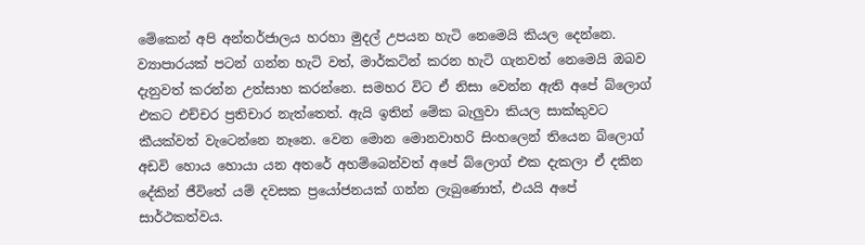මේකෙන් අපි අන්තර්ජාලය හරහා මුදල් උපයන හැටි නෙමෙයි කියල දෙන්නෙ. ව්‍යාපාරයක් පටන් ගන්න හැටි වත්, මාර්කටින් කරන හැටි ගැනවත් නෙමෙයි ඔබව දැනුවත් කරන්න උත්සාහ කරන්නෙ. සමහර විට ඒ නිසා වෙන්න ඇති අපේ බ්ලොග් එකට එච්චර ප්‍රතිචාර නැත්තෙත්. ඇයි ඉතින් මේක බැලුවා කියල සාක්කුවට කීයක්වත් වැටෙන්නෙ නෑනෙ. වෙන මොන මොනවාහරි සිංහලෙන් තියෙන බ්ලොග් අඩවි හොය හොයා යන අතරේ අහම්බෙන්වත් අපේ බ්ලොග් එක දැකලා ඒ දකින දේකින් ජීවිතේ යම් දවසක ප්‍රයෝජනයක් ගන්න ලැබුණොත්, එයයි අපේ සාර්ථකත්වය.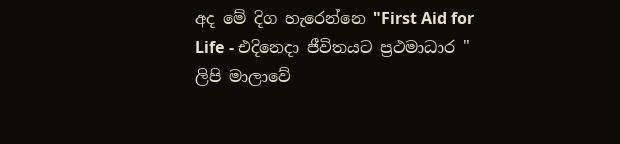අද මේ දිග හැරෙන්නෙ "First Aid for Life - එදිනෙදා ජීවිතයට ප්‍රථමාධාර " ලිපි මාලාවේ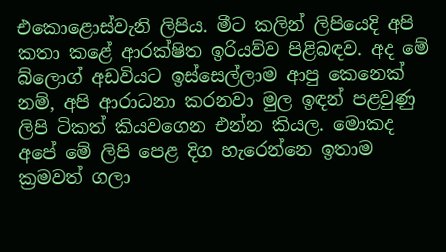එකොළොස්වැනි ලිපිය. මීට කලින් ලිපියෙදි අපි කතා කළේ ආරක්ෂිත ඉරියව්ව පිළිබඳව. අද මේ බ්ලොග් අඩවියට ඉස්සෙල්ලාම ආපු කෙනෙක් නම්, අපි ආරාධනා කරනවා මුල ඉඳන් පළවුණු ලිපි ටිකත් කියවගෙන එන්න කියල. මොකද අපේ මේ ලිපි පෙළ දිග හැරෙන්නෙ ඉතාම ක්‍රමවත් ගලා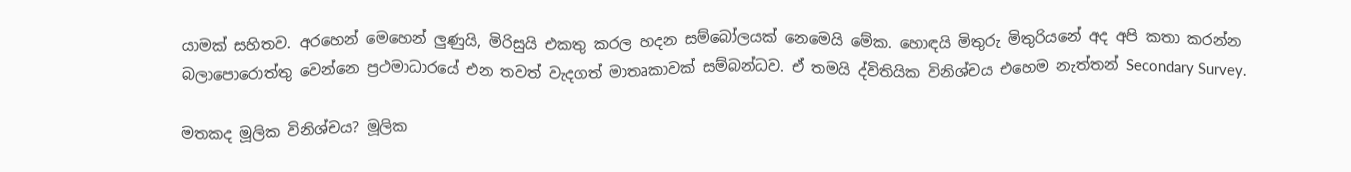යාමක් සහිතව. අරහෙන් මෙහෙන් ලුණුයි, මිරිසුයි එකතු කරල හදන සම්බෝලයක් නෙමෙයි මේක. හොඳයි මිතුරු මිතුරියනේ අද අපි කතා කරන්න බලාපොරොත්තු වෙන්නෙ ප්‍රථමාධාරයේ එන තවත් වැදගත් මාතෘකාවක් සම්බන්ධව. ඒ තමයි ද්විතියික විනිශ්චය එහෙම නැත්තන් Secondary Survey.

මතකද මූලික විනිශ්චය? මූලික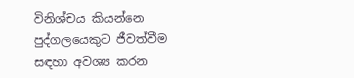විනිශ්චය කියන්නෙ පුද්ගලයෙකුට ජීවත්වීම සඳහා අවශ්‍ය කරන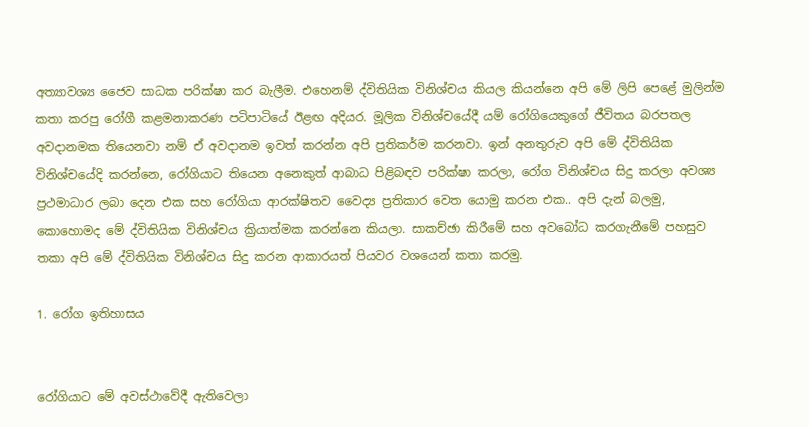අත්‍යාවශ්‍ය ජෛව සාධක පරික්ෂා කර බැලීම. එහෙනම් ද්විතියික විනිශ්චය කියල කියන්නෙ අපි මේ ලිපි පෙළේ මුලින්ම කතා කරපු රෝගී කළමනාකරණ පටිපාටියේ ඊළඟ අදියර. මූලික විනිශ්චයේදී යම් රෝගියෙකුගේ ජීවිතය බරපතල අවදානමක තියෙනවා නම් ඒ අවදානම ඉවත් කරන්න අපි ප්‍රතිකර්ම කරනවා. ඉන් අනතුරුව අපි මේ ද්විතියික විනිශ්චයේදි කරන්නෙ, රෝගියාට තියෙන අනෙකුත් ආබාධ පිළිබඳව පරික්ෂා කරලා, රෝග විනිශ්චය සිදු කරලා අවශ්‍ය ප්‍රථමාධාර ලබා දෙන එක සහ රෝගියා ආරක්ෂිතව වෛද්‍ය ප්‍රතිකාර වෙත යොමු කරන එක.. අපි දැන් බලමු, කොහොමද මේ ද්විතියික විනිශ්චය ක්‍රියාත්මක කරන්නෙ කියලා. සාකච්ඡා කිරීමේ සහ අවබෝධ කරගැනීමේ පහසුව තකා අපි මේ ද්විතියික විනිශ්චය සිදු කරන ආකාරයත් පියවර වශයෙන් කතා කරමු.

1. රෝග ඉතිහාසය


රෝගියාට මේ අවස්ථාවේදී ඇතිවෙලා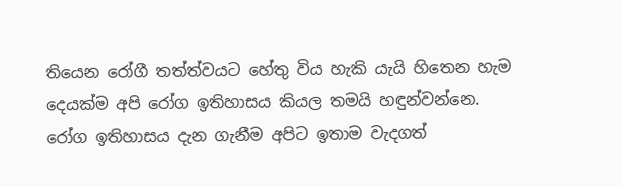තියෙන රෝගී තත්ත්වයට හේතු විය හැකි යැයි හිතෙන හැම දෙයක්ම අපි රෝග ඉතිහාසය කියල තමයි හඳුන්වන්නෙ. රෝග ඉතිහාසය දැන ගැනීම අපිට ඉතාම වැදගත්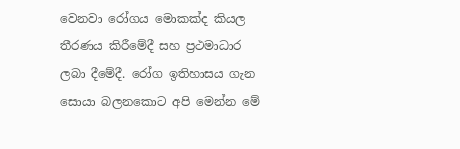වෙනවා රෝගය මොකක්ද කියල තීරණය කිරීමේදී සහ ප්‍රථමාධාර ලබා දීමේදී. රෝග ඉතිහාසය ගැන සොයා බලනකොට අපි මෙන්න මේ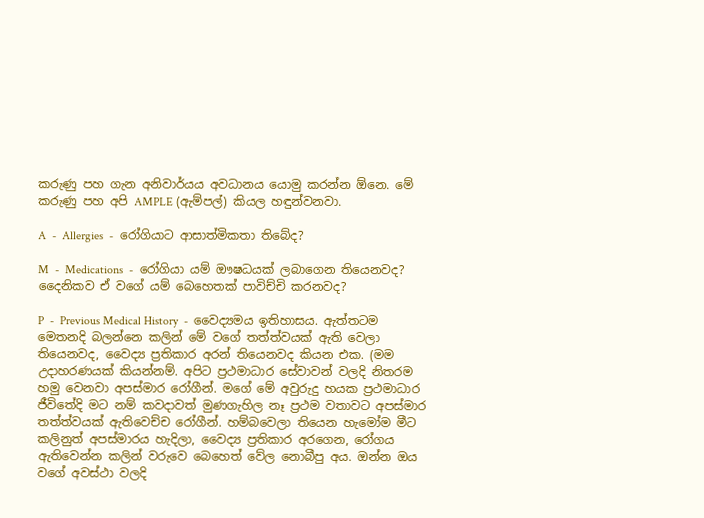කරුණු පහ ගැන අනිවාර්යය අවධානය යොමු කරන්න ඕනෙ. මේ කරුණු පහ අපි AMPLE (ඇම්පල්) කියල හඳුන්වනවා.

A  -  Allergies  -  රෝගියාට ආසාත්මිකතා තිබේද?

M  -  Medications  -  රෝගියා යම් ඖෂධයක් ලබාගෙන තියෙනවද? දෛනිකව ඒ වගේ යම් බෙහෙතක් පාවිච්චි කරනවද?

P  -  Previous Medical History  -  වෛද්‍යමය ඉතිහාසය. ඇත්තටම මෙතනදි බලන්නෙ කලින් මේ වගේ තත්ත්වයක් ඇති වෙලා තියෙනවද, වෛද්‍ය ප්‍රතිකාර අරන් තියෙනවද කියන එක. (මම උදාහරණයක් කියන්නම්. අපිට ප්‍රථමාධාර සේවාවන් වලදි නිතරම හමු වෙනවා අපස්මාර රෝගීන්. මගේ මේ අවුරුදු හයක ප්‍රථමාධාර ජීවිතේදි මට නම් කවදාවත් මුණගැහිල නෑ ප්‍රථම වතාවට අපස්මාර තත්ත්වයක් ඇතිවෙච්ච රෝගීන්. හම්බවෙලා තියෙන හැමෝම මීට කලිනුත් අපස්මාරය හැදිලා, වෛද්‍ය ප්‍රතිකාර අරගෙන, රෝගය ඇතිවෙන්න කලින් වරුවෙ බෙහෙත් වේල නොබීපු අය. ඔන්න ඔය වගේ අවස්ථා වලදි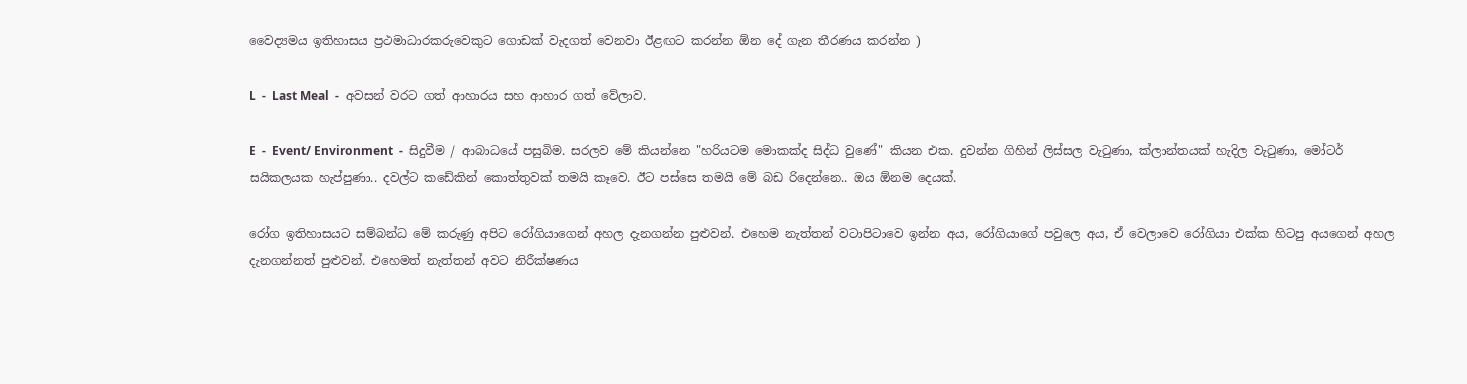වෛද්‍යමය ඉතිහාසය ප්‍රථමාධාරකරුවෙකුට ගොඩක් වැදගත් වෙනවා ඊළඟට කරන්න ඕන දේ ගැන තීරණය කරන්න )

L  -  Last Meal  -  අවසන් වරට ගත් ආහාරය සහ ආහාර ගත් වේලාව.

E  -  Event/ Environment  -  සිදුවීම / ආබාධයේ පසුබිම. සරලව මේ කියන්නෙ "හරියටම මොකක්ද සිද්ධ වුණේ" කියන එක. දුවන්න ගිහින් ලිස්සල වැටුණා, ක්ලාන්තයක් හැදිල වැටුණා, මෝටර් සයිකලයක හැප්පුණා.. දවල්ට කඩේකින් කොත්තුවක් තමයි කෑවෙ. ඊට පස්සෙ තමයි මේ බඩ රිදෙන්නෙ.. ඔය ඕනම දෙයක්.

රෝග ඉතිහාසයට සම්බන්ධ මේ කරුණු අපිට රෝගියාගෙන් අහල දැනගන්න පුළුවන්. එහෙම නැත්තන් වටාපිටාවෙ ඉන්න අය, රෝගියාගේ පවුලෙ අය, ඒ වෙලාවෙ රෝගියා එක්ක හිටපු අයගෙන් අහල දැනගන්නත් පුළුවන්. එහෙමත් නැත්තන් අවට නිරීක්ෂණය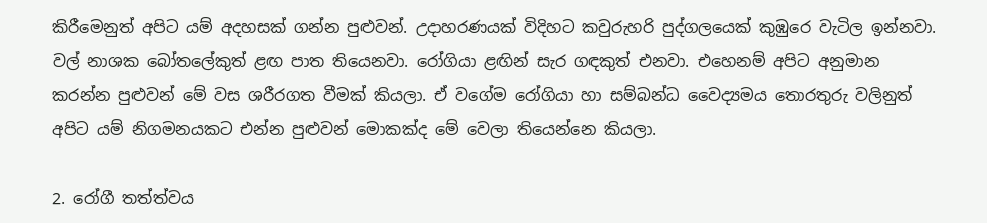කිරීමෙනුත් අපිට යම් අදහසක් ගන්න පුළුවන්. උදාහරණයක් විදිහට කවුරුහරි පුද්ගලයෙක් කුඹුරෙ වැටිල ඉන්නවා. වල් නාශක බෝතලේකුත් ළඟ පාත තියෙනවා. රෝගියා ළඟින් සැර ගඳකුත් එනවා. එහෙනම් අපිට අනුමාන කරන්න පුළුවන් මේ වස ශරීරගත වීමක් කියලා. ඒ වගේම රෝගියා හා සම්බන්ධ වෛද්‍යමය තොරතුරු වලිනුත් අපිට යම් නිගමනයකට එන්න පුළුවන් මොකක්ද මේ වෙලා තියෙන්නෙ කියලා.

2. රෝගී තත්ත්වය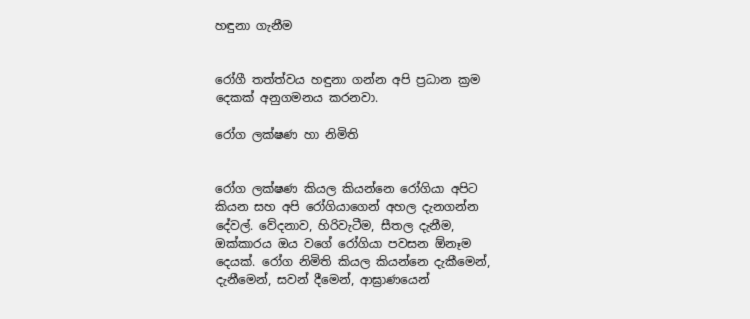හඳුනා ගැනීම


රෝගී තත්ත්වය හඳුනා ගන්න අපි ප්‍රධාන ක්‍රම දෙකක් අනුගමනය කරනවා.

රෝග ලක්ෂණ හා නිමිති


රෝග ලක්ෂණ කියල කියන්නෙ රෝගියා අපිට කියන සහ අපි රෝගියාගෙන් අහල දැනගන්න දේවල්. වේදනාව, හිරිවැටීම, සීතල දැනීම, ඔක්කාරය ඔය වගේ රෝගියා පවසන ඕනෑම දෙයක්. රෝග නිමිති කියල කියන්නෙ දැකීමෙන්, දැනීමෙන්, සවන් දීමෙන්, ආඝ්‍රාණයෙන්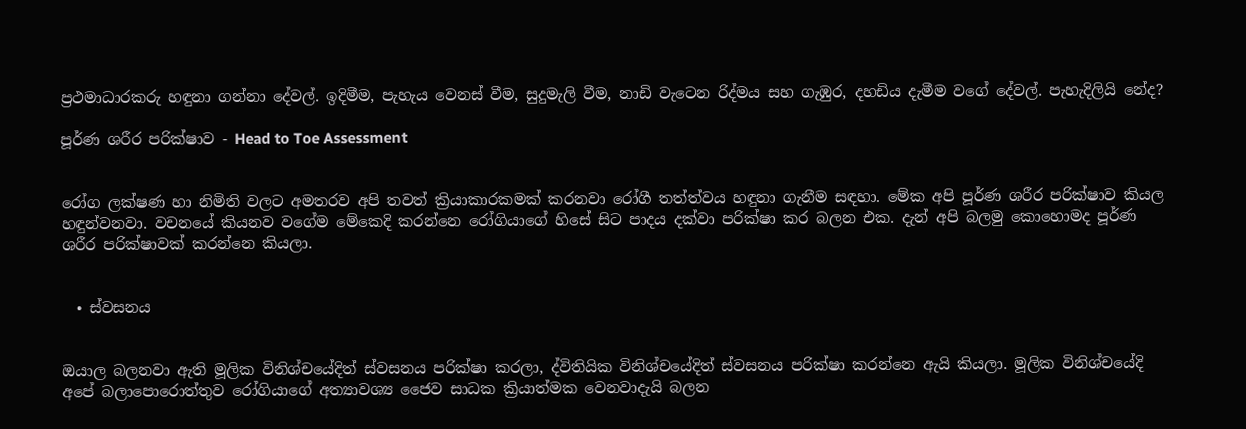ප්‍රථමාධාරකරු හඳුනා ගන්නා දේවල්. ඉදිමීම, පැහැය වෙනස් වීම, සුදුමැලි වීම, නාඩි වැටෙන රිද්මය සහ ගැඹුර, දහඩිය දැමීම වගේ දේවල්. පැහැදිලියි නේද?

පූර්ණ ශරීර පරික්ෂාව - Head to Toe Assessment


රෝග ලක්ෂණ හා නිමිති වලට අමතරව අපි තවත් ක්‍රියාකාරකමක් කරනවා රෝගී තත්ත්වය හඳුනා ගැනීම සඳහා. මේක අපි පූර්ණ ශරීර පරික්ෂාව කියල හඳුන්වනවා. වචනයේ කියනව වගේම මේකෙදි කරන්නෙ රෝගියාගේ හිසේ සිට පාදය දක්වා පරික්ෂා කර බලන එක. දැන් අපි බලමු කොහොමද පූර්ණ ශරීර පරික්ෂාවක් කරන්නෙ කියලා.


  • ස්වසනය


ඔයාල බලනවා ඇති මූලික විනිශ්චයේදිත් ස්වසනය පරික්ෂා කරලා, ද්විතියික විනිශ්චයේදිත් ස්වසනය පරික්ෂා කරන්නෙ ඇයි කියලා. මූලික විනිශ්චයේදි අපේ බලාපොරොත්තුව රෝගියාගේ අත්‍යාවශ්‍ය ජෛව සාධක ක්‍රියාත්මක වෙනවාදැයි බලන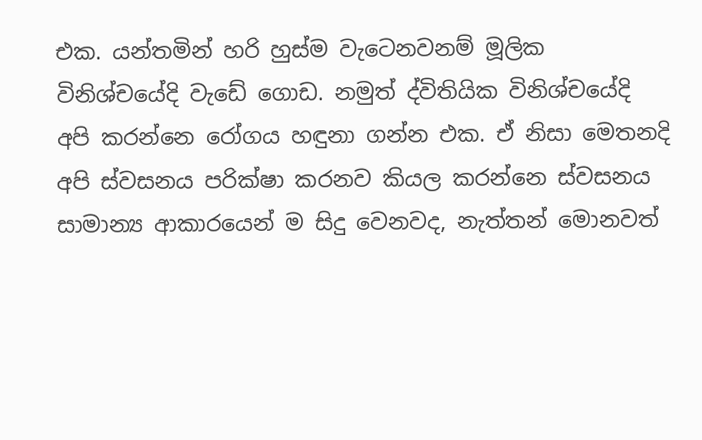එක. යන්තමින් හරි හුස්ම වැටෙනවනම් මූලික විනිශ්චයේදි වැඩේ ගොඩ. නමුත් ද්විතියික විනිශ්චයේදි අපි කරන්නෙ රෝගය හඳුනා ගන්න එක. ඒ නිසා මෙතනදි අපි ස්වසනය පරික්ෂා කරනව කියල කරන්නෙ ස්වසනය සාමාන්‍ය ආකාරයෙන් ම සිදු වෙනවද, නැත්තන් මොනවත්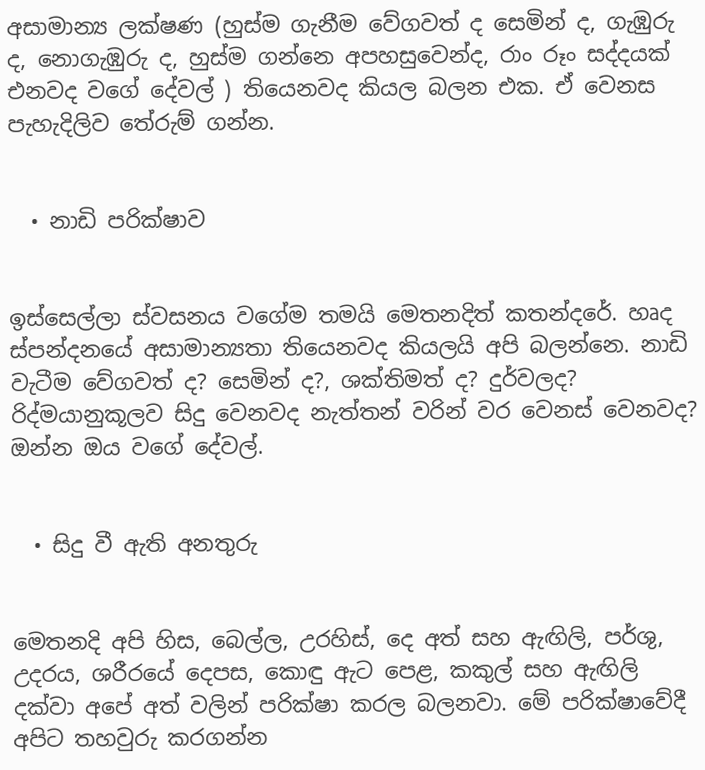අසාමාන්‍ය ලක්ෂණ (හුස්ම ගැනීම වේගවත් ද සෙමින් ද, ගැඹුරු ද, නොගැඹුරු ද, හුස්ම ගන්නෙ අපහසුවෙන්ද, රාං රූං සද්දයක් එනවද වගේ දේවල් ) තියෙනවද කියල බලන එක. ඒ වෙනස පැහැදිලිව තේරුම් ගන්න.


  • නාඩි පරික්ෂාව


ඉස්සෙල්ලා ස්වසනය වගේම තමයි මෙතනදිත් කතන්දරේ. හෘද ස්පන්දනයේ අසාමාන්‍යතා තියෙනවද කියලයි අපි බලන්නෙ. නාඩි වැටීම වේගවත් ද? සෙමින් ද?, ශක්තිමත් ද? දුර්වලද? රිද්මයානුකූලව සිදු වෙනවද නැත්තන් වරින් වර වෙනස් වෙනවද? ඔන්න ඔය වගේ දේවල්.


  • සිදු වී ඇති අනතුරු


මෙතනදි අපි හිස, බෙල්ල, උරහිස්, දෙ අත් සහ ඇඟිලි, පර්ශු, උදරය, ශරීරයේ දෙපස, කොඳු ඇට පෙළ, කකුල් සහ ඇඟිලි දක්වා අපේ අත් වලින් පරික්ෂා කරල බලනවා. මේ පරික්ෂාවේදී අපිට තහවුරු කරගන්න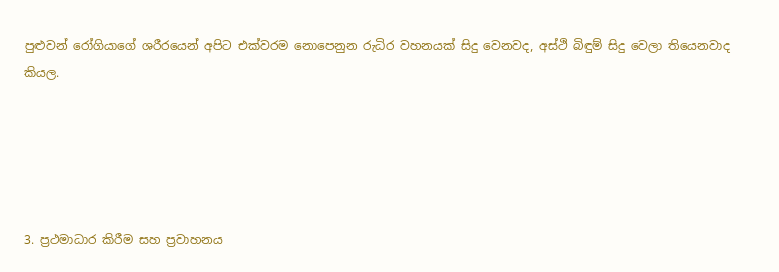පුළුවන් රෝගියාගේ ශරීරයෙන් අපිට එක්වරම නොපෙනුන රුධිර වහනයක් සිදු වෙනවද, අස්ථි බිඳුම් සිදු වෙලා තියෙනවාද කියල.





3. ප්‍රථමාධාර කිරීම සහ ප්‍රවාහනය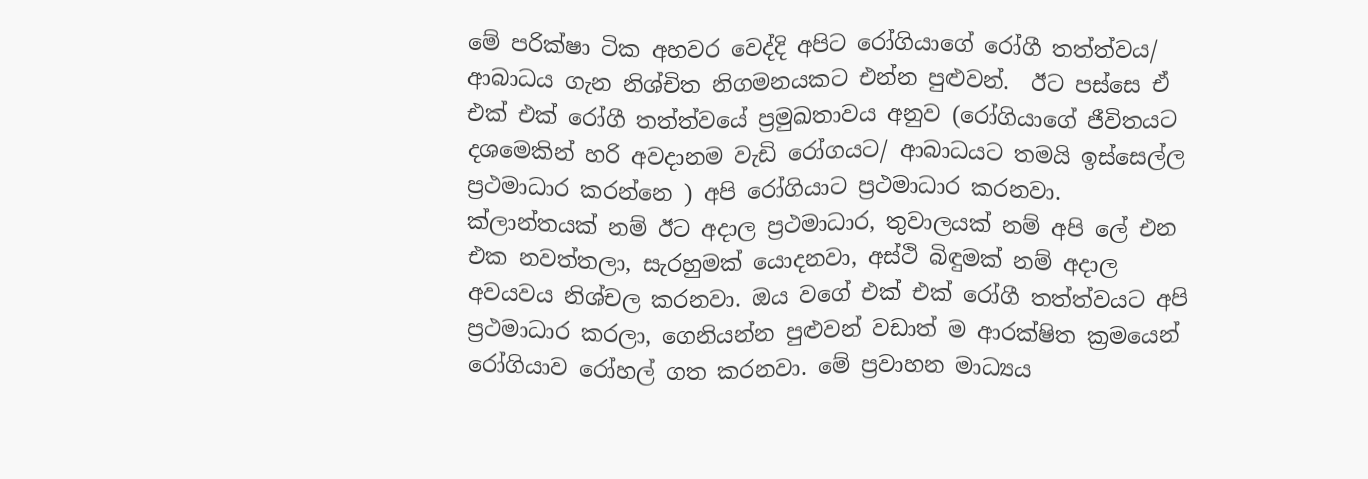මේ පරික්ෂා ටික අහවර වෙද්දි අපිට රෝගියාගේ රෝගී තත්ත්වය/ ආබාධය ගැන නිශ්චිත නිගමනයකට එන්න පුළුවන්.  ඊට පස්සෙ ඒ එක් එක් රෝගී තත්ත්වයේ ප්‍රමුඛතාවය අනුව (රෝගියාගේ ජීවිතයට දශමෙකින් හරි අවදානම වැඩි රෝගයට/ ආබාධයට තමයි ඉස්සෙල්ල ප්‍රථමාධාර කරන්නෙ ) අපි රෝගියාට ප්‍රථමාධාර කරනවා. ක්ලාන්තයක් නම් ඊට අදාල ප්‍රථමාධාර, තුවාලයක් නම් අපි ලේ එන එක නවත්තලා, සැරහුමක් යොදනවා, අස්ථි බිඳුමක් නම් අදාල අවයවය නිශ්චල කරනවා. ඔය වගේ එක් එක් රෝගී තත්ත්වයට අපි ප්‍රථමාධාර කරලා, ගෙනියන්න පුළුවන් වඩාත් ම ආරක්ෂිත ක්‍රමයෙන් රෝගියාව රෝහල් ගත කරනවා. මේ ප්‍රවාහන මාධ්‍යය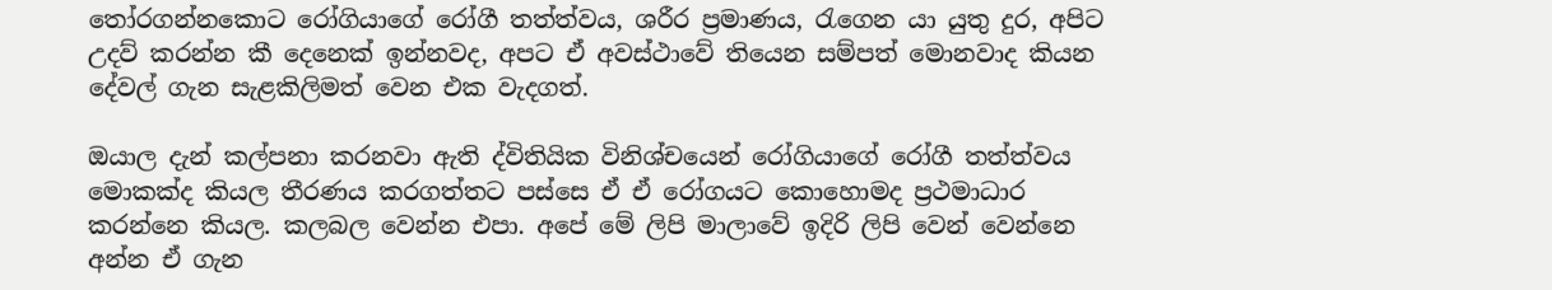තෝරගන්නකොට රෝගියාගේ රෝගී තත්ත්වය, ශරීර ප්‍රමාණය, රැගෙන යා යුතු දුර, අපිට උදව් කරන්න කී දෙනෙක් ඉන්නවද, අපට ඒ අවස්ථාවේ තියෙන සම්පත් මොනවාද කියන දේවල් ගැන සැළකිලිමත් වෙන එක වැදගත්.

ඔයාල දැන් කල්පනා කරනවා ඇති ද්විතියික විනිශ්චයෙන් රෝගියාගේ රෝගී තත්ත්වය මොකක්ද කියල තීරණය කරගත්තට පස්සෙ ඒ ඒ රෝගයට කොහොමද ප්‍රථමාධාර කරන්නෙ කියල. කලබල වෙන්න එපා. අපේ මේ ලිපි මාලාවේ ඉදිරි ලිපි වෙන් වෙන්නෙ අන්න ඒ ගැන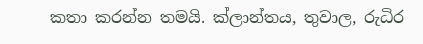කතා කරන්න තමයි. ක්ලාන්තය, තුවාල, රුධිර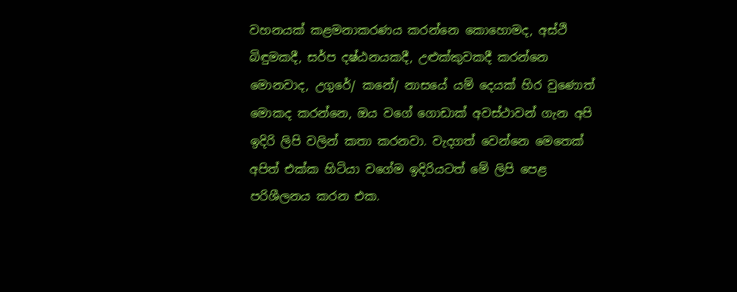වහනයක් කළමනාකරණය කරන්නෙ කොහොමද, අස්ථි බිඳුමකදී, සර්ප දෂ්ඨනයකදී, උළුක්කුවකදී කරන්නෙ මොනවාද, උගුරේ/ කනේ/ නාසයේ යම් දෙයක් හිර වුණොත් මොකද කරන්නෙ, ඔය වගේ ගොඩාක් අවස්ථාවන් ගැන අපි ඉදිරි ලිපි වලින් කතා කරනවා. වැදගත් වෙන්නෙ මෙතෙක් අපිත් එක්ක හිටියා වගේම ඉදිරියටත් මේ ලිපි පෙළ පරිශීලනය කරන එක.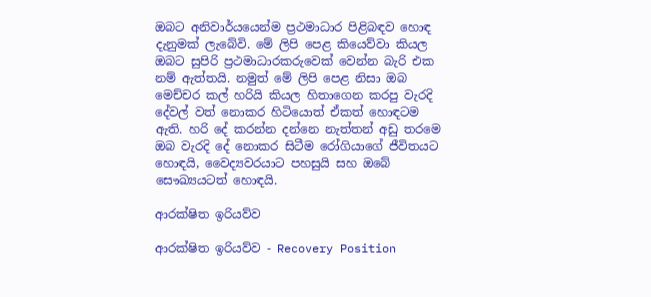ඔබට අනිවාර්යයෙන්ම ප්‍රථමාධාර පිළිබඳව හොඳ දැනුමක් ලැබේවි. මේ ලිපි පෙළ කියෙව්වා කියල ඔබට සුපිරි ප්‍රථමාධාරකරුවෙක් වෙන්න බැරි එක නම් ඇත්තයි. නමුත් මේ ලිපි පෙළ නිසා ඔබ මෙච්චර කල් හරියි කියල හිතාගෙන කරපු වැරදි දේවල් වත් නොකර හිටියොත් ඒකත් හොඳටම ඇති. හරි දේ කරන්න දන්නෙ නැත්තන් අඩු තරමෙ ඔබ වැරදි දේ නොකර සිටීම රෝගියාගේ ජීවිතයට හොඳයි, වෛද්‍යවරයාට පහසුයි සහ ඔබේ සෞඛ්‍යයටත් හොඳයි.

ආරක්ෂිත ඉරියව්ව

ආරක්ෂිත ඉරියව්ව - Recovery Position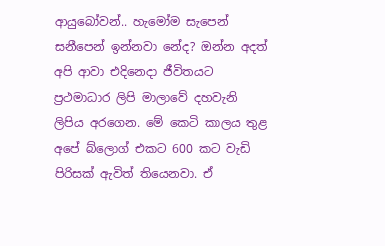ආයුබෝවන්.. හැමෝම සැපෙන් සනීපෙන් ඉන්නවා නේද? ඔන්න අදත් අපි ආවා එදිනෙදා ජීවිතයට ප්‍රථමාධාර ලිපි මාලාවේ දහවැනි ලිපිය අරගෙන. මේ කෙටි කාලය තුළ අපේ බ්ලොග් එකට 600 කට වැඩි පිරිසක් ඇවිත් තියෙනවා. ඒ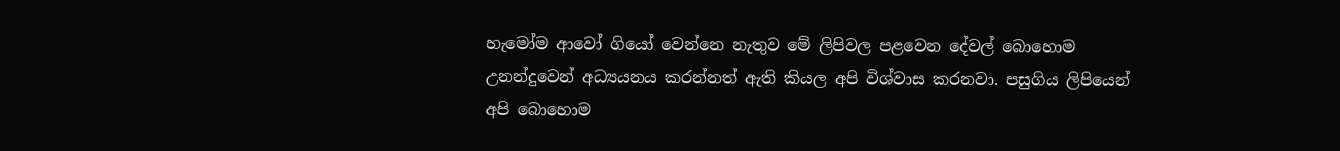හැමෝම ආවෝ ගියෝ වෙන්නෙ නැතුව මේ ලිපිවල පළවෙන දේවල් බොහොම උනන්දුවෙන් අධ්‍යයනය කරන්නත් ඇති කියල අපි විශ්වාස කරනවා. පසුගිය ලිපියෙන් අපි බොහොම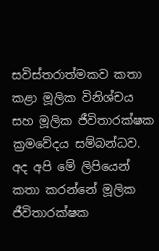සවිස්තරාත්මකව කතා කළා මූලික විනිශ්චය සහ මූලික ජීවිතාරක්ෂක ක්‍රමවේදය සම්බන්ධව. අද අපි මේ ලිපියෙන් කතා කරන්නේ මූලික ජීවිතාරක්ෂක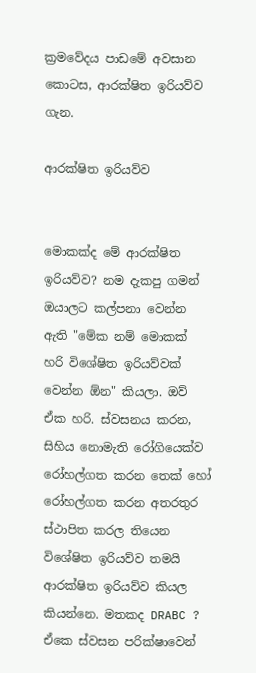ක්‍රමවේදය පාඩමේ අවසාන කොටස, ආරක්ෂිත ඉරියව්ව ගැන.

ආරක්ෂිත ඉරියව්ව


මොකක්ද මේ ආරක්ෂිත ඉරියව්ව? නම දැකපු ගමන් ඔයාලට කල්පනා වෙන්න ඇති "මේක නම් මොකක් හරි විශේෂිත ඉරියව්වක් වෙන්න ඕන" කියලා. ඔව් ඒක හරි. ස්වසනය කරන, සිහිය නොමැති රෝගියෙක්ව රෝහල්ගත කරන තෙක් හෝ රෝහල්ගත කරන අතරතුර ස්ථාපිත කරල තියෙන විශේෂිත ඉරියව්ව තමයි ආරක්ෂිත ඉරියව්ව කියල කියන්නෙ. මතකද DRABC ? ඒකෙ ස්වසන පරික්ෂාවෙන්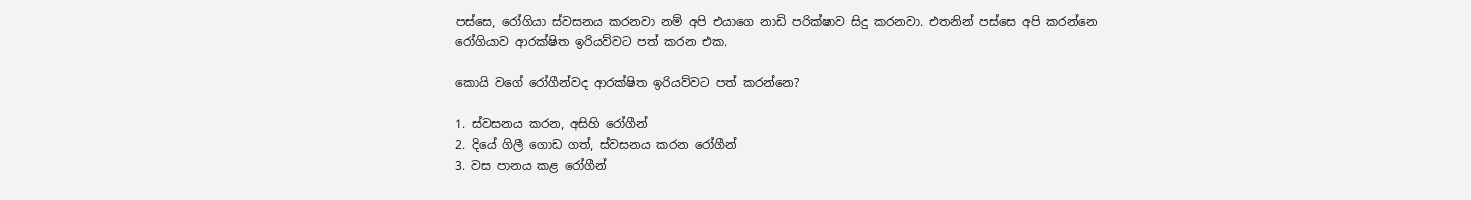පස්සෙ, රෝගියා ස්වසනය කරනවා නම් අපි එයාගෙ නාඩි පරික්ෂාව සිදු කරනවා. එතනින් පස්සෙ අපි කරන්නෙ රෝගියාව ආරක්ෂිත ඉරියව්වට පත් කරන එක.

කොයි වගේ රෝගීන්වද ආරක්ෂිත ඉරියව්වට පත් කරන්නෙ?

1. ස්වසනය කරන, අසිහි රෝගීන්
2. දියේ ගිලී ගොඩ ගත්, ස්වසනය කරන රෝගීන්
3. වස පානය කළ රෝගීන්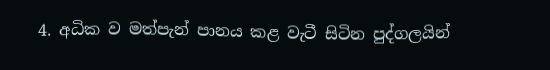4. අධික ව මත්පැන් පානය කළ වැටී සිටින පුද්ගලයින්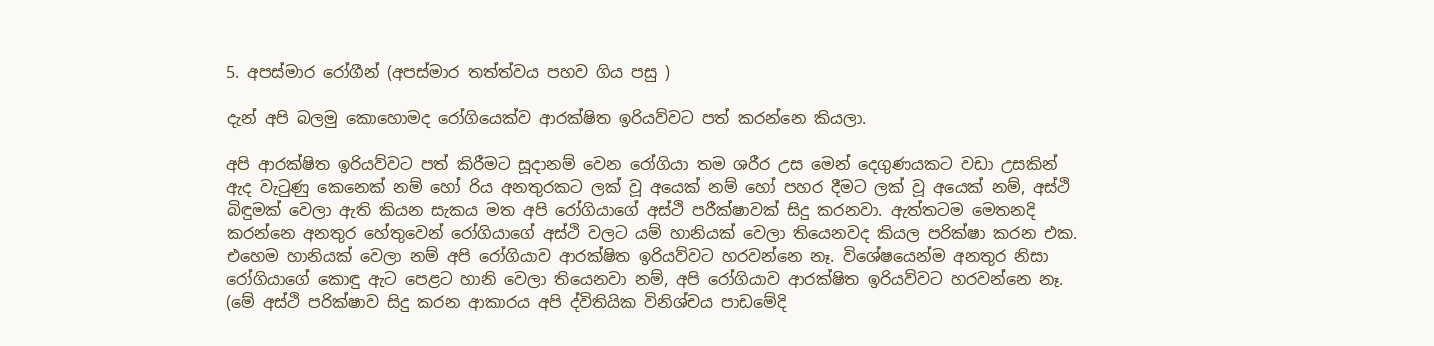5. අපස්මාර රෝගීන් (අපස්මාර තත්ත්වය පහව ගිය පසු )

දැන් අපි බලමු කොහොමද රෝගියෙක්ව ආරක්ෂිත ඉරියව්වට පත් කරන්නෙ කියලා.

අපි ආරක්ෂිත ඉරියව්වට පත් කිරීමට සූදානම් වෙන රෝගියා තම ශරීර උස මෙන් දෙගුණයකට වඩා උසකින් ඇද වැටුණු කෙනෙක් නම් හෝ රිය අනතුරකට ලක් වූ අයෙක් නම් හෝ පහර දීමට ලක් වූ අයෙක් නම්, අස්ථි බිඳුමක් වෙලා ඇති කියන සැකය මත අපි රෝගියාගේ අස්ථි පරීක්ෂාවක් සිදු කරනවා. ඇත්තටම මෙතනදි කරන්නෙ අනතුර හේතුවෙන් රෝගියාගේ අස්ථි වලට යම් හානියක් වෙලා තියෙනවද කියල පරික්ෂා කරන එක. එහෙම හානියක් වෙලා නම් අපි රෝගියාව ආරක්ෂිත ඉරියව්වට හරවන්නෙ නෑ. විශේෂයෙන්ම අනතුර නිසා රෝගියාගේ කොඳු ඇට පෙළට හානි වෙලා තියෙනවා නම්, අපි රෝගියාව ආරක්ෂිත ඉරියව්වට හරවන්නෙ නෑ. (මේ අස්ථි පරික්ෂාව සිදු කරන ආකාරය අපි ද්විතියික විනිශ්චය පාඩමේදි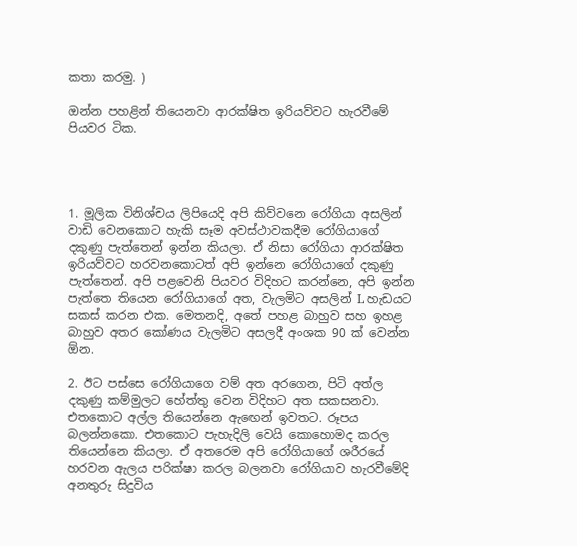කතා කරමු. )

ඔන්න පහළින් තියෙනවා ආරක්ෂිත ඉරියව්වට හැරවීමේ පියවර ටික.




1. මූලික විනිශ්චය ලිපියෙදි අපි කිව්වනෙ රෝගියා අසලින් වාඩි වෙනකොට හැකි සෑම අවස්ථාවකදීම රෝගියාගේ දකුණු පැත්තෙන් ඉන්න කියලා. ඒ නිසා රෝගියා ආරක්ෂිත ඉරියව්වට හරවනකොටත් අපි ඉන්නෙ රෝගියාගේ දකුණු පැත්තෙන්. අපි පළවෙනි පියවර විදිහට කරන්නෙ, අපි ඉන්න පැත්තෙ තියෙන රෝගියාගේ අත, වැලමිට අසලින් L හැඩයට සකස් කරන එක. මෙතනදි, අතේ පහළ බාහුව සහ ඉහළ බාහුව අතර කෝණය වැලමිට අසලදී අංශක 90 ක් වෙන්න ඕන.

2. ඊට පස්සෙ රෝගියාගෙ වම් අත අරගෙන, පිටි අත්ල දකුණු කම්මුලට හේත්තු වෙන විදිහට අත සකසනවා. එතකොට අල්ල තියෙන්නෙ ඇඟෙන් ඉවතට. රූපය බලන්නකො. එතකොට පැහැදිලි වෙයි කොහොමද කරල තියෙන්නෙ කියලා. ඒ අතරෙම අපි රෝගියාගේ ශරීරයේ හරවන ඇලය පරික්ෂා කරල බලනවා රෝගියාව හැරවීමේදි අනතුරු සිදුවිය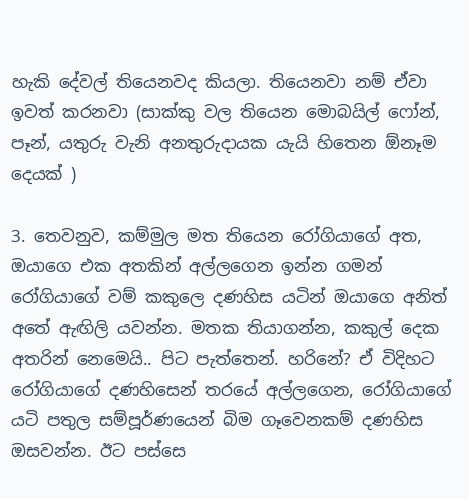හැකි දේවල් තියෙනවද කියලා. තියෙනවා නම් ඒවා ඉවත් කරනවා (සාක්කු වල තියෙන මොබයිල් ෆෝන්, පෑන්, යතුරු වැනි අනතුරුදායක යැයි හිතෙන ඕනෑම දෙයක් )

3. තෙවනුව, කම්මුල මත තියෙන රෝගියාගේ අත, ඔයාගෙ එක අතකින් අල්ලගෙන ඉන්න ගමන් රෝගියාගේ වම් කකුලෙ දණහිස යටින් ඔයාගෙ අනිත් අතේ ඇඟිලි යවන්න. මතක තියාගන්න, කකුල් දෙක අතරින් නෙමෙයි.. පිට පැත්තෙන්. හරිනේ? ඒ විදිහට රෝගියාගේ දණහිසෙන් තරයේ අල්ලගෙන, රෝගියාගේ යටි පතුල සම්පූර්ණයෙන් බිම ගෑවෙනකම් දණහිස ඔසවන්න. ඊට පස්සෙ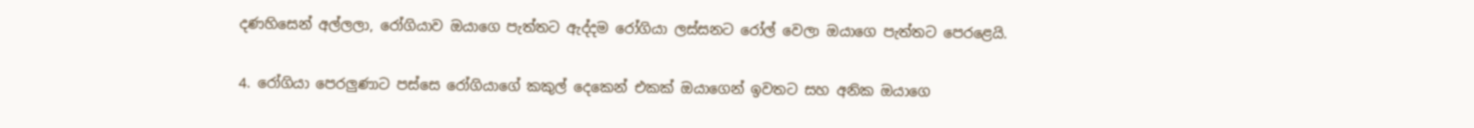දණහිසෙන් අල්ලලා, රෝගියාව ඔයාගෙ පැත්තට ඇද්දම රෝගියා ලස්සනට රෝල් වෙලා ඔයාගෙ පැත්තට පෙරළෙයි.

4. රෝගියා පෙරලුණාට පස්සෙ රෝගියාගේ කකුල් දෙකෙන් එකක් ඔයාගෙන් ඉවතට සහ අනික ඔයාගෙ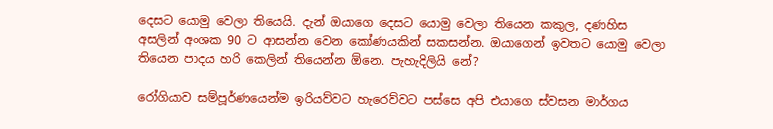දෙසට යොමු වෙලා තියෙයි. දැන් ඔයාගෙ දෙසට යොමු වෙලා තියෙන කකුල, දණහිස අසලින් අංශක 90 ට ආසන්න වෙන කෝණයකින් සකසන්න. ඔයාගෙන් ඉවතට යොමු වෙලා තියෙන පාදය හරි කෙලින් තියෙන්න ඕනෙ. පැහැදිලියි නේ?

රෝගියාව සම්පූර්ණයෙන්ම ඉරියව්වට හැරෙව්වට පස්සෙ අපි එයාගෙ ස්වසන මාර්ගය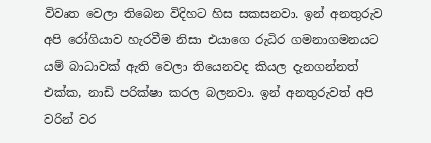විවෘත වෙලා තිබෙන විදිහට හිස සකසනවා. ඉන් අනතුරුව අපි රෝගියාව හැරවීම නිසා එයාගෙ රුධිර ගමනාගමනයට යම් බාධාවක් ඇති වෙලා තියෙනවද කියල දැනගන්නත් එක්ක, නාඩි පරික්ෂා කරල බලනවා. ඉන් අනතුරුවත් අපි වරින් වර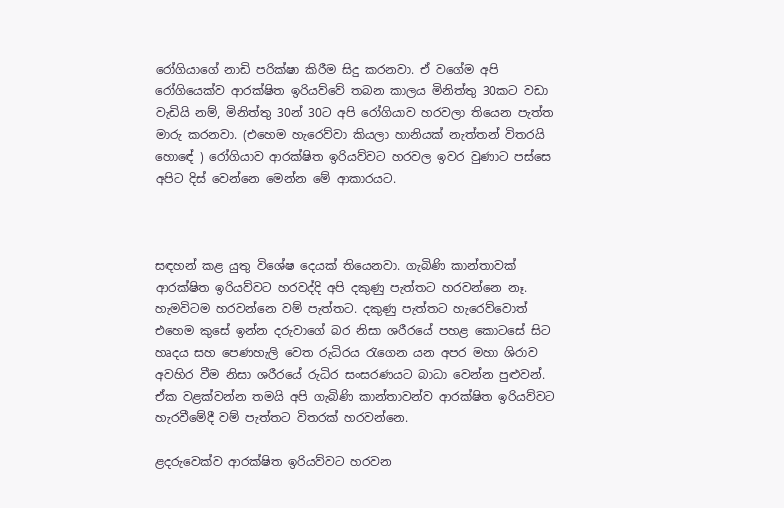රෝගියාගේ නාඩි පරික්ෂා කිරීම සිදු කරනවා. ඒ වගේම අපි රෝගියෙක්ව ආරක්ෂිත ඉරියව්වේ තබන කාලය මිනිත්තු 30කට වඩා වැඩියි නම්, මිනිත්තු 30න් 30ට අපි රෝගියාව හරවලා තියෙන පැත්ත මාරු කරනවා. (එහෙම හැරෙව්වා කියලා හානියක් නැත්තන් විතරයි හොඳේ ) රෝගියාව ආරක්ෂිත ඉරියව්වට හරවල ඉවර වුණාට පස්සෙ අපිට දිස් වෙන්නෙ මෙන්න මේ ආකාරයට.



සඳහන් කළ යුතු විශේෂ දෙයක් තියෙනවා. ගැබිණි කාන්තාවක් ආරක්ෂිත ඉරියව්වට හරවද්දි අපි දකුණු පැත්තට හරවන්නෙ නෑ. හැමවිටම හරවන්නෙ වම් පැත්තට. දකුණු පැත්තට හැරෙව්වොත් එහෙම කුසේ ඉන්න දරුවාගේ බර නිසා ශරීරයේ පහළ කොටසේ සිට හෘදය සහ පෙණහැලි වෙත රුධිරය රැගෙන යන අපර මහා ශිරාව අවහිර වීම නිසා ශරීරයේ රුධිර සංසරණයට බාධා වෙන්න පුළුවන්. ඒක වළක්වන්න තමයි අපි ගැබිණි කාන්තාවන්ව ආරක්ෂිත ඉරියව්වට හැරවීමේදී වම් පැත්තට විතරක් හරවන්නෙ.

ළදරුවෙක්ව ආරක්ෂිත ඉරියව්වට හරවන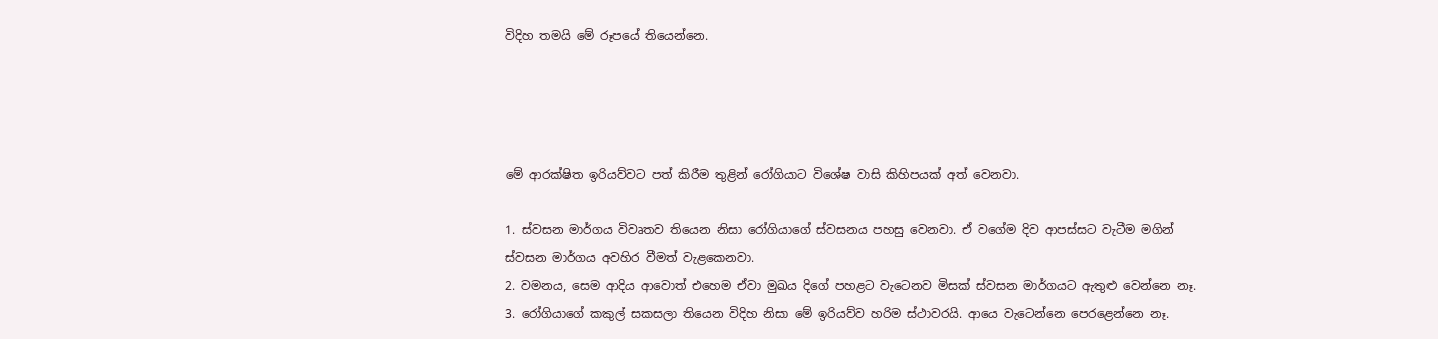විදිහ තමයි මේ රූපයේ තියෙන්නෙ.




මේ ආරක්ෂිත ඉරියව්වට පත් කිරීම තුළින් රෝගියාට විශේෂ වාසි කිහිපයක් අත් වෙනවා.

1. ස්වසන මාර්ගය විවෘතව තියෙන නිසා රෝගියාගේ ස්වසනය පහසු වෙනවා. ඒ වගේම දිව ආපස්සට වැටීම මගින් ස්වසන මාර්ගය අවහිර වීමත් වැළකෙනවා.
2. වමනය, සෙම ආදිය ආවොත් එහෙම ඒවා මුඛය දිගේ පහළට වැටෙනව මිසක් ස්වසන මාර්ගයට ඇතුළු වෙන්නෙ නෑ.
3. රෝගියාගේ කකුල් සකසලා තියෙන විදිහ නිසා මේ ඉරියව්ව හරිම ස්ථාවරයි. ආයෙ වැටෙන්නෙ පෙරළෙන්නෙ නෑ.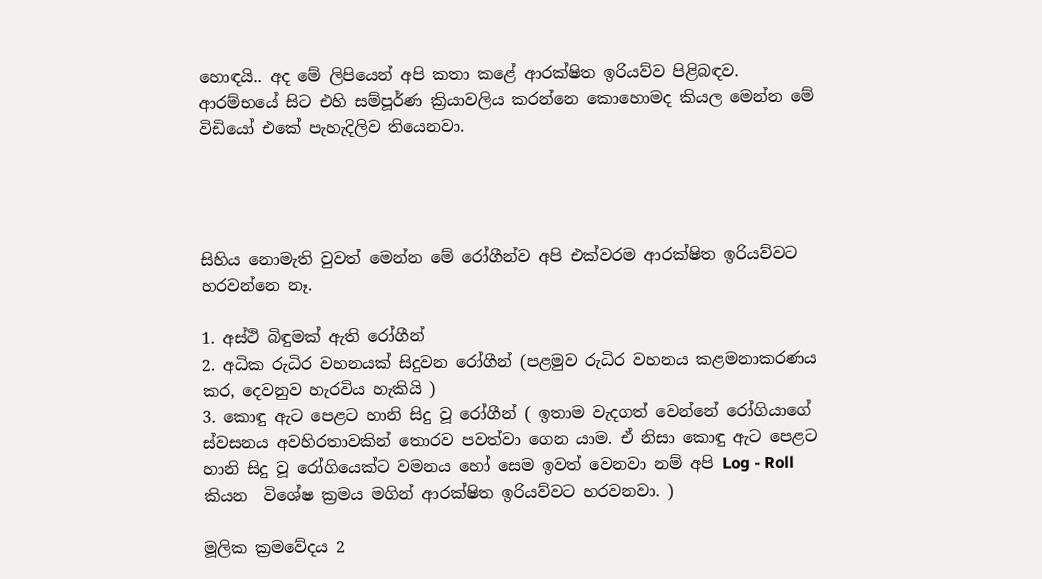හොඳයි.. අද මේ ලිපියෙන් අපි කතා කළේ ආරක්ෂිත ඉරියව්ව පිළිබඳව. ආරම්භයේ සිට එහි සම්පූර්ණ ක්‍රියාවලිය කරන්නෙ කොහොමද කියල මෙන්න මේ විඩියෝ එකේ පැහැදිලිව තියෙනවා.




සිහිය නොමැති වුවත් මෙන්න මේ රෝගීන්ව අපි එක්වරම ආරක්ෂිත ඉරියව්වට හරවන්නෙ නෑ.

1. අස්ථි බිඳුමක් ඇති රෝගීන්
2. අධික රුධිර වහනයක් සිදුවන රෝගීන් (පළමුව රුධිර වහනය කළමනාකරණය කර, දෙවනුව හැරවිය හැකියි )
3. කොඳු ඇට පෙළට හානි සිදු වූ රෝගීන් ( ඉතාම වැදගත් වෙන්නේ රෝගියාගේ ස්වසනය අවහිරතාවකින් තොරව පවත්වා ගෙන යාම. ඒ නිසා කොඳු ඇට පෙළට හානි සිදු වූ රෝගියෙක්ට වමනය හෝ සෙම ඉවත් වෙනවා නම් අපි Log - Roll කියන  විශේෂ ක්‍රමය මගින් ආරක්ෂිත ඉරියව්වට හරවනවා. )

මූලික ක්‍රමවේදය 2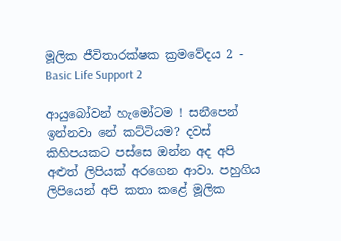මූලික ජීවිතාරක්ෂක ක්‍රමවේදය 2 - Basic Life Support 2

ආයුබෝවන් හැමෝටම ! සනීපෙන් ඉන්නවා නේ කට්ටියම? දවස් කිහිපයකට පස්සෙ ඔන්න අද අපි අළුත් ලිපියක් අරගෙන ආවා. පහුගිය ලිපියෙන් අපි කතා කළේ මූලික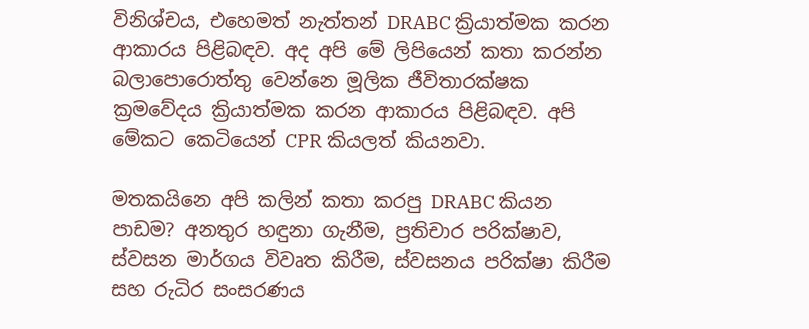විනිශ්චය, එහෙමත් නැත්තන් DRABC ක්‍රියාත්මක කරන ආකාරය පිළිබඳව. අද අපි මේ ලිපියෙන් කතා කරන්න බලාපොරොත්තු වෙන්නෙ මූලික ජීවිතාරක්ෂක ක්‍රමවේදය ක්‍රියාත්මක කරන ආකාරය පිළිබඳව. අපි මේකට කෙටියෙන් CPR කියලත් කියනවා.

මතකයිනෙ අපි කලින් කතා කරපු DRABC කියන පාඩම? අනතුර හඳුනා ගැනීම, ප්‍රතිචාර පරික්ෂාව, ස්වසන මාර්ගය විවෘත කිරීම, ස්වසනය පරික්ෂා කිරීම සහ රුධිර සංසරණය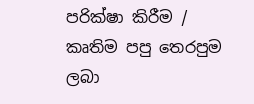පරික්ෂා කිරීම / කෘතිම පපු තෙරපුම ලබා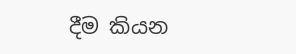දීම කියන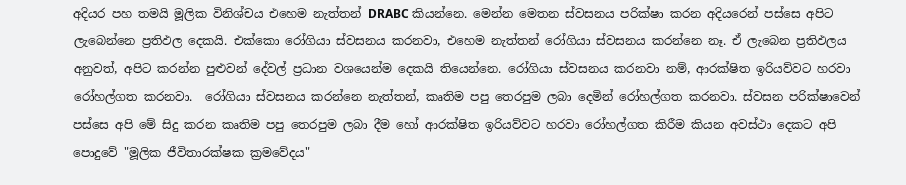අදියර පහ තමයි මූලික විනිශ්චය එහෙම නැත්තන් DRABC කියන්නෙ. මෙන්න මෙතන ස්වසනය පරික්ෂා කරන අදියරෙන් පස්සෙ අපිට ලැබෙන්නෙ ප්‍රතිඵල දෙකයි. එක්කො රෝගියා ස්වසනය කරනවා, එහෙම නැත්තන් රෝගියා ස්වසනය කරන්නෙ නෑ. ඒ ලැබෙන ප්‍රතිඵලය අනුවත්, අපිට කරන්න පුළුවන් දේවල් ප්‍රධාන වශයෙන්ම දෙකයි තියෙන්නෙ. රෝගියා ස්වසනය කරනවා නම්, ආරක්ෂිත ඉරියව්වට හරවා රෝහල්ගත කරනවා.  රෝගියා ස්වසනය කරන්නෙ නැත්තන්, කෘතිම පපු තෙරපුම ලබා දෙමින් රෝහල්ගත කරනවා. ස්වසන පරික්ෂාවෙන් පස්සෙ අපි මේ සිදු කරන කෘතිම පපු තෙරපුම ලබා දීම හෝ ආරක්ෂිත ඉරියව්වට හරවා රෝහල්ගත කිරීම කියන අවස්ථා දෙකට අපි පොදුවේ "මූලික ජීවිතාරක්ෂක ක්‍රමවේදය"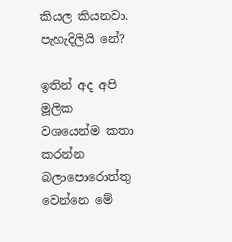කියල කියනවා. පැහැදිලියි නේ?

ඉතින් අද අපි මූලික වශයෙන්ම කතා කරන්න බලාපොරොත්තු වෙන්නෙ මේ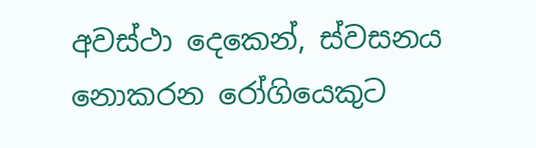අවස්ථා දෙකෙන්, ස්වසනය නොකරන රෝගියෙකුට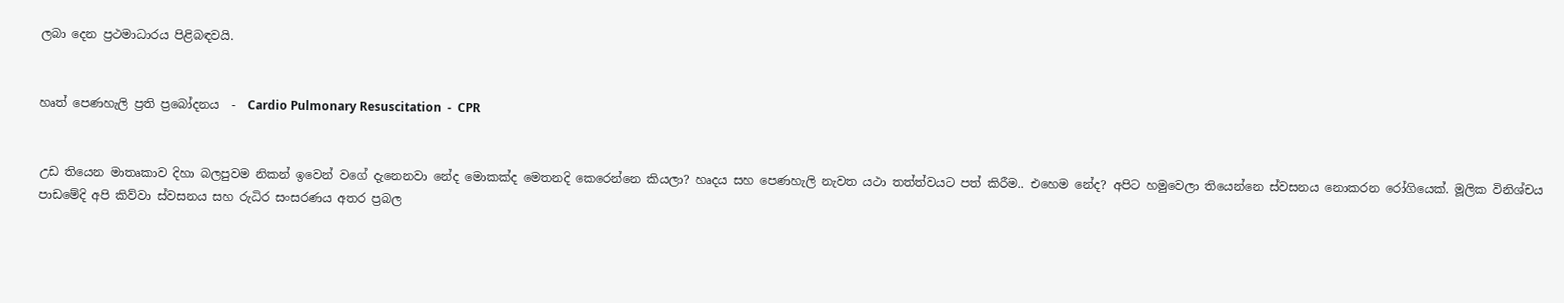ලබා දෙන ප්‍රථමාධාරය පිළිබඳවයි.


හෘත් පෙණහැලි ප්‍රති ප්‍රබෝදනය  -  Cardio Pulmonary Resuscitation  -  CPR


උඩ තියෙන මාතෘකාව දිහා බලපුවම නිකන් ඉවෙන් වගේ දැනෙනවා නේද මොකක්ද මෙතනදි කෙරෙන්නෙ කියලා? හෘදය සහ පෙණහැලි නැවත යථා තත්ත්වයට පත් කිරීම.. එහෙම නේද? අපිට හමුවෙලා තියෙන්නෙ ස්වසනය නොකරන රෝගියෙක්. මූලික විනිශ්චය පාඩමේදි අපි කිව්වා ස්වසනය සහ රුධිර සංසරණය අතර ප්‍රබල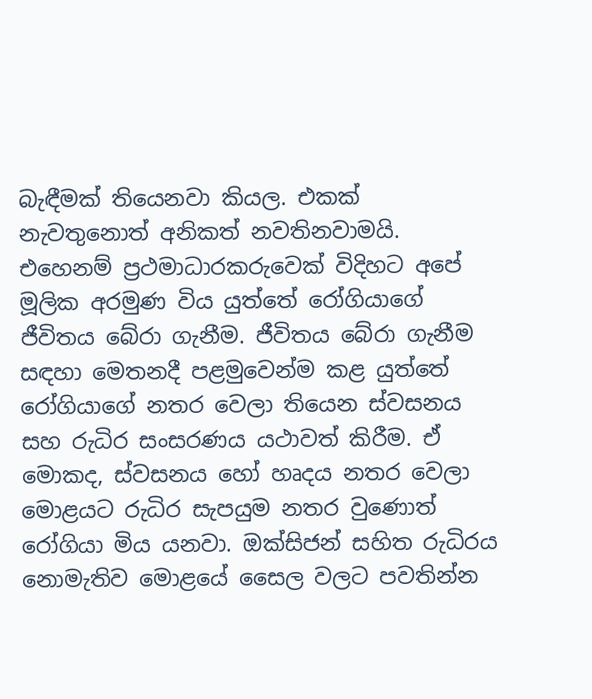බැඳීමක් තියෙනවා කියල. එකක් නැවතුනොත් අනිකත් නවතිනවාමයි. එහෙනම් ප්‍රථමාධාරකරුවෙක් විදිහට අපේ මූලික අරමුණ විය යුත්තේ රෝගියාගේ ජීවිතය බේරා ගැනීම. ජීවිතය බේරා ගැනීම සඳහා මෙතනදී පළමුවෙන්ම කළ යුත්තේ රෝගියාගේ නතර වෙලා තියෙන ස්වසනය සහ රුධිර සංසරණය යථාවත් කිරීම. ඒ මොකද, ස්වසනය හෝ හෘදය නතර වෙලා මොළයට රුධිර සැපයුම නතර වුණොත් රෝගියා මිය යනවා. ඔක්සිජන් සහිත රුධිරය නොමැතිව මොළයේ සෛල වලට පවතින්න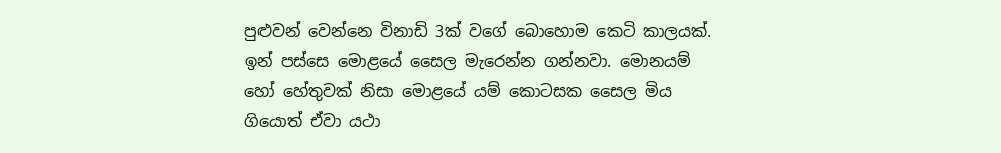පුළුවන් වෙන්නෙ විනාඩි 3ක් වගේ බොහොම කෙටි කාලයක්. ඉන් පස්සෙ මොළයේ සෛල මැරෙන්න ගන්නවා. මොනයම් හෝ හේතුවක් නිසා මොළයේ යම් කොටසක සෛල මිය ගියොත් ඒවා යථා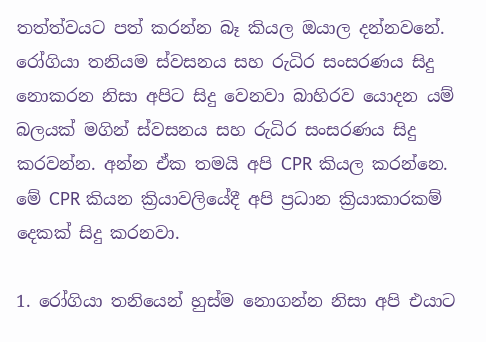තත්ත්වයට පත් කරන්න බෑ කියල ඔයාල දන්නවනේ. රෝගියා තනියම ස්වසනය සහ රුධිර සංසරණය සිදු නොකරන නිසා අපිට සිදු වෙනවා බාහිරව යොදන යම් බලයක් මගින් ස්වසනය සහ රුධිර සංසරණය සිදු කරවන්න. අන්න ඒක තමයි අපි CPR කියල කරන්නෙ. මේ CPR කියන ක්‍රියාවලියේදී අපි ප්‍රධාන ක්‍රියාකාරකම් දෙකක් සිදු කරනවා.

1. රෝගියා තනියෙන් හුස්ම නොගන්න නිසා අපි එයාට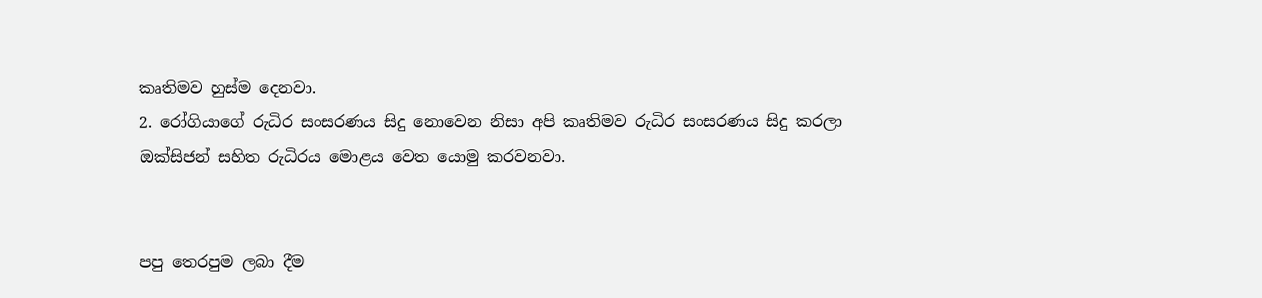කෘතිමව හුස්ම දෙනවා.
2. රෝගියාගේ රුධිර සංසරණය සිදු නොවෙන නිසා අපි කෘතිමව රුධිර සංසරණය සිදු කරලා ඔක්සිජන් සහිත රුධිරය මොළය වෙත යොමු කරවනවා.


පපු තෙරපුම ලබා දීම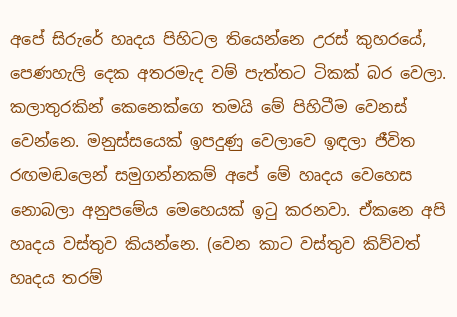අපේ සිරුරේ හෘදය පිහිටල තියෙන්නෙ උරස් කුහරයේ, පෙණහැලි දෙක අතරමැද වම් පැත්තට ටිකක් බර වෙලා. කලාතුරකින් කෙනෙක්ගෙ තමයි මේ පිහිටීම වෙනස් වෙන්නෙ. මනුස්සයෙක් ඉපදුණු වෙලාවෙ ඉඳලා ජීවිත රඟමඬලෙන් සමුගන්නකම් අපේ මේ හෘදය වෙහෙස නොබලා අනුපමේය මෙහෙයක් ඉටු කරනවා. ඒකනෙ අපි හෘදය වස්තුව කියන්නෙ. (වෙන කාට වස්තුව කිව්වත් හෘදය තරම්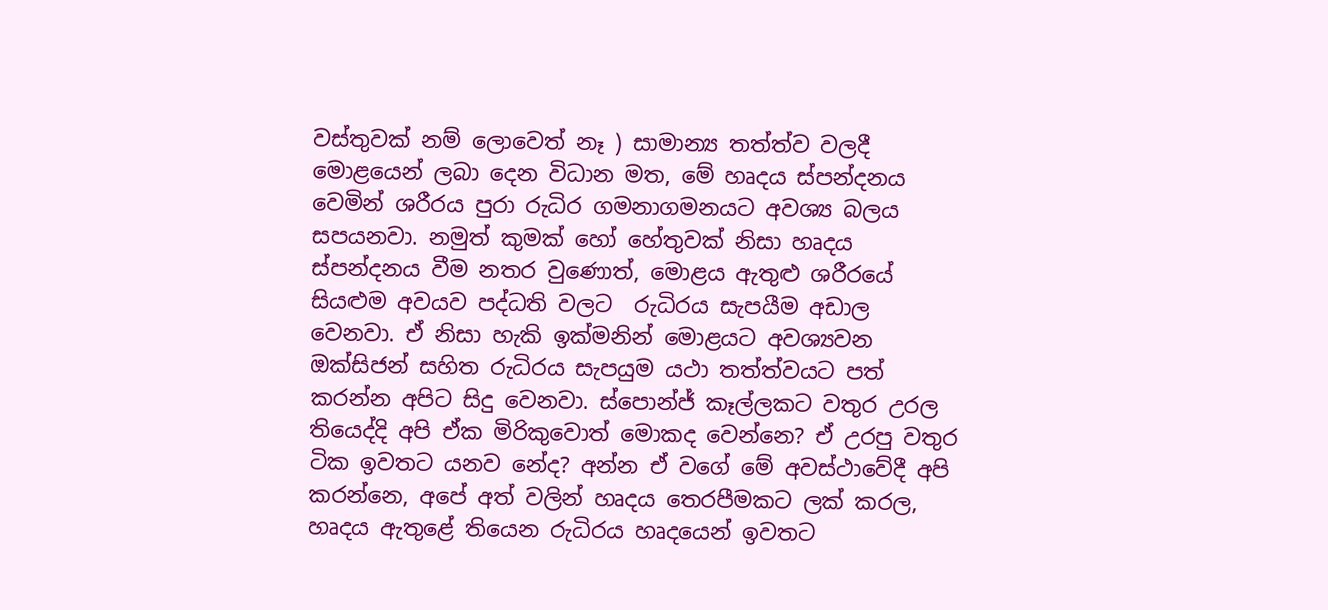වස්තුවක් නම් ලොවෙත් නෑ ) සාමාන්‍ය තත්ත්ව වලදී මොළයෙන් ලබා දෙන විධාන මත, මේ හෘදය ස්පන්දනය වෙමින් ශරීරය පුරා රුධිර ගමනාගමනයට අවශ්‍ය බලය සපයනවා. නමුත් කුමක් හෝ හේතුවක් නිසා හෘදය ස්පන්දනය වීම නතර වුණොත්, මොළය ඇතුළු ශරීරයේ සියළුම අවයව පද්ධති වලට  රුධිරය සැපයීම අඩාල වෙනවා. ඒ නිසා හැකි ඉක්මනින් මොළයට අවශ්‍යවන ඔක්සිජන් සහිත රුධිරය සැපයුම යථා තත්ත්වයට පත් කරන්න අපිට සිදු වෙනවා. ස්පොන්ජ් කෑල්ලකට වතුර උරල තියෙද්දි අපි ඒක මිරිකුවොත් මොකද වෙන්නෙ? ඒ උරපු වතුර ටික ඉවතට යනව නේද? අන්න ඒ වගේ මේ අවස්ථාවේදී අපි කරන්නෙ, අපේ අත් වලින් හෘදය තෙරපීමකට ලක් කරල, හෘදය ඇතුළේ තියෙන රුධිරය හෘදයෙන් ඉවතට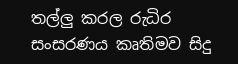තල්ලු කරල රුධිර සංසරණය කෘතිමව සිදු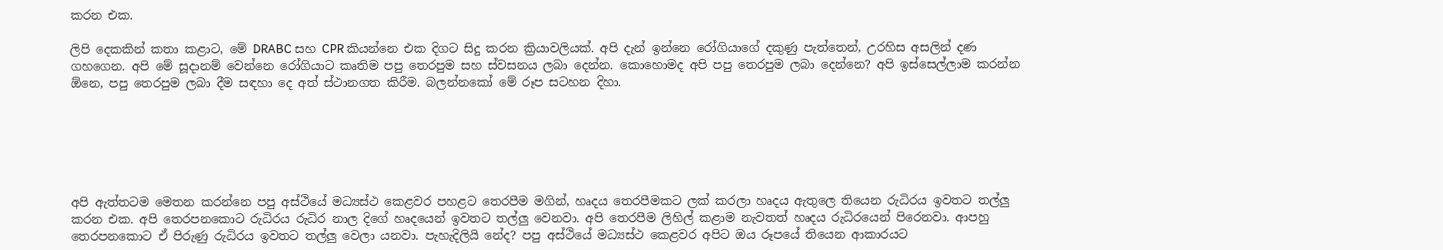කරන එක.

ලිපි දෙකකින් කතා කළාට, මේ DRABC සහ CPR කියන්නෙ එක දිගට සිදු කරන ක්‍රියාවලියක්. අපි දැන් ඉන්නෙ රෝගියාගේ දකුණු පැත්තෙන්, උරහිස අසලින් දණ ගහගෙන. අපි මේ සූදානම් වෙන්නෙ රෝගියාට කෘතිම පපු තෙරපුම සහ ස්වසනය ලබා දෙන්න. කොහොමද අපි පපු තෙරපුම ලබා දෙන්නෙ? අපි ඉස්සෙල්ලාම කරන්න ඕනෙ, පපු තෙරපුම ලබා දීම සඳහා දෙ අත් ස්ථානගත කිරීම. බලන්නකෝ මේ රූප සටහන දිහා.






අපි ඇත්තටම මෙතන කරන්නෙ පපු අස්ථියේ මධ්‍යස්ථ කෙළවර පහළට තෙරපීම මගින්, හෘදය තෙරපීමකට ලක් කරලා හෘදය ඇතුලෙ තියෙන රුධිරය ඉවතට තල්ලු කරන එක. අපි තෙරපනකොට රුධිරය රුධිර නාල දිගේ හෘදයෙන් ඉවතට තල්ලු වෙනවා. අපි තෙරපීම ලිහිල් කළාම නැවතත් හෘදය රුධිරයෙන් පිරෙනවා. ආපහු තෙරපනකොට ඒ පිරුණු රුධිරය ඉවතට තල්ලු වෙලා යනවා. පැහැදිලියි නේද? පපු අස්ථියේ මධ්‍යස්ථ කෙළවර අපිට ඔය රූපයේ තියෙන ආකාරයට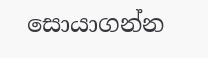සොයාගන්න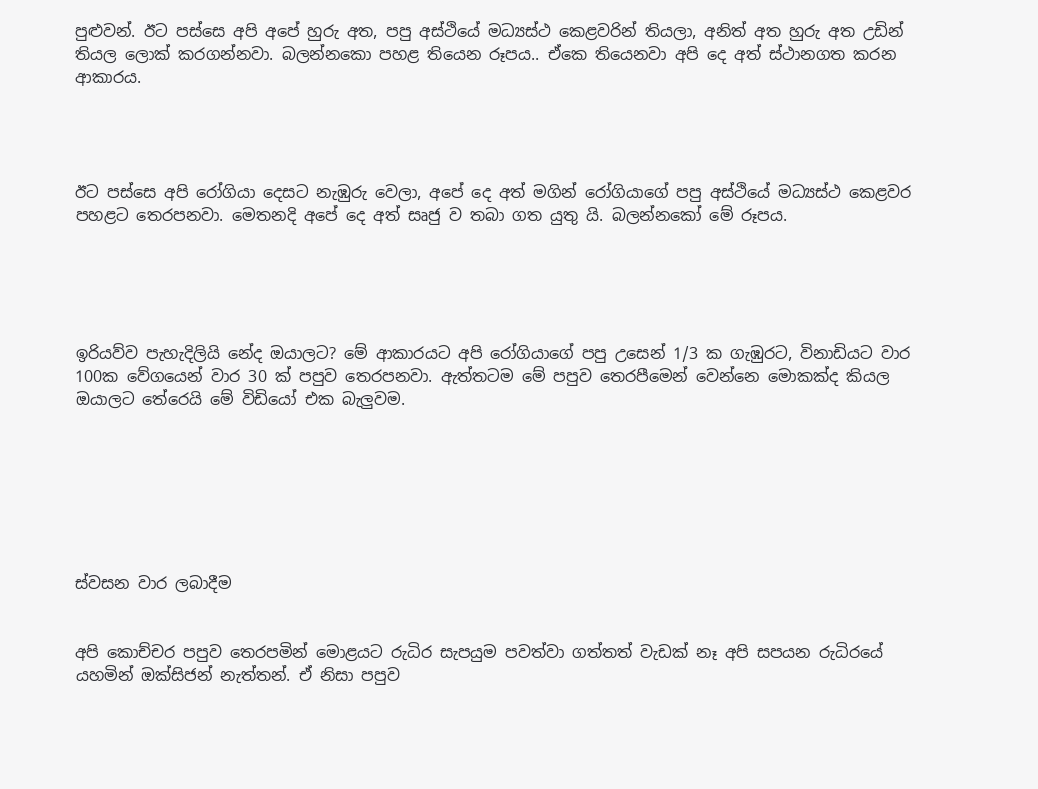පුළුවන්. ඊට පස්සෙ අපි අපේ හුරු අත, පපු අස්ථියේ මධ්‍යස්ථ කෙළවරින් තියලා, අනිත් අත හුරු අත උඩින් තියල ලොක් කරගන්නවා. බලන්නකො පහළ තියෙන රූපය.. ඒකෙ තියෙනවා අපි දෙ අත් ස්ථානගත කරන ආකාරය.




ඊට පස්සෙ අපි රෝගියා දෙසට නැඹුරු වෙලා, අපේ දෙ අත් මගින් රෝගියාගේ පපු අස්ථියේ මධ්‍යස්ථ කෙළවර පහළට තෙරපනවා. මෙතනදි අපේ දෙ අත් සෘජු ව තබා ගත යුතු යි. බලන්නකෝ මේ රූපය.





ඉරියව්ව පැහැදිලියි නේද ඔයාලට? මේ ආකාරයට අපි රෝගියාගේ පපු උසෙන් 1/3 ක ගැඹුරට, විනාඩියට වාර 100ක වේගයෙන් වාර 30 ක් පපුව තෙරපනවා. ඇත්තටම මේ පපුව තෙරපීමෙන් වෙන්නෙ මොකක්ද කියල ඔයාලට තේරෙයි මේ විඩියෝ එක බැලුවම.







ස්වසන වාර ලබාදීම


අපි කොච්චර පපුව තෙරපමින් මොළයට රුධිර සැපයුම පවත්වා ගත්තත් වැඩක් නෑ අපි සපයන රුධිරයේ යහමින් ඔක්සිජන් නැත්තන්. ඒ නිසා පපුව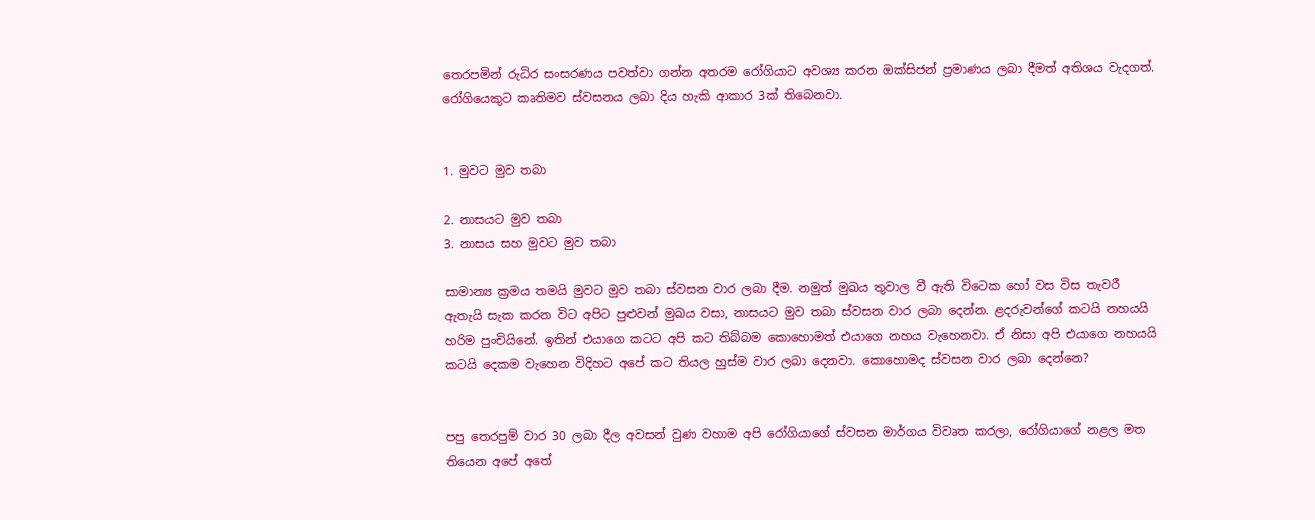තෙරපමින් රුධිර සංසරණය පවත්වා ගන්න අතරම රෝගියාට අවශ්‍ය කරන ඔක්සිජන් ප්‍රමාණය ලබා දීමත් අතිශය වැදගත්. රෝගියෙකුට කෘතිමව ස්වසනය ලබා දිය හැකි ආකාර 3ක් තිබෙනවා.


1. මුවට මුව තබා

2. නාසයට මුව තබා
3. නාසය සහ මුවට මුව තබා

සාමාන්‍ය ක්‍රමය තමයි මුවට මුව තබා ස්වසන වාර ලබා දීම. නමුත් මුඛය තුවාල වී ඇති විටෙක හෝ වස විස තැවරී ඇතැයි සැක කරන විට අපිට පුළුවන් මුඛය වසා, නාසයට මුව තබා ස්වසන වාර ලබා දෙන්න. ළදරුවන්ගේ කටයි නහයයි හරිම පුංචියිනේ. ඉතින් එයාගෙ කටට අපි කට තිබ්බම කොහොමත් එයාගෙ නහය වැහෙනවා. ඒ නිසා අපි එයාගෙ නහයයි කටයි දෙකම වැහෙන විදිහට අපේ කට තියල හුස්ම වාර ලබා දෙනවා. කොහොමද ස්වසන වාර ලබා දෙන්නෙ?


පපු තෙරපුම් වාර 30 ලබා දීල අවසන් වුණ වහාම අපි රෝගියාගේ ස්වසන මාර්ගය විවෘත කරලා, රෝගියාගේ නළල මත තියෙන අපේ අතේ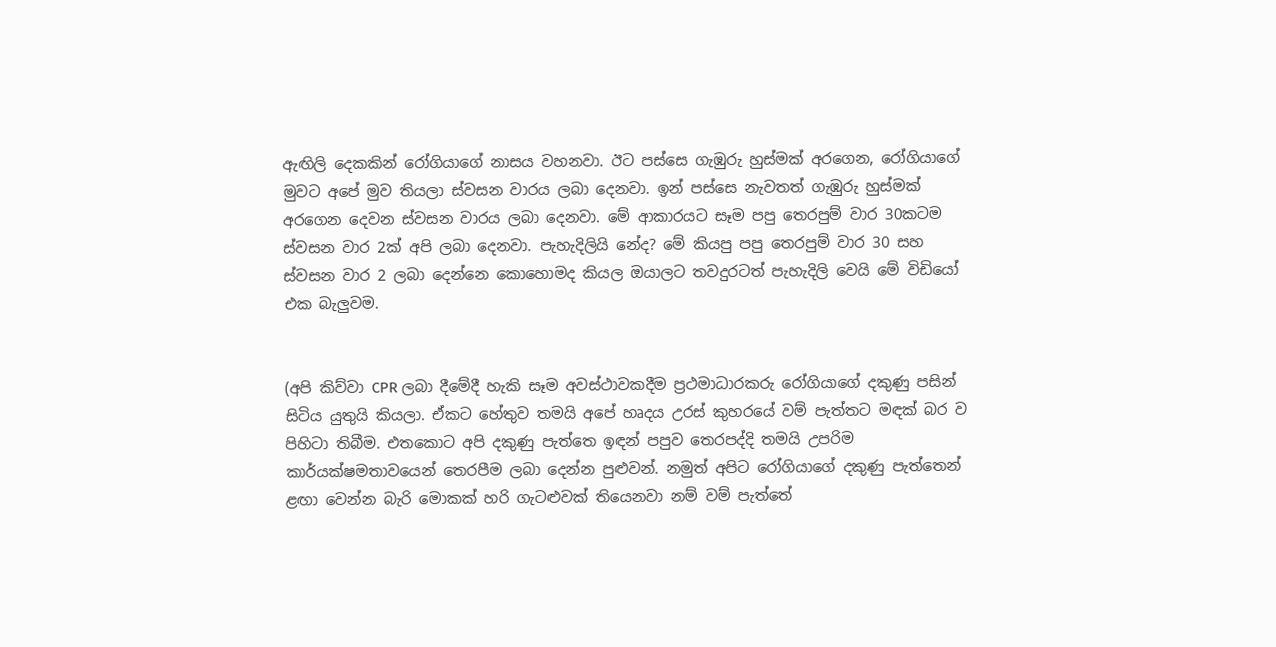ඇඟිලි දෙකකින් රෝගියාගේ නාසය වහනවා. ඊට පස්සෙ ගැඹුරු හුස්මක් අරගෙන, රෝගියාගේ මුවට අපේ මුව තියලා ස්වසන වාරය ලබා දෙනවා. ඉන් පස්සෙ නැවතත් ගැඹුරු හුස්මක් අරගෙන දෙවන ස්වසන වාරය ලබා දෙනවා. මේ ආකාරයට සෑම පපු තෙරපුම් වාර 30කටම ස්වසන වාර 2ක් අපි ලබා දෙනවා. පැහැදිලියි නේද? මේ කියපු පපු තෙරපුම් වාර 30 සහ ස්වසන වාර 2 ලබා දෙන්නෙ කොහොමද කියල ඔයාලට තවදුරටත් පැහැදිලි වෙයි මේ විඩියෝ එක බැලුවම.


(අපි කිව්වා CPR ලබා දීමේදී හැකි සෑම අවස්ථාවකදීම ප්‍රථමාධාරකරු රෝගියාගේ දකුණු පසින් සිටිය යුතුයි කියලා. ඒකට හේතුව තමයි අපේ හෘදය උරස් කුහරයේ වම් පැත්තට මඳක් බර ව පිහිටා තිබීම. එතකොට අපි දකුණු පැත්තෙ ඉඳන් පපුව තෙරපද්දි තමයි උපරිම කාර්යක්ෂමතාවයෙන් තෙරපීම ලබා දෙන්න පුළුවන්. නමුත් අපිට රෝගියාගේ දකුණු පැත්තෙන් ළඟා වෙන්න බැරි මොකක් හරි ගැටළුවක් තියෙනවා නම් වම් පැත්තේ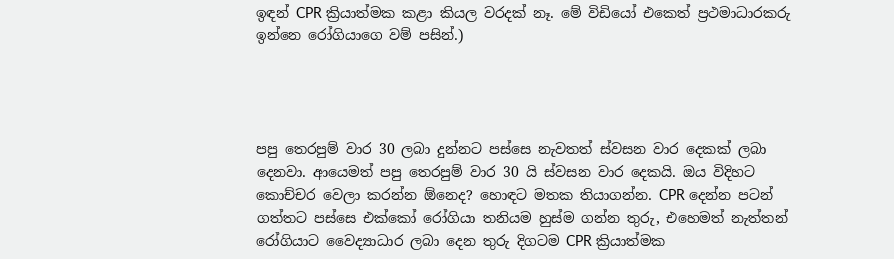ඉඳන් CPR ක්‍රියාත්මක කළා කියල වරදක් නෑ. මේ විඩියෝ එකෙත් ප්‍රථමාධාරකරු ඉන්නෙ රෝගියාගෙ වම් පසින්.)




පපු තෙරපුම් වාර 30 ලබා දුන්නට පස්සෙ නැවතත් ස්වසන වාර දෙකක් ලබා දෙනවා. ආයෙමත් පපු තෙරපුම් වාර 30 යි ස්වසන වාර දෙකයි. ඔය විදිහට කොච්චර වෙලා කරන්න ඕනෙද? හොඳට මතක තියාගන්න. CPR දෙන්න පටන් ගත්තට පස්සෙ එක්කෝ රෝගියා තනියම හුස්ම ගන්න තුරු, එහෙමත් නැත්තන් රෝගියාට වෛද්‍යාධාර ලබා දෙන තුරු දිගටම CPR ක්‍රියාත්මක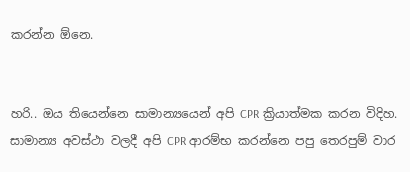කරන්න ඕනෙ.


හරි.. ඔය තියෙන්නෙ සාමාන්‍යයෙන් අපි CPR ක්‍රියාත්මක කරන විදිහ. සාමාන්‍ය අවස්ථා වලදී අපි CPR ආරම්භ කරන්නෙ පපු තෙරපුම් වාර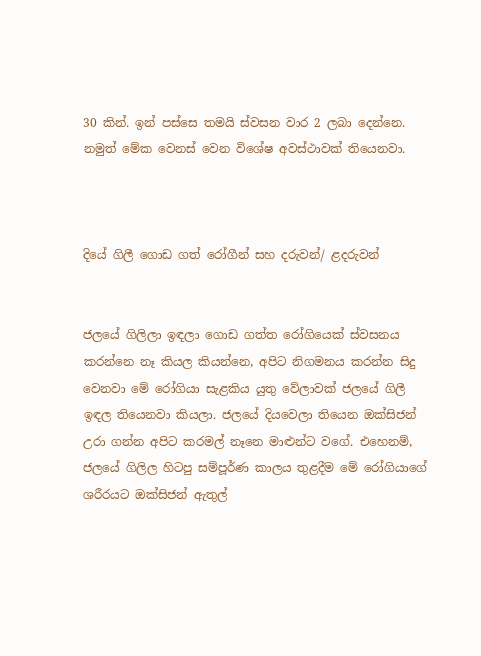30 කින්. ඉන් පස්සෙ තමයි ස්වසන වාර 2 ලබා දෙන්නෙ. නමුත් මේක වෙනස් වෙන විශේෂ අවස්ථාවක් තියෙනවා.



දියේ ගිලී ගොඩ ගත් රෝගීන් සහ දරුවන්/ ළදරුවන්


ජලයේ ගිලිලා ඉඳලා ගොඩ ගත්ත රෝගියෙක් ස්වසනය කරන්නෙ නෑ කියල කියන්නෙ, අපිට නිගමනය කරන්න සිදු වෙනවා මේ රෝගියා සැළකිය යුතු වේලාවක් ජලයේ ගිලී ඉඳල තියෙනවා කියලා. ජලයේ දියවෙලා තියෙන ඔක්සිජන් උරා ගන්න අපිට කරමල් නෑනෙ මාළුන්ට වගේ. එහෙනම්, ජලයේ ගිලිල හිටපු සම්පූර්ණ කාලය තුළදීම මේ රෝගියාගේ ශරීරයට ඔක්සිජන් ඇතුල්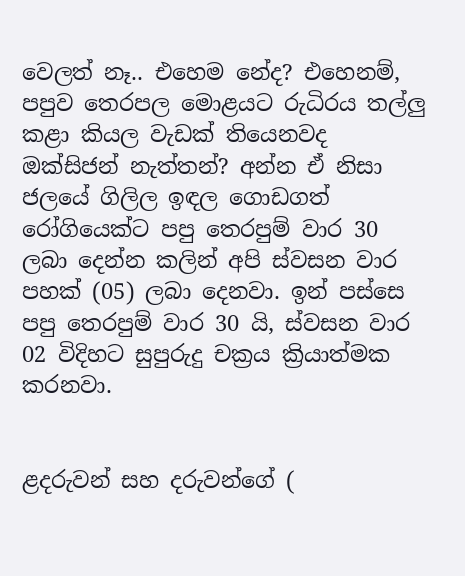වෙලත් නෑ.. එහෙම නේද? එහෙනම්, පපුව තෙරපල මොළයට රුධිරය තල්ලු කළා කියල වැඩක් තියෙනවද ඔක්සිජන් නැත්තන්? අන්න ඒ නිසා ජලයේ ගිලිල ඉඳල ගොඩගත් රෝගියෙක්ට පපු තෙරපුම් වාර 30 ලබා දෙන්න කලින් අපි ස්වසන වාර පහක් (05) ලබා දෙනවා. ඉන් පස්සෙ පපු තෙරපුම් වාර 30 යි, ස්වසන වාර 02 විදිහට සුපුරුදු චක්‍රය ක්‍රියාත්මක කරනවා.


ළදරුවන් සහ දරුවන්ගේ (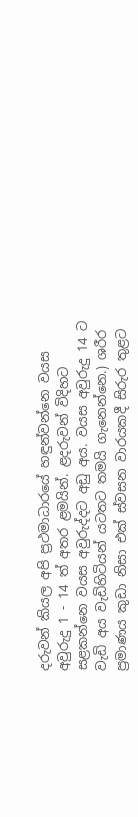දරුවන් කියල අපි ප්‍රථමාධාරයේ හඳුන්වන්නෙ වයස අවුරුදු 1 - 14 ත් අතර ළමයින්. ළදරුවන් විදිහට සළකන්නෙ වයස අවුරුද්දට අඩු අය. වයස අවුරුදු 14 ට වැඩි අය වැඩිහිටියන් යටතට තමයි ගැනෙන්නෙ.) ශරීර ප්‍රමාණය කුඩා නිසා එක් ස්වසන වාරයකදී සිරුර තුළට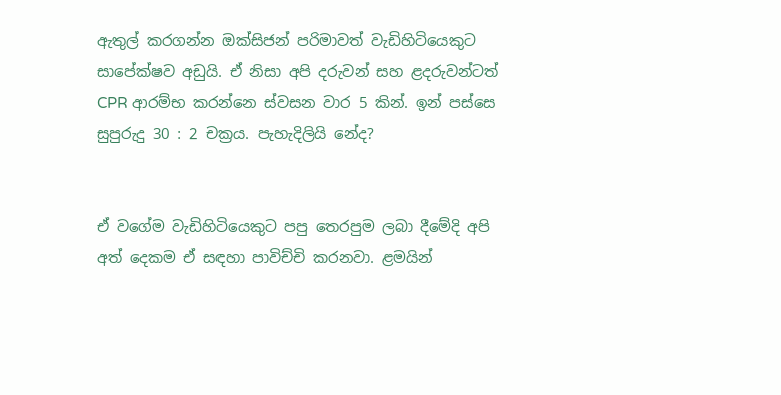ඇතුල් කරගන්න ඔක්සිජන් පරිමාවත් වැඩිහිටියෙකුට සාපේක්ෂව අඩුයි. ඒ නිසා අපි දරුවන් සහ ළදරුවන්ටත් CPR ආරම්භ කරන්නෙ ස්වසන වාර 5 කින්. ඉන් පස්සෙ සුපුරුදු 30 : 2 චක්‍රය. පැහැදිලියි නේද?


ඒ වගේම වැඩිහිටියෙකුට පපු තෙරපුම ලබා දීමේදි අපි අත් දෙකම ඒ සඳහා පාවිච්චි කරනවා. ළමයින්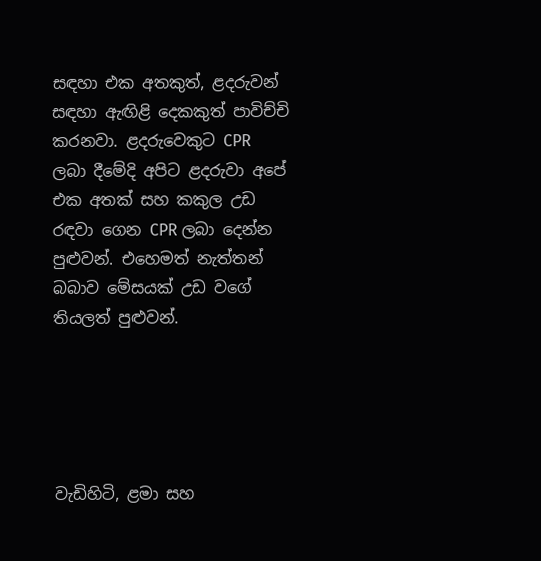සඳහා එක අතකුත්, ළදරුවන් සඳහා ඇඟිළි දෙකකුත් පාවිච්චි කරනවා. ළදරුවෙකුට CPR ලබා දීමේදි අපිට ළදරුවා අපේ එක අතක් සහ කකුල උඩ රඳවා ගෙන CPR ලබා දෙන්න පුළුවන්. එහෙමත් නැත්තන් බබාව මේසයක් උඩ වගේ තියලත් පුළුවන්.





වැඩිහිටි, ළමා සහ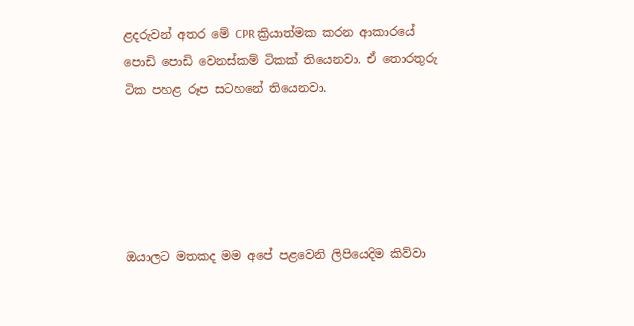ළදරුවන් අතර මේ CPR ක්‍රියාත්මක කරන ආකාරයේ පොඩි පොඩි වෙනස්කම් ටිකක් තියෙනවා. ඒ තොරතුරු ටික පහළ රූප සටහනේ තියෙනවා.





ඔයාලට මතකද මම අපේ පළවෙනි ලිපියෙදිම කිව්වා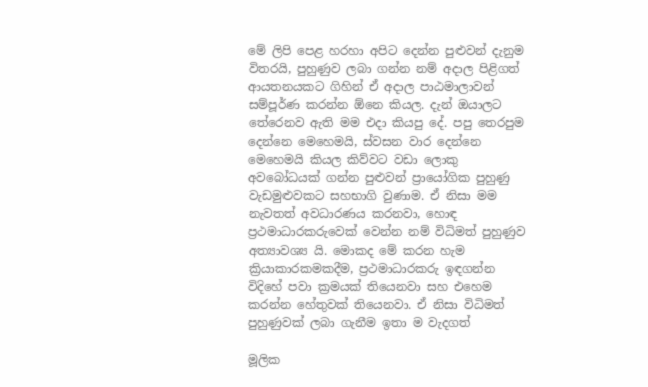මේ ලිපි පෙළ හරහා අපිට දෙන්න පුළුවන් දැනුම විතරයි, පුහුණුව ලබා ගන්න නම් අදාල පිළිගත් ආයතනයකට ගිහින් ඒ අදාල පාඨමාලාවන් සම්පූර්ණ කරන්න ඕනෙ කියල. දැන් ඔයාලට තේරෙනව ඇති මම එදා කියපු දේ. පපු තෙරපුම දෙන්නෙ මෙහෙමයි, ස්වසන වාර දෙන්නෙ මෙහෙමයි කියල කිව්වට වඩා ලොකු අවබෝධයක් ගන්න පුළුවන් ප්‍රායෝගික පුහුණු වැඩමුළුවකට සහභාගි වුණාම. ඒ නිසා මම නැවතත් අවධාරණය කරනවා, හොඳ ප්‍රථමාධාරකරුවෙක් වෙන්න නම් විධිමත් පුහුණුව අත්‍යාවශ්‍ය යි. මොකද මේ කරන හැම ක්‍රියාකාරකමකදීම, ප්‍රථමාධාරකරු ඉඳගන්න විදිහේ පවා ක්‍රමයක් තියෙනවා සහ එහෙම කරන්න හේතුවක් තියෙනවා. ඒ නිසා විධිමත් පුහුණුවක් ලබා ගැනීම ඉතා ම වැදගත්

මූලික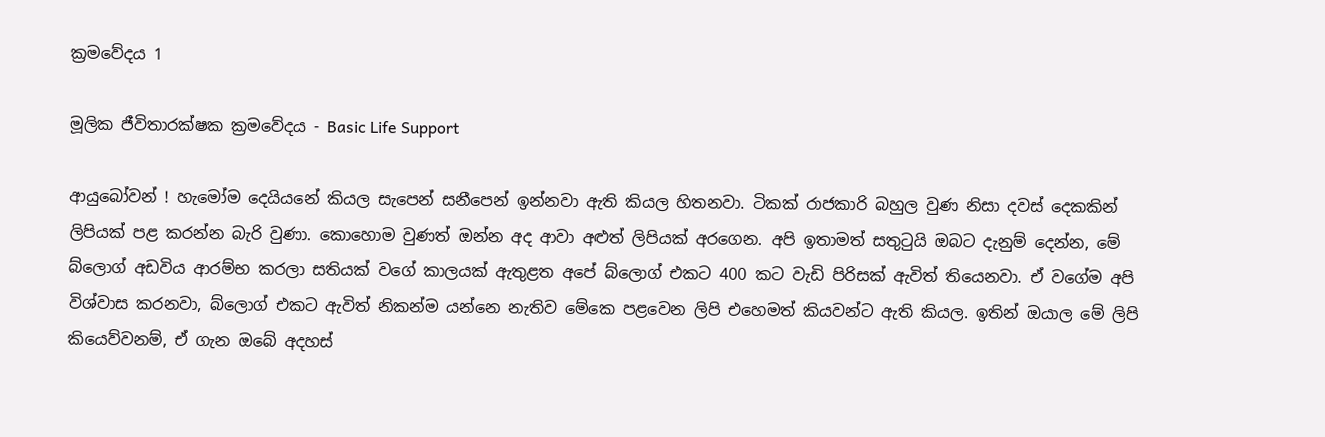ක්‍රමවේදය 1

මූලික ජීවිතාරක්ෂක ක්‍රමවේදය - Basic Life Support

ආයුබෝවන් ! හැමෝම දෙයියනේ කියල සැපෙන් සනීපෙන් ඉන්නවා ඇති කියල හිතනවා. ටිකක් රාජකාරි බහුල වුණ නිසා දවස් දෙකකින් ලිපියක් පළ කරන්න බැරි වුණා. කොහොම වුණත් ඔන්න අද ආවා අළුත් ලිපියක් අරගෙන. අපි ඉතාමත් සතුටුයි ඔබට දැනුම් දෙන්න, මේ බ්ලොග් අඩවිය ආරම්භ කරලා සතියක් වගේ කාලයක් ඇතුළත අපේ බ්ලොග් එකට 400 කට වැඩි පිරිසක් ඇවිත් තියෙනවා. ඒ වගේම අපි විශ්වාස කරනවා, බ්ලොග් එකට ඇවිත් නිකන්ම යන්නෙ නැතිව මේකෙ පළවෙන ලිපි එහෙමත් කියවන්ට ඇති කියල. ඉතින් ඔයාල මේ ලිපි කියෙව්වනම්, ඒ ගැන ඔබේ අදහස්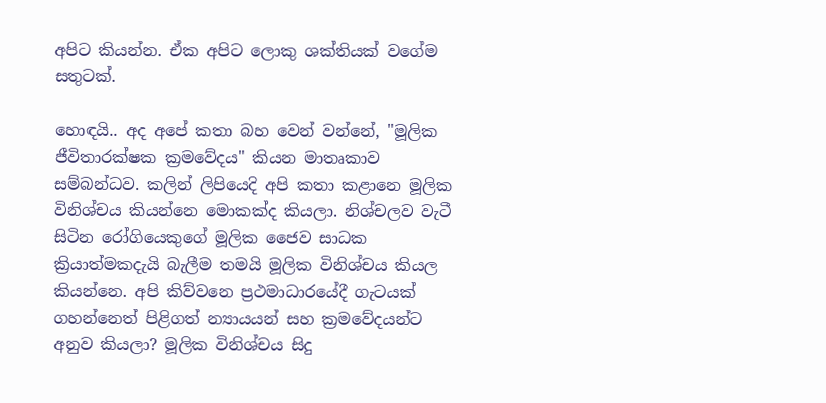අපිට කියන්න. ඒක අපිට ලොකු ශක්තියක් වගේම සතුටක්.

හොඳයි.. අද අපේ කතා බහ වෙන් වන්නේ, "මූලික ජීවිතාරක්ෂක ක්‍රමවේදය" කියන මාතෘකාව සම්බන්ධව. කලින් ලිපියෙදි අපි කතා කළානෙ මූලික විනිශ්චය කියන්නෙ මොකක්ද කියලා. නිශ්චලව වැටී සිටින රෝගියෙකුගේ මූලික ජෛව සාධක ක්‍රියාත්මකදැයි බැලීම තමයි මූලික විනිශ්චය කියල කියන්නෙ. අපි කිව්වනෙ ප්‍රථමාධාරයේදී ගැටයක් ගහන්නෙත් පිළිගත් න්‍යායයන් සහ ක්‍රමවේදයන්ට අනුව කියලා? මූලික විනිශ්චය සිදු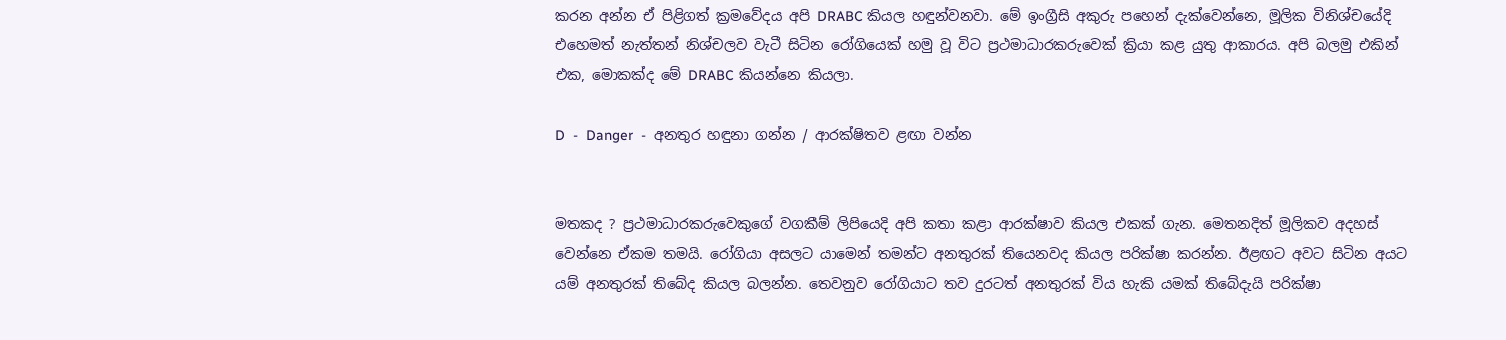කරන අන්න ඒ පිළිගත් ක්‍රමවේදය අපි DRABC කියල හඳුන්වනවා. මේ ඉංග්‍රීසි අකුරු පහෙන් දැක්වෙන්නෙ, මූලික විනිශ්චයේදි එහෙමත් නැත්තන් නිශ්චලව වැටී සිටින රෝගියෙක් හමු වූ විට ප්‍රථමාධාරකරුවෙක් ක්‍රියා කළ යුතු ආකාරය. අපි බලමු එකින් එක, මොකක්ද මේ DRABC කියන්නෙ කියලා.

D  -  Danger  -  අනතුර හඳුනා ගන්න / ආරක්ෂිතව ළඟා වන්න


මතකද ? ප්‍රථමාධාරකරුවෙකුගේ වගකීම් ලිපියෙදි අපි කතා කළා ආරක්ෂාව කියල එකක් ගැන. මෙතනදිත් මූලිකව අදහස් වෙන්නෙ ඒකම තමයි. රෝගියා අසලට යාමෙන් තමන්ට අනතුරක් තියෙනවද කියල පරික්ෂා කරන්න. ඊළඟට අවට සිටින අයට යම් අනතුරක් තිබේද කියල බලන්න. තෙවනුව රෝගියාට තව දුරටත් අනතුරක් විය හැකි යමක් තිබේදැයි පරික්ෂා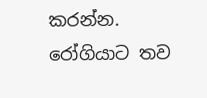කරන්න. රෝගියාට තව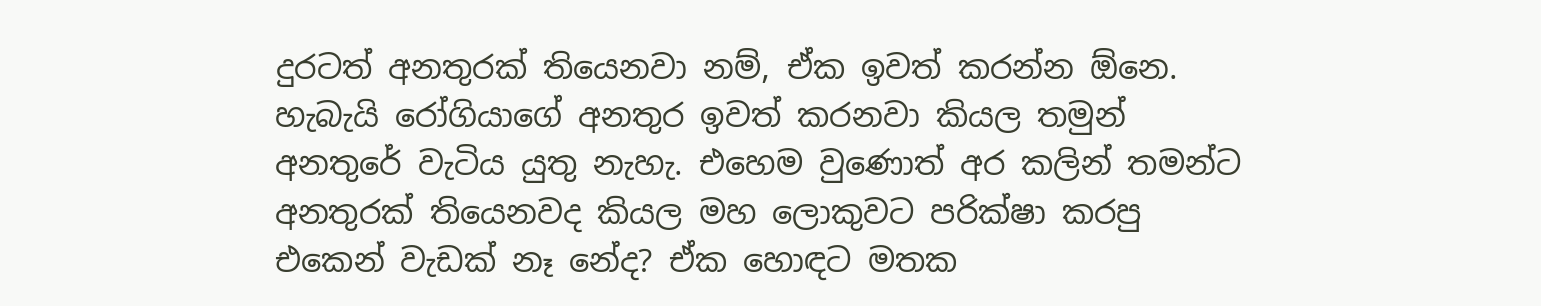දුරටත් අනතුරක් තියෙනවා නම්, ඒක ඉවත් කරන්න ඕනෙ. හැබැයි රෝගියාගේ අනතුර ඉවත් කරනවා කියල තමුන් අනතුරේ වැටිය යුතු නැහැ. එහෙම වුණොත් අර කලින් තමන්ට අනතුරක් තියෙනවද කියල මහ ලොකුවට පරික්ෂා කරපු එකෙන් වැඩක් නෑ නේද? ඒක හොඳට මතක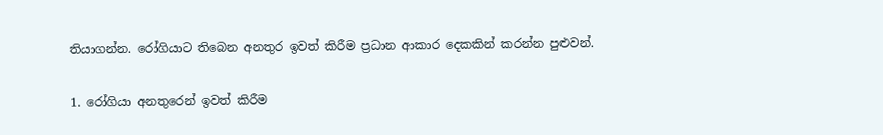තියාගන්න. රෝගියාට තිබෙන අනතුර ඉවත් කිරීම ප්‍රධාන ආකාර දෙකකින් කරන්න පුළුවන්.

1. රෝගියා අනතුරෙන් ඉවත් කිරීම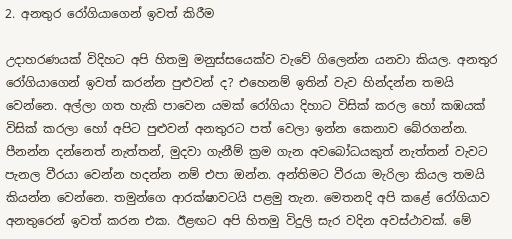2. අනතුර රෝගියාගෙන් ඉවත් කිරීම

උදාහරණයක් විදිහට අපි හිතමු මනුස්සයෙක්ව වැවේ ගිලෙන්න යනවා කියල. අනතුර රෝගියාගෙන් ඉවත් කරන්න පුළුවන් ද? එහෙනම් ඉතින් වැව හින්දන්න තමයි වෙන්නෙ. අල්ලා ගත හැකි පාවෙන යමක් රෝගියා දිහාට විසික් කරල හෝ කඹයක් විසික් කරලා හෝ අපිට පුළුවන් අනතුරට පත් වෙලා ඉන්න කෙනාව බේරගන්න. පීනන්න දන්නෙත් නැත්තන්, මුදවා ගැනීම් ක්‍රම ගැන අවබෝධයකුත් නැත්තන් වැවට පැනල වීරයා වෙන්න හදන්න නම් එපා ඔන්න. අන්තිමට වීරයා මැරිලා කියල තමයි කියන්න වෙන්නෙ. තමුන්ගෙ ආරක්ෂාවටයි පළමු තැන. මෙතනදි අපි කළේ රෝගියාව අනතුරෙන් ඉවත් කරන එක. ඊළඟට අපි හිතමු විදුලි සැර වදින අවස්ථාවක්. මේ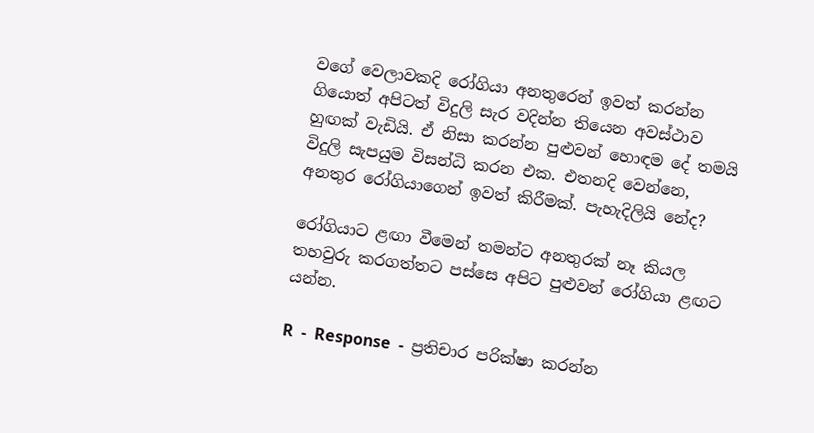වගේ වෙලාවකදි රෝගියා අනතුරෙන් ඉවත් කරන්න ගියොත් අපිටත් විදුලි සැර වදින්න තියෙන අවස්ථාව හුඟක් වැඩියි. ඒ නිසා කරන්න පුළුවන් හොඳම දේ තමයි විදුලි සැපයුම විසන්ධි කරන එක. එතනදි වෙන්නෙ, අනතුර රෝගියාගෙන් ඉවත් කිරීමක්. පැහැදිලියි නේද?

රෝගියාට ළඟා වීමෙන් තමන්ට අනතුරක් නෑ කියල තහවුරු කරගත්තට පස්සෙ අපිට පුළුවන් රෝගියා ළඟට යන්න.

R  -  Response  -  ප්‍රතිචාර පරික්ෂා කරන්න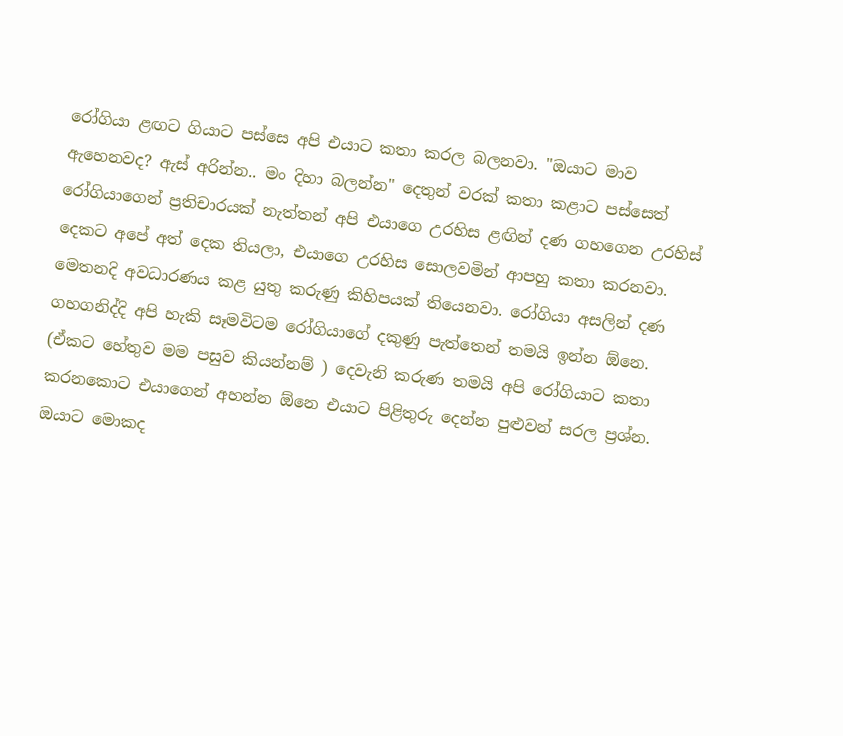රෝගියා ළඟට ගියාට පස්සෙ අපි එයාට කතා කරල බලනවා. "ඔයාට මාව ඇහෙනවද? ඇස් අරින්න.. මං දිහා බලන්න" දෙතුන් වරක් කතා කළාට පස්සෙත් රෝගියාගෙන් ප්‍රතිචාරයක් නැත්තන් අපි එයාගෙ උරහිස ළඟින් දණ ගහගෙන උරහිස් දෙකට අපේ අත් දෙක තියලා, එයාගෙ උරහිස සොලවමින් ආපහු කතා කරනවා. මෙතනදි අවධාරණය කළ යුතු කරුණු කිහිපයක් තියෙනවා. රෝගියා අසලින් දණ ගහගනිද්දි අපි හැකි සෑමවිටම රෝගියාගේ දකුණු පැත්තෙන් තමයි ඉන්න ඕනෙ. (ඒකට හේතුව මම පසුව කියන්නම් ) දෙවැනි කරුණ තමයි අපි රෝගියාට කතා කරනකොට එයාගෙන් අහන්න ඕනෙ එයාට පිළිතුරු දෙන්න පුළුවන් සරල ප්‍රශ්න. ඔයාට මොකද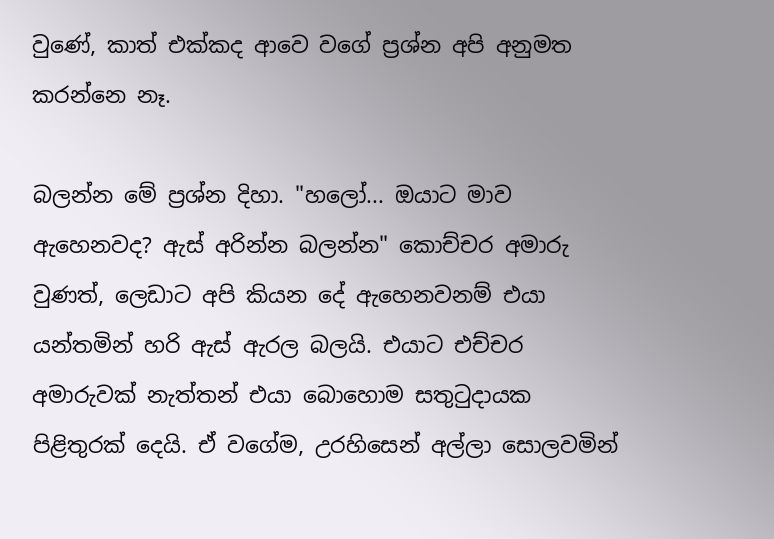වුණේ, කාත් එක්කද ආවෙ වගේ ප්‍රශ්න අපි අනුමත කරන්නෙ නෑ.

බලන්න මේ ප්‍රශ්න දිහා. "හලෝ... ඔයාට මාව ඇහෙනවද? ඇස් අරින්න බලන්න" කොච්චර අමාරු වුණත්, ලෙඩාට අපි කියන දේ ඇහෙනවනම් එයා යන්තමින් හරි ඇස් ඇරල බලයි. එයාට එච්චර අමාරුවක් නැත්තන් එයා බොහොම සතුටුදායක පිළිතුරක් දෙයි. ඒ වගේම, උරහිසෙන් අල්ලා සොලවමින්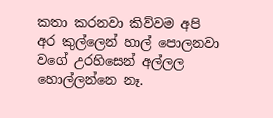කතා කරනවා කිව්වම අපි අර කුල්ලෙන් හාල් පොලනවා වගේ උරහිසෙන් අල්ලල හොල්ලන්නෙ නෑ.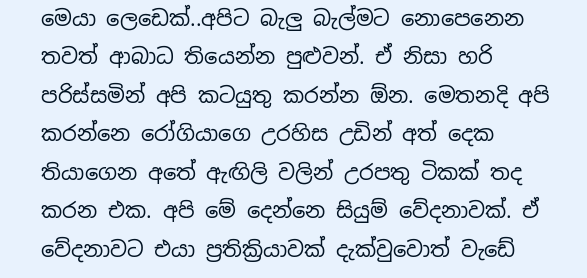මෙයා ලෙඩෙක්..අපිට බැලු බැල්මට නොපෙනෙන තවත් ආබාධ තියෙන්න පුළුවන්. ඒ නිසා හරි පරිස්සමින් අපි කටයුතු කරන්න ඕන. මෙතනදි අපි කරන්නෙ රෝගියාගෙ උරහිස උඩින් අත් දෙක තියාගෙන අතේ ඇඟිලි වලින් උරපතු ටිකක් තද කරන එක. අපි මේ දෙන්නෙ සියුම් වේදනාවක්. ඒ වේදනාවට එයා ප්‍රතික්‍රියාවක් දැක්වුවොත් වැඩේ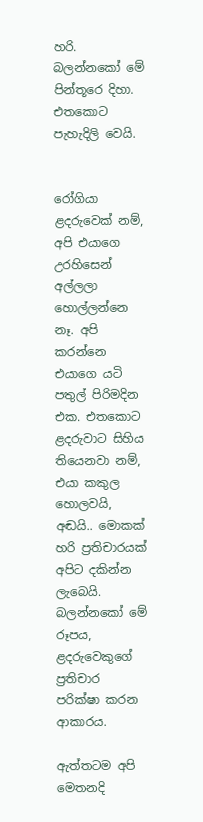හරි. බලන්නකෝ මේ පින්තූරෙ දිහා. එතකොට පැහැදිලි වෙයි.


රෝගියා ළදරුවෙක් නම්, අපි එයාගෙ උරහිසෙන් අල්ලලා හොල්ලන්නෙ නෑ. අපි කරන්නෙ එයාගෙ යටි
පතුල් පිරිමදින එක. එතකොට ළදරුවාට සිහිය තියෙනවා නම්, එයා කකුල හොලවයි, අඬයි.. මොකක් හරි ප්‍රතිචාරයක් අපිට දකින්න ලැබෙයි. බලන්නකෝ මේ රූපය, ළදරුවෙකුගේ ප්‍රතිචාර පරික්ෂා කරන ආකාරය.

ඇත්තටම අපි මෙතනදි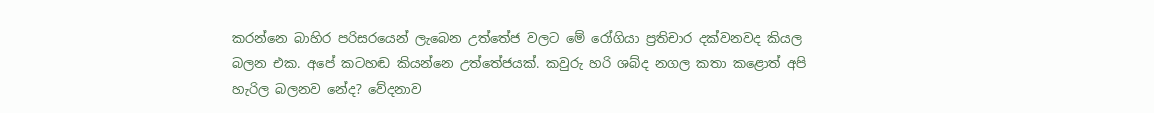කරන්නෙ බාහිර පරිසරයෙන් ලැබෙන උත්තේජ වලට මේ රෝගියා ප්‍රතිචාර දක්වනවද කියල බලන එක. අපේ කටහඬ කියන්නෙ උත්තේජයක්. කවුරු හරි ශබ්ද නගල කතා කළොත් අපි හැරිල බලනව නේද? වේදනාව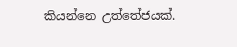කියන්නෙ උත්තේජයක්.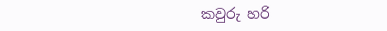කවුරු හරි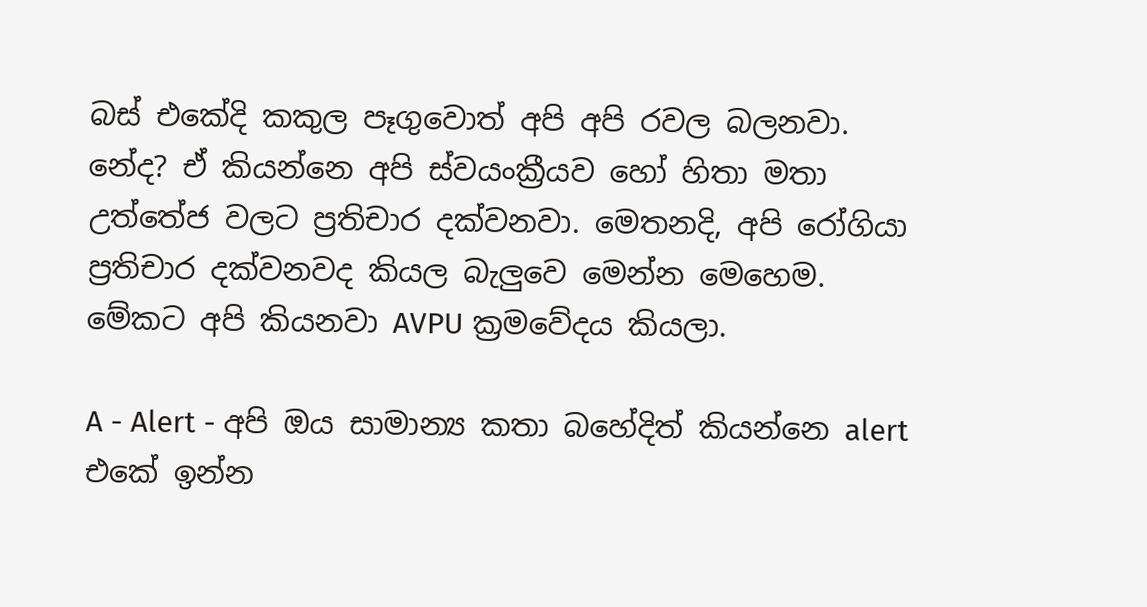බස් එකේදි කකුල පෑගුවොත් අපි අපි රවල බලනවා. නේද? ඒ කියන්නෙ අපි ස්වයංක්‍රීයව හෝ හිතා මතා උත්තේජ වලට ප්‍රතිචාර දක්වනවා. මෙතනදි, අපි රෝගියා ප්‍රතිචාර දක්වනවද කියල බැලුවෙ මෙන්න මෙහෙම. මේකට අපි කියනවා AVPU ක්‍රමවේදය කියලා.

A - Alert - අපි ඔය සාමාන්‍ය කතා බහේදිත් කියන්නෙ alert එකේ ඉන්න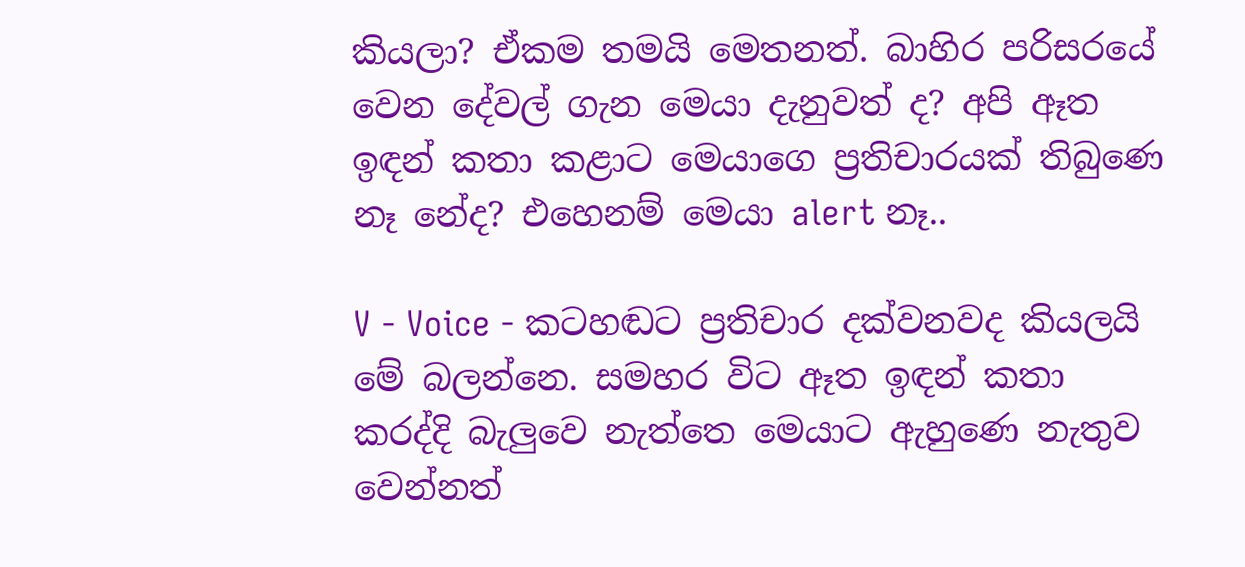කියලා? ඒකම තමයි මෙතනත්. බාහිර පරිසරයේ වෙන දේවල් ගැන මෙයා දැනුවත් ද? අපි ඈත ඉඳන් කතා කළාට මෙයාගෙ ප්‍රතිචාරයක් තිබුණෙ නෑ නේද? එහෙනම් මෙයා alert නෑ..

V - Voice - කටහඬට ප්‍රතිචාර දක්වනවද කියලයි මේ බලන්නෙ. සමහර විට ඈත ඉඳන් කතා කරද්දි බැලුවෙ නැත්තෙ මෙයාට ඇහුණෙ නැතුව වෙන්නත්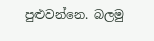පුළුවන්නෙ. බලමු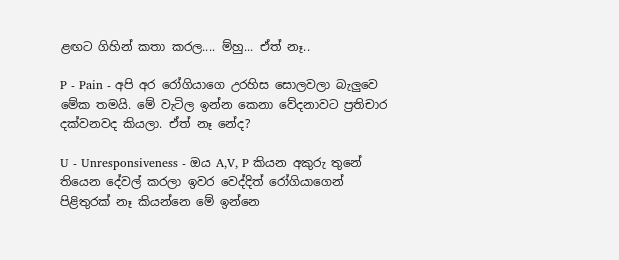ළඟට ගිහින් කතා කරල.... ම්හු... ඒත් නෑ..

P - Pain - අපි අර රෝගියාගෙ උරහිස සොලවලා බැලුවෙ මේක තමයි. මේ වැටිල ඉන්න කෙනා වේදනාවට ප්‍රතිචාර දක්වනවද කියලා. ඒත් නෑ නේද?

U - Unresponsiveness - ඔය A,V, P කියන අකුරු තුනේ තියෙන දේවල් කරලා ඉවර වෙද්දිත් රෝගියාගෙන් පිළිතුරක් නෑ කියන්නෙ මේ ඉන්නෙ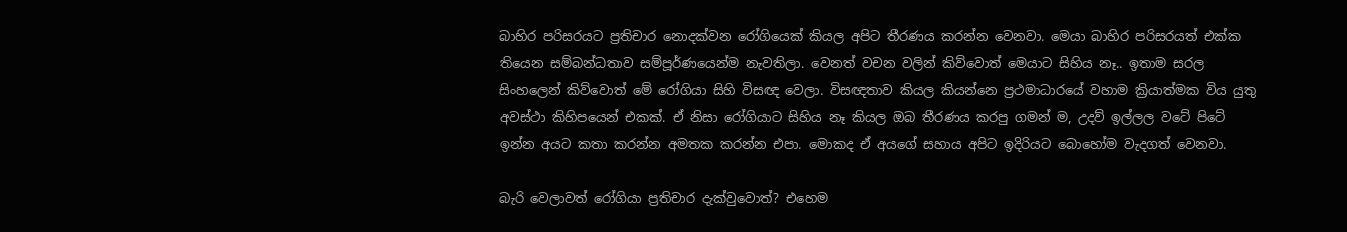බාහිර පරිසරයට ප්‍රතිචාර නොදක්වන රෝගියෙක් කියල අපිට තීරණය කරන්න වෙනවා. මෙයා බාහිර පරිසරයත් එක්ක තියෙන සම්බන්ධතාව සම්පූර්ණයෙන්ම නැවතිලා. වෙනත් වචන වලින් කිව්වොත් මෙයාට සිහිය නෑ.. ඉතාම සරල සිංහලෙන් කිව්වොත් මේ රෝගියා සිහි විසඥ වෙලා. විසඥතාව කියල කියන්නෙ ප්‍රථමාධාරයේ වහාම ක්‍රියාත්මක විය යුතු අවස්ථා කිහිපයෙන් එකක්. ඒ නිසා රෝගියාට සිහිය නෑ කියල ඔබ තීරණය කරපු ගමන් ම, උදව් ඉල්ලල වටේ පිටේ ඉන්න අයට කතා කරන්න අමතක කරන්න එපා. මොකද ඒ අයගේ සහාය අපිට ඉදිරියට බොහෝම වැදගත් වෙනවා.

බැරි වෙලාවත් රෝගියා ප්‍රතිචාර දැක්වුවොත්? එහෙම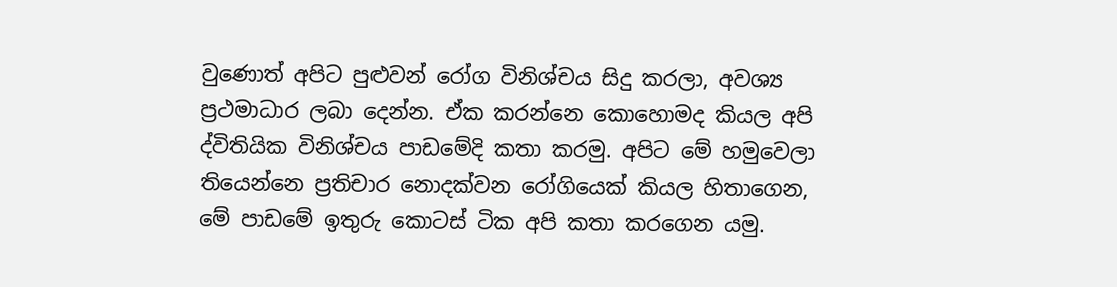වුණොත් අපිට පුළුවන් රෝග විනිශ්චය සිදු කරලා, අවශ්‍ය ප්‍රථමාධාර ලබා දෙන්න. ඒක කරන්නෙ කොහොමද කියල අපි ද්විතියික විනිශ්චය පාඩමේදි කතා කරමු. අපිට මේ හමුවෙලා තියෙන්නෙ ප්‍රතිචාර නොදක්වන රෝගියෙක් කියල හිතාගෙන, මේ පාඩමේ ඉතුරු කොටස් ටික අපි කතා කරගෙන යමු.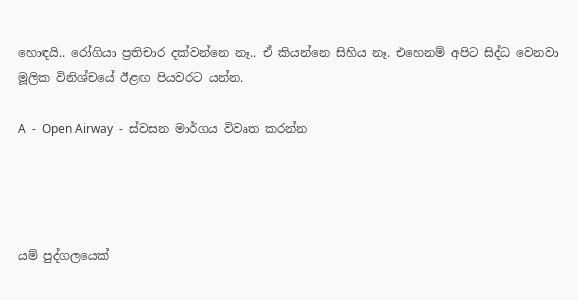හොඳයි.. රෝගියා ප්‍රතිචාර දක්වන්නෙ නෑ.. ඒ කියන්නෙ සිහිය නෑ. එහෙනම් අපිට සිද්ධ වෙනවා මූලික විනිශ්චයේ ඊළඟ පියවරට යන්න.

A  -  Open Airway  -  ස්වසන මාර්ගය විවෘත කරන්න




යම් පුද්ගලයෙක්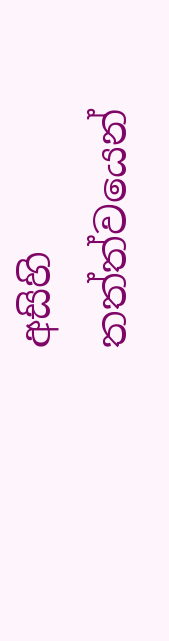අසිහි තත්ත්වයෙන්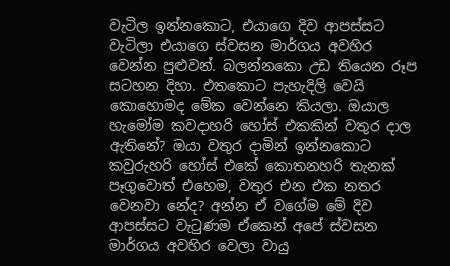වැටිල ඉන්නකොට, එයාගෙ දිව ආපස්සට වැටිලා එයාගෙ ස්වසන මාර්ගය අවහිර වෙන්න පුළුවන්. බලන්නකො උඩ තියෙන රූප සටහන දිහා. එතකොට පැහැදිලි වෙයි කොහොමද මේක වෙන්නෙ කියලා. ඔයාල හැමෝම කවදාහරි හෝස් එකකින් වතුර දාල ඇතිනේ? ඔයා වතුර දාමින් ඉන්නකොට කවුරුහරි හෝස් එකේ කොතනහරි තැනක් පෑගුවොත් එහෙම, වතුර එන එක නතර වෙනවා නේද? අන්න ඒ වගේම මේ දිව ආපස්සට වැටුණම ඒකෙන් අපේ ස්වසන මාර්ගය අවහිර වෙලා වායු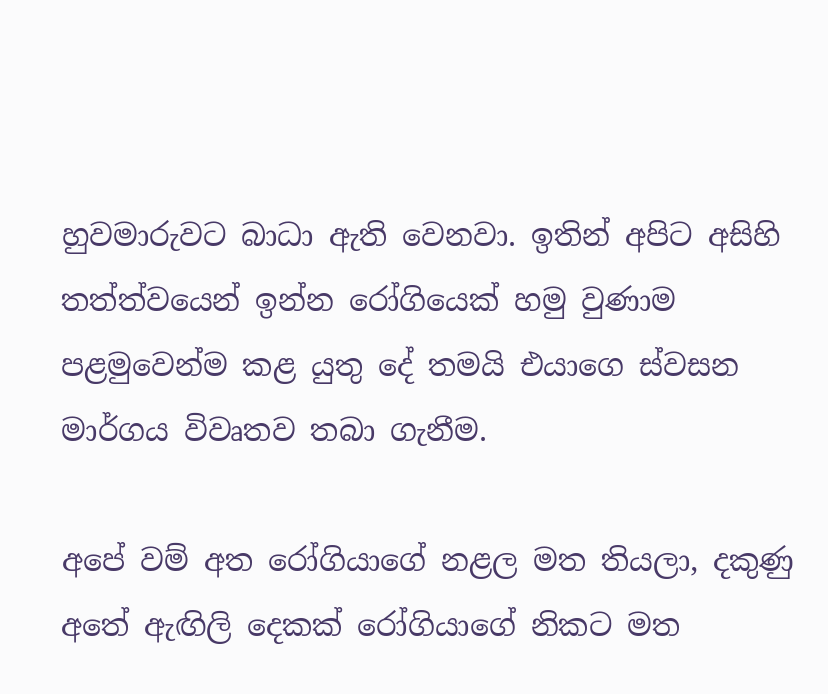හුවමාරුවට බාධා ඇති වෙනවා. ඉතින් අපිට අසිහි තත්ත්වයෙන් ඉන්න රෝගියෙක් හමු වුණාම පළමුවෙන්ම කළ යුතු දේ තමයි එයාගෙ ස්වසන මාර්ගය විවෘතව තබා ගැනීම.

අපේ වම් අත රෝගියාගේ නළල මත තියලා, දකුණු අතේ ඇඟිලි දෙකක් රෝගියාගේ නිකට මත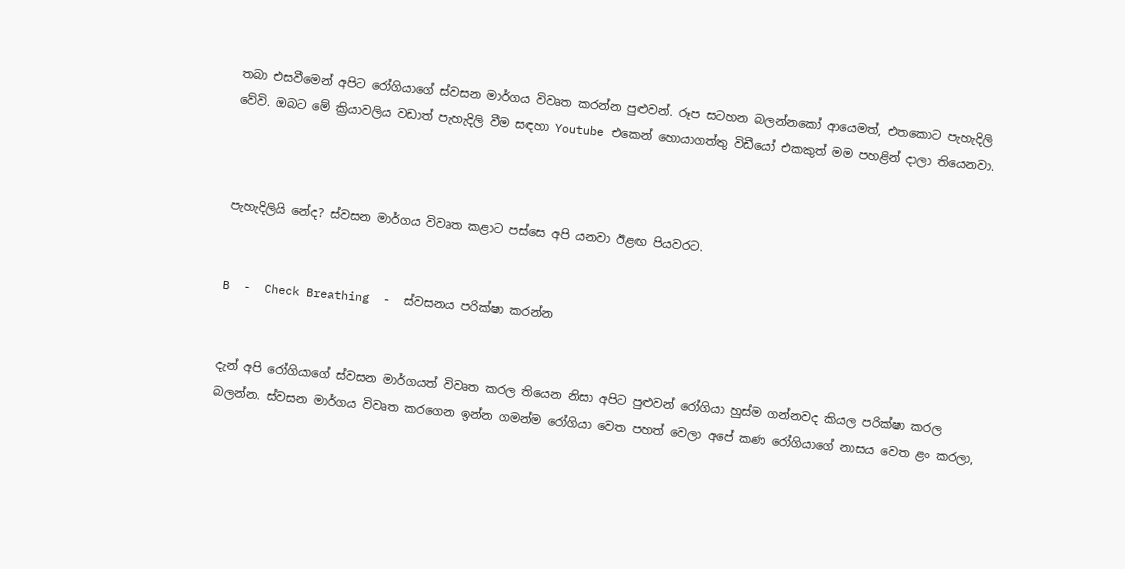තබා එසවීමෙන් අපිට රෝගියාගේ ස්වසන මාර්ගය විවෘත කරන්න පුළුවන්. රූප සටහන බලන්නකෝ ආයෙමත්, එතකොට පැහැදිලි වේවි. ඔබට මේ ක්‍රියාවලිය වඩාත් පැහැදිලි වීම සඳහා Youtube එකෙන් හොයාගත්තු විඩීයෝ එකකුත් මම පහළින් දාලා තියෙනවා.



පැහැදිලියි නේද? ස්වසන මාර්ගය විවෘත කළාට පස්සෙ අපි යනවා ඊළඟ පියවරට.


B  -  Check Breathing  -  ස්වසනය පරික්ෂා කරන්න


දැන් අපි රෝගියාගේ ස්වසන මාර්ගයත් විවෘත කරල තියෙන නිසා අපිට පුළුවන් රෝගියා හුස්ම ගන්නවද කියල පරික්ෂා කරල බලන්න. ස්වසන මාර්ගය විවෘත කරගෙන ඉන්න ගමන්ම රෝගියා වෙත පහත් වෙලා අපේ කණ රෝගියාගේ නාසය වෙත ළං කරලා,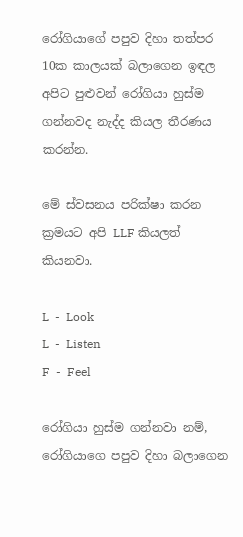රෝගියාගේ පපුව දිහා තත්පර 10ක කාලයක් බලාගෙන ඉඳල අපිට පුළුවන් රෝගියා හුස්ම ගන්නවද නැද්ද කියල තීරණය කරන්න.

මේ ස්වසනය පරික්ෂා කරන ක්‍රමයට අපි LLF කියලත් කියනවා.

L  -  Look
L  -  Listen
F  -  Feel

රෝගියා හුස්ම ගන්නවා නම්, රෝගියාගෙ පපුව දිහා බලාගෙන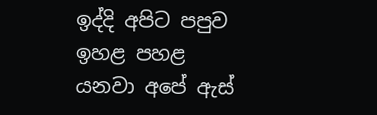ඉද්දි අපිට පපුව ඉහළ පහළ යනවා අපේ ඇස්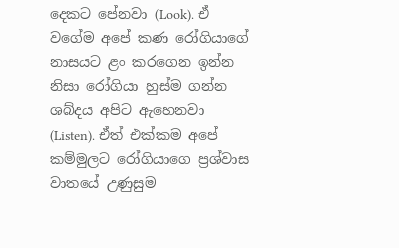දෙකට පේනවා (Look). ඒ වගේම අපේ කණ රෝගියාගේ නාසයට ළං කරගෙන ඉන්න නිසා රෝගියා හුස්ම ගන්න ශබ්දය අපිට ඇහෙනවා (Listen). ඒත් එක්කම අපේ කම්මුලට රෝගියාගෙ ප්‍රශ්වාස වාතයේ උණුසුම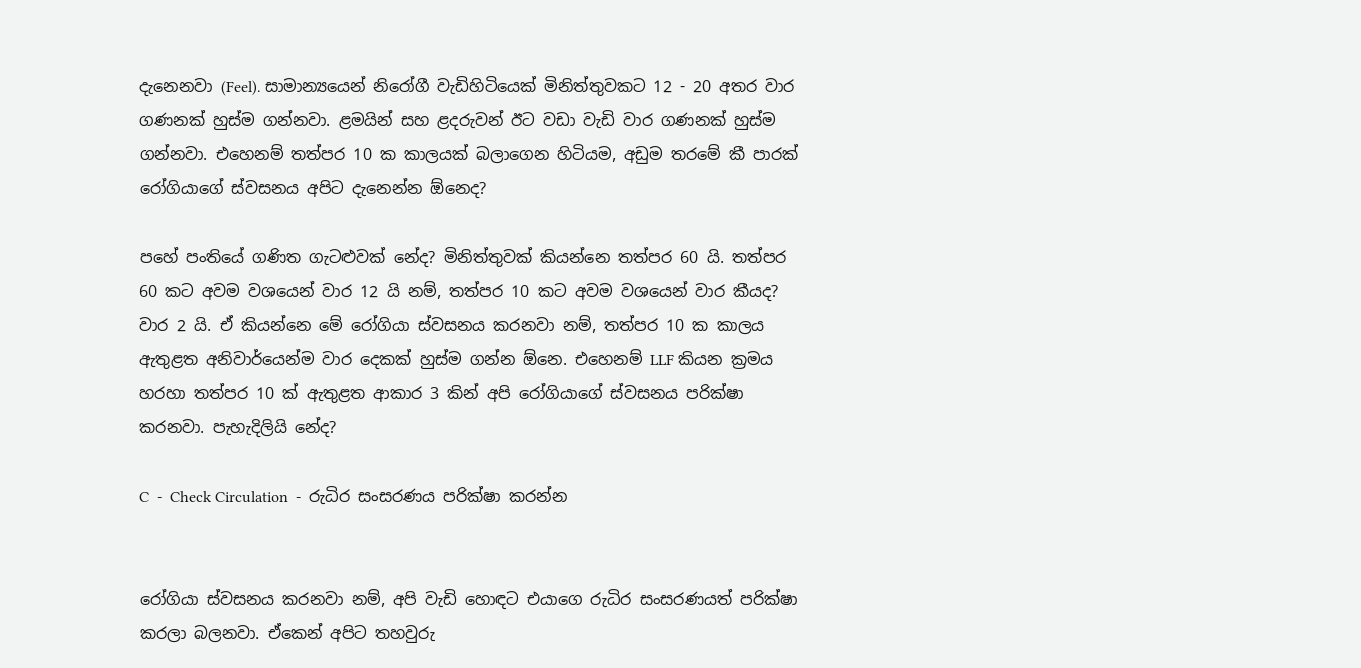දැනෙනවා (Feel). සාමාන්‍යයෙන් නිරෝගී වැඩිහිටියෙක් මිනිත්තුවකට 12 - 20 අතර වාර ගණනක් හුස්ම ගන්නවා. ළමයින් සහ ළදරුවන් ඊට වඩා වැඩි වාර ගණනක් හුස්ම ගන්නවා. එහෙනම් තත්පර 10 ක කාලයක් බලාගෙන හිටියම, අඩුම තරමේ කී පාරක් රෝගියාගේ ස්වසනය අපිට දැනෙන්න ඕනෙද?

පහේ පංතියේ ගණිත ගැටළුවක් නේද? මිනිත්තුවක් කියන්නෙ තත්පර 60 යි. තත්පර 60 කට අවම වශයෙන් වාර 12 යි නම්, තත්පර 10 කට අවම වශයෙන් වාර කීයද? වාර 2 යි. ඒ කියන්නෙ මේ රෝගියා ස්වසනය කරනවා නම්, තත්පර 10 ක කාලය ඇතුළත අනිවාර්යෙන්ම වාර දෙකක් හුස්ම ගන්න ඕනෙ. එහෙනම් LLF කියන ක්‍රමය හරහා තත්පර 10 ක් ඇතුළත ආකාර 3 කින් අපි රෝගියාගේ ස්වසනය පරික්ෂා කරනවා. පැහැදිලියි නේද?

C  -  Check Circulation  -  රුධිර සංසරණය පරික්ෂා කරන්න


රෝගියා ස්වසනය කරනවා නම්, අපි වැඩි හොඳට එයාගෙ රුධිර සංසරණයත් පරික්ෂා කරලා බලනවා. ඒකෙන් අපිට තහවුරු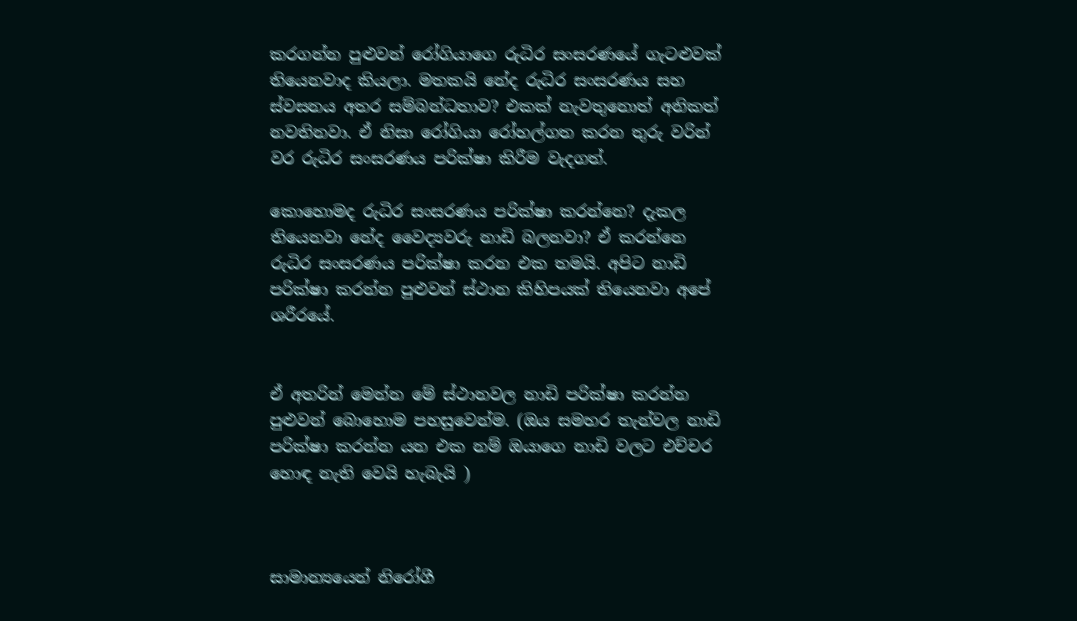කරගන්න පුළුවන් රෝගියාගෙ රුධිර සංසරණයේ ගැටළුවක් තියෙනවාද කියලා. මතකයි නේද රුධිර සංසරණය සහ ස්වසනය අතර සම්බන්ධතාව? එකක් නැවතුනොත් අනිකත් නවතිනවා. ඒ නිසා රෝගියා රෝහල්ගත කරන තුරු වරින් වර රුධිර සංසරණය පරික්ෂා කිරීම වැදගත්.

කොහොමද රුධිර සංසරණය පරික්ෂා කරන්නෙ? දැකල තියෙනවා නේද වෛද්‍යවරු නාඩි බලනවා? ඒ කරන්නෙ රුධිර සංසරණය පරික්ෂා කරන එක තමයි. අපිට නාඩි පරික්ෂා කරන්න පුළුවන් ස්ථාන කිහිපයක් තියෙනවා අපේ ශරීරයේ.


ඒ අතරින් මෙන්න මේ ස්ථානවල නාඩි පරික්ෂා කරන්න පුළුවන් බොහොම පහසුවෙන්ම. (ඔය සමහර තැන්වල නාඩි පරික්ෂා කරන්න යන එක නම් ඔයාගෙ නාඩි වලට එච්චර හොඳ නැති වෙයි හැබැයි )



සාමාන්‍යයෙන් නිරෝගී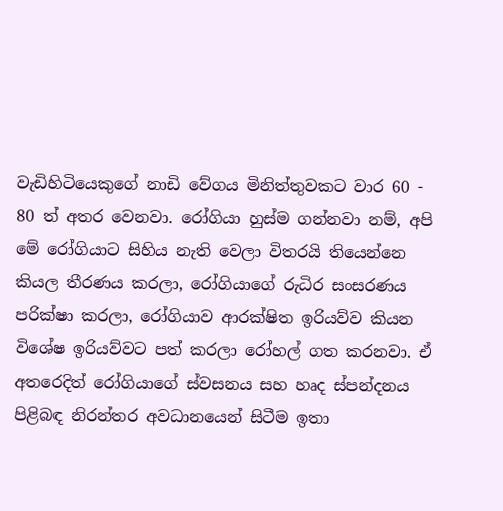වැඩිහිටියෙකුගේ නාඩි වේගය මිනිත්තුවකට වාර 60 - 80 ත් අතර වෙනවා. රෝගියා හුස්ම ගන්නවා නම්, අපි මේ රෝගියාට සිහිය නැති වෙලා විතරයි තියෙන්නෙ කියල තීරණය කරලා, රෝගියාගේ රුධිර සංසරණය පරික්ෂා කරලා, රෝගියාව ආරක්ෂිත ඉරියව්ව කියන විශේෂ ඉරියව්වට පත් කරලා රෝහල් ගත කරනවා. ඒ අතරෙදිත් රෝගියාගේ ස්වසනය සහ හෘද ස්පන්දනය පිළිබඳ නිරන්තර අවධානයෙන් සිටීම ඉතා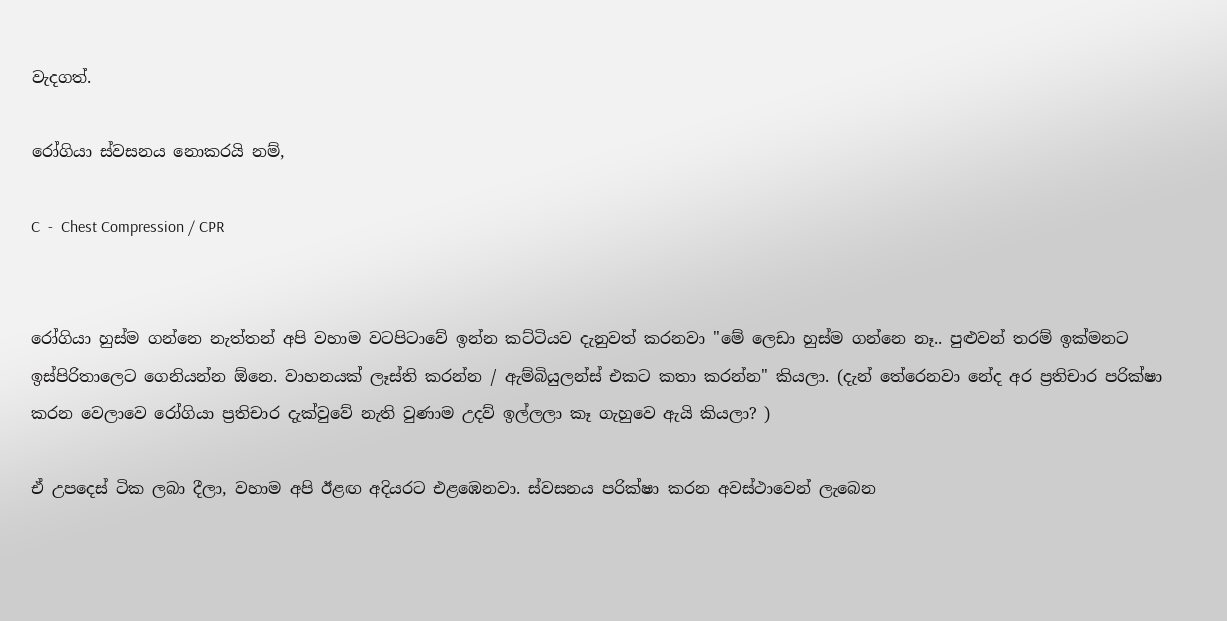වැදගත්.

රෝගියා ස්වසනය නොකරයි නම්,

C  -  Chest Compression / CPR


රෝගියා හුස්ම ගන්නෙ නැත්තන් අපි වහාම වටපිටාවේ ඉන්න කට්ටියව දැනුවත් කරනවා "මේ ලෙඩා හුස්ම ගන්නෙ නෑ.. පුළුවන් තරම් ඉක්මනට ඉස්පිරිතාලෙට ගෙනියන්න ඕනෙ. වාහනයක් ලෑස්ති කරන්න / ඇම්බියුලන්ස් එකට කතා කරන්න" කියලා. (දැන් තේරෙනවා නේද අර ප්‍රතිචාර පරික්ෂා කරන වෙලාවෙ රෝගියා ප්‍රතිචාර දැක්වුවේ නැති වුණාම උදව් ඉල්ලලා කෑ ගැහුවෙ ඇයි කියලා? )

ඒ උපදෙස් ටික ලබා දීලා, වහාම අපි ඊළඟ අදියරට එළඹෙනවා. ස්වසනය පරික්ෂා කරන අවස්ථාවෙන් ලැබෙන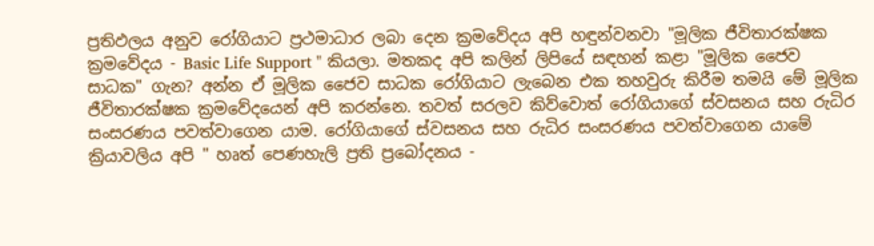ප්‍රතිඵලය අනුව රෝගියාට ප්‍රථමාධාර ලබා දෙන ක්‍රමවේදය අපි හඳුන්වනවා "මූලික ජීවිතාරක්ෂක ක්‍රමවේදය - Basic Life Support " කියලා. මතකද අපි කලින් ලිපියේ සඳහන් කළා "මූලික ජෛව සාධක" ගැන? අන්න ඒ මූලික ජෛව සාධක රෝගියාට ලැබෙන එක තහවුරු කිරීම තමයි මේ මූලික ජීවිතාරක්ෂක ක්‍රමවේදයෙන් අපි කරන්නෙ. තවත් සරලව කිව්වොත් රෝගියාගේ ස්වසනය සහ රුධිර සංසරණය පවත්වාගෙන යාම. රෝගියාගේ ස්වසනය සහ රුධිර සංසරණය පවත්වාගෙන යාමේ ක්‍රියාවලිය අපි " හෘත් පෙණහැලි ප්‍රති ප්‍රබෝදනය -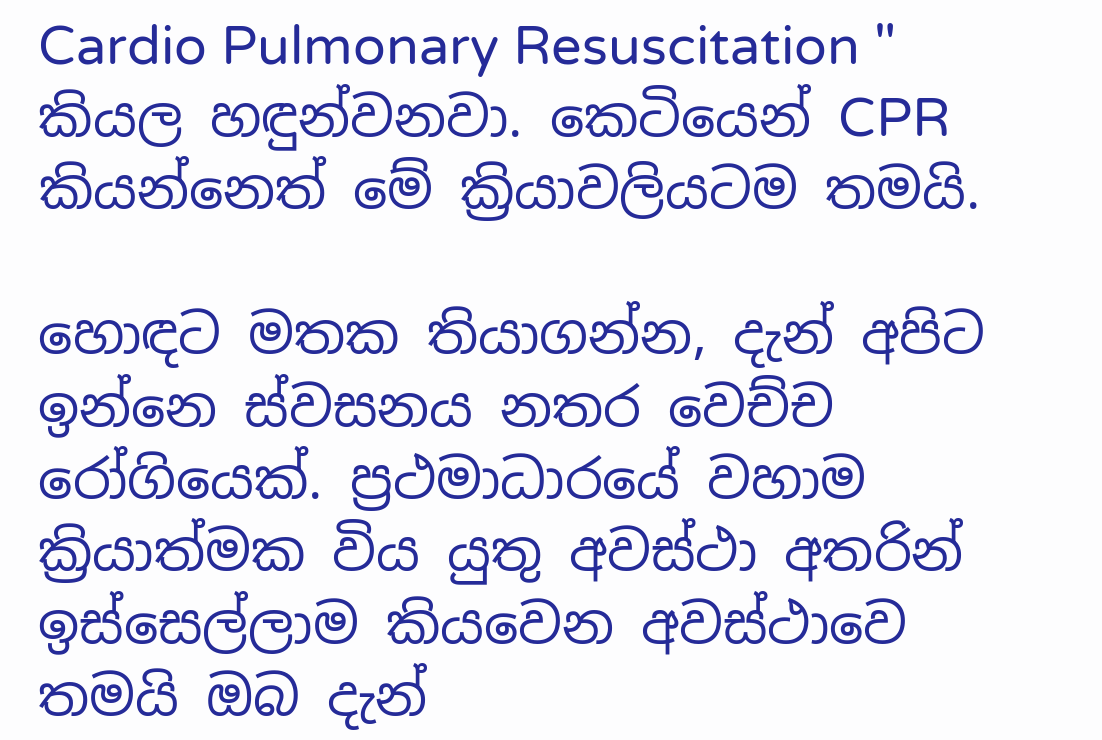Cardio Pulmonary Resuscitation " කියල හඳුන්වනවා. කෙටියෙන් CPR කියන්නෙත් මේ ක්‍රියාවලියටම තමයි.

හොඳට මතක තියාගන්න, දැන් අපිට ඉන්නෙ ස්වසනය නතර වෙච්ච රෝගියෙක්. ප්‍රථමාධාරයේ වහාම ක්‍රියාත්මක විය යුතු අවස්ථා අතරින් ඉස්සෙල්ලාම කියවෙන අවස්ථාවෙ තමයි ඔබ දැන්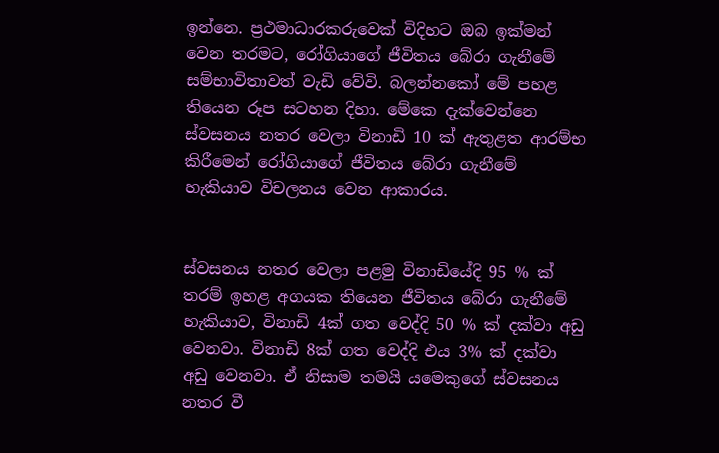ඉන්නෙ. ප්‍රථමාධාරකරුවෙක් විදිහට ඔබ ඉක්මන් වෙන තරමට, රෝගියාගේ ජීවිතය බේරා ගැනීමේ සම්භාවිතාවත් වැඩි වේවි. බලන්නකෝ මේ පහළ තියෙන රූප සටහන දිහා. මේකෙ දැක්වෙන්නෙ ස්වසනය නතර වෙලා විනාඩි 10 ක් ඇතුළත ආරම්භ කිරීමෙන් රෝගියාගේ ජීවිතය බේරා ගැනීමේ හැකියාව විචලනය වෙන ආකාරය.


ස්වසනය නතර වෙලා පළමු විනාඩියේදි 95 % ක් තරම් ඉහළ අගයක තියෙන ජීවිතය බේරා ගැනීමේ හැකියාව, විනාඩි 4ක් ගත වෙද්දි 50 % ක් දක්වා අඩු වෙනවා. විනාඩි 8ක් ගත වෙද්දි එය 3% ක් දක්වා අඩු වෙනවා. ඒ නිසාම තමයි යමෙකුගේ ස්වසනය නතර වී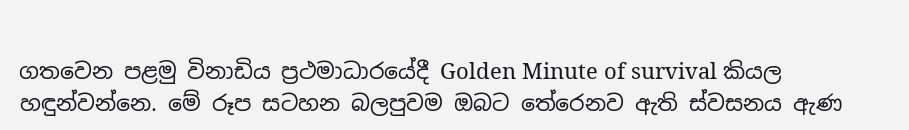ගතවෙන පළමු විනාඩිය ප්‍රථමාධාරයේදී Golden Minute of survival කියල හඳුන්වන්නෙ. මේ රූප සටහන බලපුවම ඔබට තේරෙනව ඇති ස්වසනය ඇණ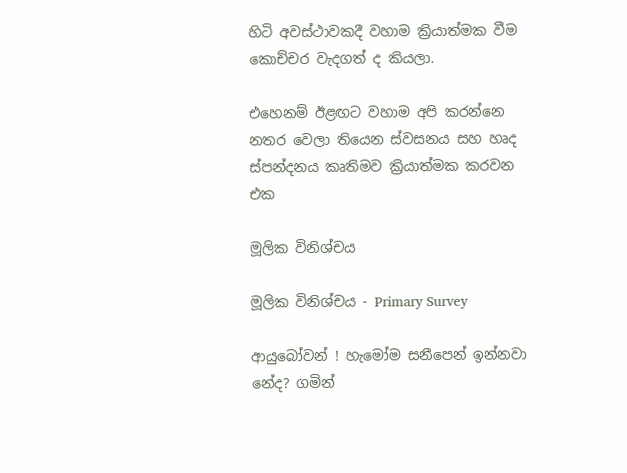හිටි අවස්ථාවකදී වහාම ක්‍රියාත්මක වීම කොච්චර වැදගත් ද කියලා.

එහෙනම් ඊළඟට වහාම අපි කරන්නෙ නතර වෙලා තියෙන ස්වසනය සහ හෘද ස්පන්දනය කෘතිමව ක්‍රියාත්මක කරවන එක

මූලික විනිශ්චය

මූලික විනිශ්චය - Primary Survey

ආයුබෝවන් ! හැමෝම සනීපෙන් ඉන්නවා නේද? ගමින්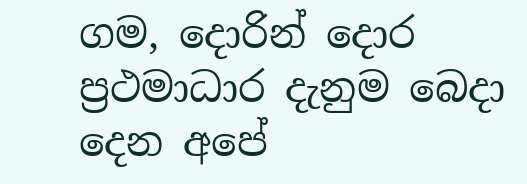ගම, දොරින් දොර ප්‍රථමාධාර දැනුම බෙදා දෙන අපේ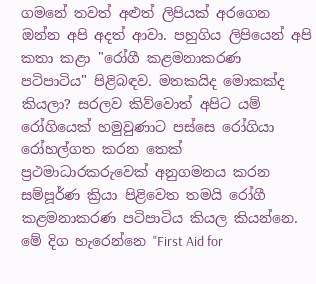ගමනේ තවත් අළුත් ලිපියක් අරගෙන ඔන්න අපි අදත් ආවා. පහුගිය ලිපියෙන් අපි කතා කළා "රෝගී කළමනාකරණ පටිපාටිය" පිළිබඳව. මතකයිද මොකක්ද කියලා? සරලව කිව්වොත් අපිට යම් රෝගියෙක් හමුවුණාට පස්සෙ රෝගියා රෝහල්ගත කරන තෙක් ප්‍රථමාධාරකරුවෙක් අනුගමනය කරන සම්පූර්ණ ක්‍රියා පිළිවෙත තමයි රෝගී කළමනාකරණ පටිපාටිය කියල කියන්නෙ. මේ දිග හැරෙන්නෙ "First Aid for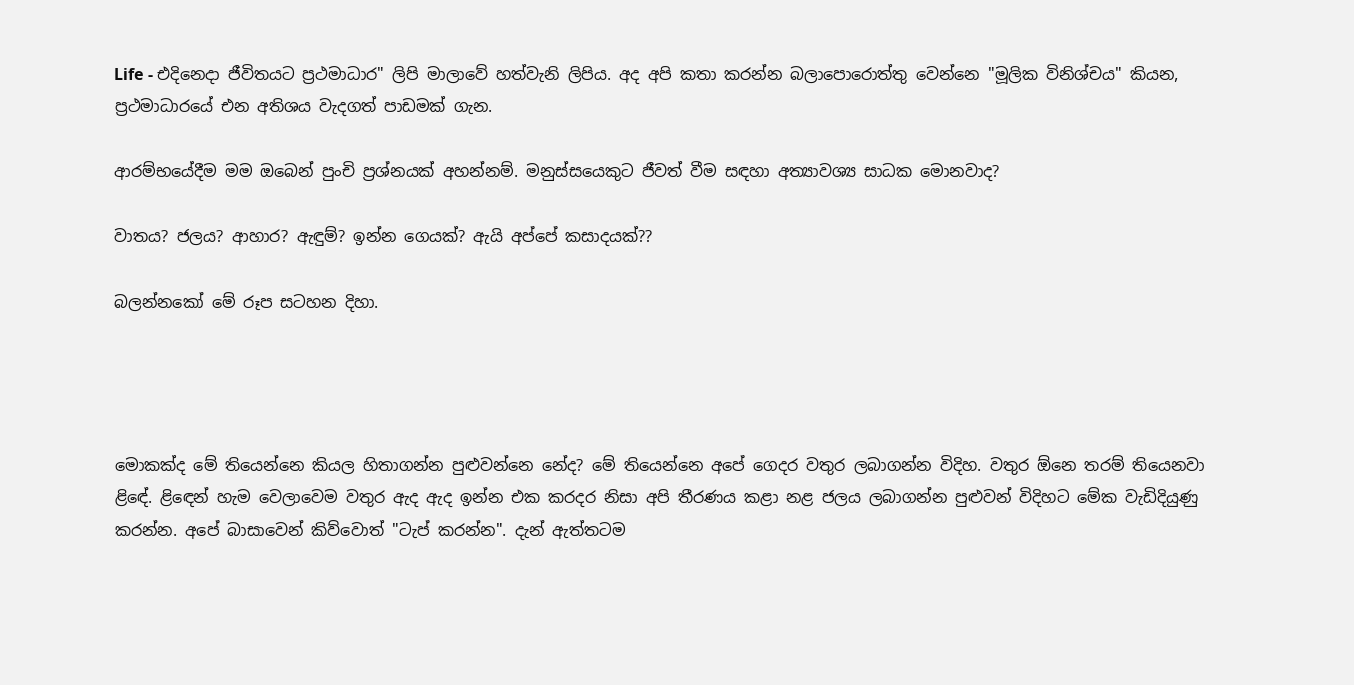Life - එදිනෙදා ජීවිතයට ප්‍රථමාධාර" ලිපි මාලාවේ හත්වැනි ලිපිය. අද අපි කතා කරන්න බලාපොරොත්තු වෙන්නෙ "මූලික විනිශ්චය" කියන, ප්‍රථමාධාරයේ එන අතිශය වැදගත් පාඩමක් ගැන.

ආරම්භයේදීම මම ඔබෙන් පුංචි ප්‍රශ්නයක් අහන්නම්. මනුස්සයෙකුට ජීවත් වීම සඳහා අත්‍යාවශ්‍ය සාධක මොනවාද?

වාතය? ජලය? ආහාර? ඇඳුම්? ඉන්න ගෙයක්? ඇයි අප්පේ කසාදයක්??

බලන්නකෝ මේ රූප සටහන දිහා.




මොකක්ද මේ තියෙන්නෙ කියල හිතාගන්න පුළුවන්නෙ නේද? මේ තියෙන්නෙ අපේ ගෙදර වතුර ලබාගන්න විදිහ. වතුර ඕනෙ තරම් තියෙනවා ළිඳේ. ළිඳෙන් හැම වෙලාවෙම වතුර ඇද ඇද ඉන්න එක කරදර නිසා අපි තීරණය කළා නළ ජලය ලබාගන්න පුළුවන් විදිහට මේක වැඩිදියුණු කරන්න. අපේ බාසාවෙන් කිව්වොත් "ටැප් කරන්න". දැන් ඇත්තටම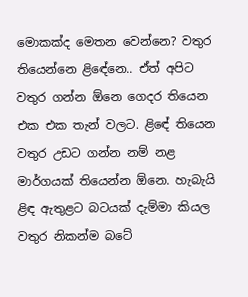මොකක්ද මෙතන වෙන්නෙ? වතුර තියෙන්නෙ ළිඳේනෙ.. ඒත් අපිට වතුර ගන්න ඕනෙ ගෙදර තියෙන එක එක තැන් වලට. ළිඳේ තියෙන වතුර උඩට ගන්න නම් නළ මාර්ගයක් තියෙන්න ඕනෙ. හැබැයි ළිඳ ඇතුළට බටයක් දැම්මා කියල වතුර නිකන්ම බටේ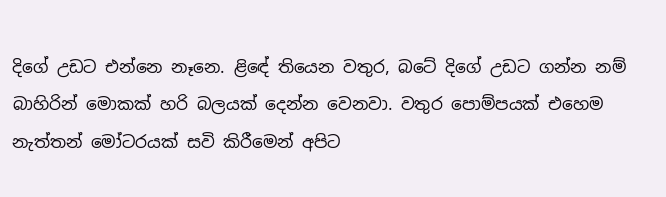දිගේ උඩට එන්නෙ නෑනෙ. ළිඳේ තියෙන වතුර, බටේ දිගේ උඩට ගන්න නම් බාහිරින් මොකක් හරි බලයක් දෙන්න වෙනවා. වතුර පොම්පයක් එහෙම නැත්තන් මෝටරයක් සවි කිරීමෙන් අපිට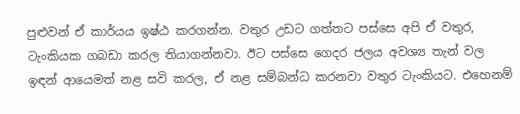පුළුවන් ඒ කාර්යය ඉෂ්ඨ කරගන්න. වතුර උඩට ගත්තට පස්සෙ අපි ඒ වතුර, ටැංකියක ගබඩා කරල තියාගන්නවා. ඊට පස්සෙ ගෙදර ජලය අවශ්‍ය තැන් වල ඉඳන් ආයෙමත් නළ සවි කරල, ඒ නළ සම්බන්ධ කරනවා වතුර ටැංකියට. එහෙනම්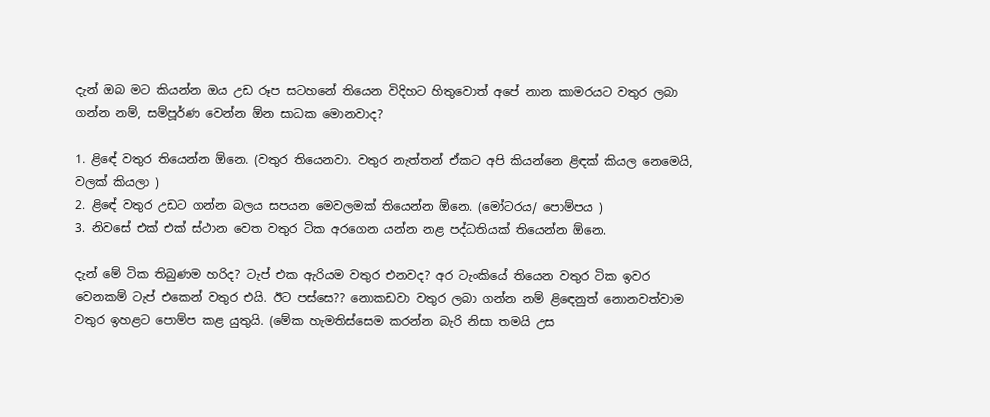දැන් ඔබ මට කියන්න ඔය උඩ රූප සටහනේ තියෙන විදිහට හිතුවොත් අපේ නාන කාමරයට වතුර ලබා ගන්න නම්, සම්පූර්ණ වෙන්න ඕන සාධක මොනවාද?

1. ළිඳේ වතුර තියෙන්න ඕනෙ. (වතුර තියෙනවා. වතුර නැත්තන් ඒකට අපි කියන්නෙ ළිඳක් කියල නෙමෙයි, වලක් කියලා )
2. ළිඳේ වතුර උඩට ගන්න බලය සපයන මෙවලමක් තියෙන්න ඕනෙ. (මෝටරය/ පොම්පය )
3. නිවසේ එක් එක් ස්ථාන වෙත වතුර ටික අරගෙන යන්න නළ පද්ධතියක් තියෙන්න ඕනෙ.

දැන් මේ ටික තිබුණම හරිද? ටැප් එක ඇරියම වතුර එනවද? අර ටැංකියේ තියෙන වතුර ටික ඉවර වෙනකම් ටැප් එකෙන් වතුර එයි. ඊට පස්සෙ?? නොකඩවා වතුර ලබා ගන්න නම් ළිඳෙනුත් නොනවත්වාම වතුර ඉහළට පොම්ප කළ යුතුයි. (මේක හැමතිස්සෙම කරන්න බැරි නිසා තමයි උස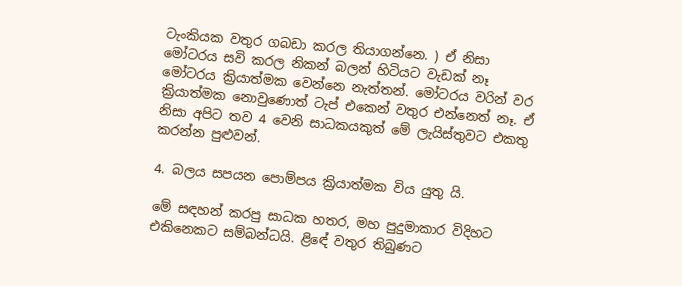ටැංකියක වතුර ගබඩා කරල තියාගන්නෙ. ) ඒ නිසා මෝටරය සවි කරල නිකන් බලන් හිටියට වැඩක් නෑ මෝටරය ක්‍රියාත්මක වෙන්නෙ නැත්තන්. මෝටරය වරින් වර ක්‍රියාත්මක නොවුණොත් ටැප් එකෙන් වතුර එන්නෙත් නෑ. ඒ නිසා අපිට තව 4 වෙනි සාධකයකුත් මේ ලැයිස්තුවට එකතු කරන්න පුළුවන්.

4. බලය සපයන පොම්පය ක්‍රියාත්මක විය යුතු යි.

මේ සඳහන් කරපු සාධක හතර, මහ පුදුමාකාර විදිහට එකිනෙකට සම්බන්ධයි. ළිඳේ වතුර තිබුණට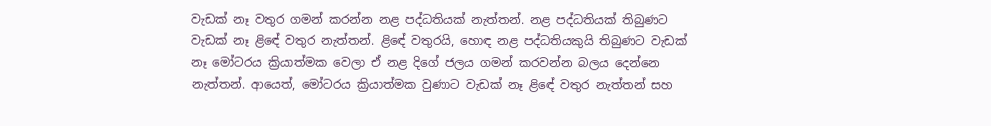වැඩක් නෑ වතුර ගමන් කරන්න නළ පද්ධතියක් නැත්තන්. නළ පද්ධතියක් තිබුණට වැඩක් නෑ ළිඳේ වතුර නැත්තන්. ළිඳේ වතුරයි, හොඳ නළ පද්ධතියකුයි තිබුණට වැඩක් නෑ මෝටරය ක්‍රියාත්මක වෙලා ඒ නළ දිගේ ජලය ගමන් කරවන්න බලය දෙන්නෙ නැත්තන්. ආයෙත්, මෝටරය ක්‍රියාත්මක වුණාට වැඩක් නෑ ළිඳේ වතුර නැත්තන් සහ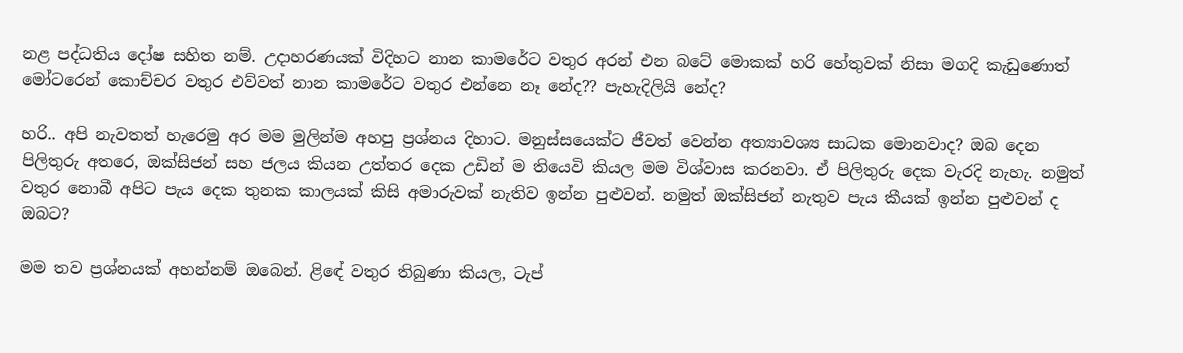නළ පද්ධතිය දෝෂ සහිත නම්. උදාහරණයක් විදිහට නාන කාමරේට වතුර අරන් එන බටේ මොකක් හරි හේතුවක් නිසා මගදි කැඩුණොත් මෝටරෙන් කොච්චර වතුර එව්වත් නාන කාමරේට වතුර එන්නෙ නෑ නේද?? පැහැදිලියි නේද?

හරි.. අපි නැවතත් හැරෙමු අර මම මුලින්ම අහපු ප්‍රශ්නය දිහාට. මනුස්සයෙක්ට ජීවත් වෙන්න අත්‍යාවශ්‍ය සාධක මොනවාද? ඔබ දෙන පිලිතුරු අතරෙ, ඔක්සිජන් සහ ජලය කියන උත්තර දෙක උඩින් ම තියෙවි කියල මම විශ්වාස කරනවා. ඒ පිලිතුරු දෙක වැරදි නැහැ. නමුත් වතුර නොබී අපිට පැය දෙක තුනක කාලයක් කිසි අමාරුවක් නැතිව ඉන්න පුළුවන්. නමුත් ඔක්සිජන් නැතුව පැය කීයක් ඉන්න පුළුවන් ද ඔබට?

මම තව ප්‍රශ්නයක් අහන්නම් ඔබෙන්. ළිඳේ වතුර තිබුණා කියල, ටැප්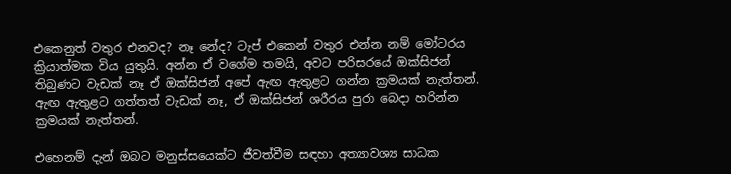එකෙනුත් වතුර එනවද? නෑ නේද? ටැප් එකෙන් වතුර එන්න නම් මෝටරය ක්‍රියාත්මක විය යුතුයි. අන්න ඒ වගේම තමයි, අවට පරිසරයේ ඔක්සිජන් තිබුණට වැඩක් නෑ ඒ ඔක්සිජන් අපේ ඇඟ ඇතුළට ගන්න ක්‍රමයක් නැත්තන්. ඇඟ ඇතුළට ගත්තත් වැඩක් නෑ, ඒ ඔක්සිජන් ශරීරය පුරා බෙදා හරින්න ක්‍රමයක් නැත්තන්.

එහෙනම් දැන් ඔබට මනුස්සයෙක්ට ජීවත්වීම සඳහා අත්‍යාවශ්‍ය සාධක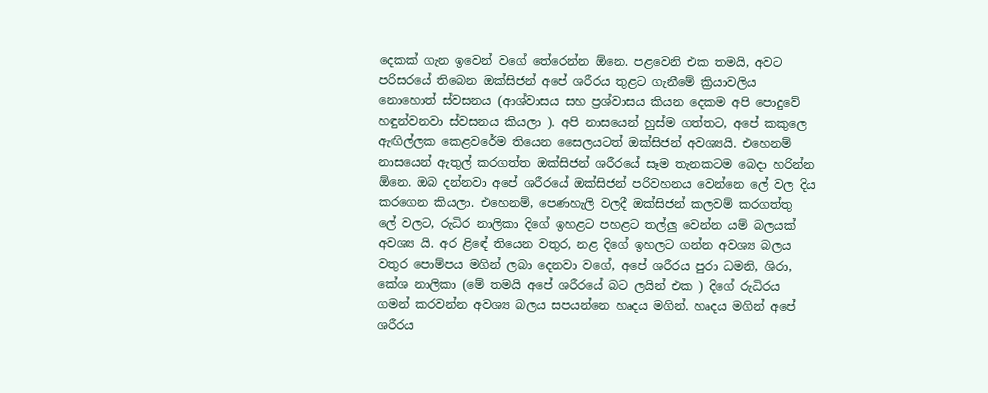දෙකක් ගැන ඉවෙන් වගේ තේරෙන්න ඕනෙ. පළවෙනි එක තමයි, අවට පරිසරයේ තිබෙන ඔක්සිජන් අපේ ශරීරය තුළට ගැනීමේ ක්‍රියාවලිය නොහොත් ස්වසනය (ආශ්වාසය සහ ප්‍රශ්වාසය කියන දෙකම අපි පොදුවේ හඳුන්වනවා ස්වසනය කියලා ). අපි නාසයෙන් හුස්ම ගත්තට, අපේ කකුලෙ ඇඟිල්ලක කෙළවරේම තියෙන සෛලයටත් ඔක්සිජන් අවශ්‍යයි. එහෙනම් නාසයෙන් ඇතුල් කරගත්ත ඔක්සිජන් ශරීරයේ සෑම තැනකටම බෙදා හරින්න ඕනෙ. ඔබ දන්නවා අපේ ශරීරයේ ඔක්සිජන් පරිවහනය වෙන්නෙ ලේ වල දිය කරගෙන කියලා. එහෙනම්, පෙණහැලි වලදී ඔක්සිජන් කලවම් කරගත්තු ලේ වලට, රුධිර නාලිකා දිගේ ඉහළට පහළට තල්ලු වෙන්න යම් බලයක් අවශ්‍ය යි. අර ළිඳේ තියෙන වතුර, නළ දිගේ ඉහලට ගන්න අවශ්‍ය බලය වතුර පොම්පය මගින් ලබා දෙනවා වගේ, අපේ ශරීරය පුරා ධමනි, ශිරා, කේශ නාලිකා (මේ තමයි අපේ ශරීරයේ බට ලයින් එක ) දිගේ රුධිරය ගමන් කරවන්න අවශ්‍ය බලය සපයන්නෙ හෘදය මගින්. හෘදය මගින් අපේ ශරීරය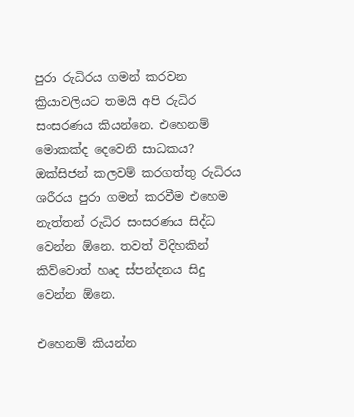පුරා රුධිරය ගමන් කරවන ක්‍රියාවලියට තමයි අපි රුධිර සංසරණය කියන්නෙ. එහෙනම් මොකක්ද දෙවෙනි සාධකය? ඔක්සිජන් කලවම් කරගත්තු රුධිරය ශරීරය පුරා ගමන් කරවීම එහෙම නැත්තන් රුධිර සංසරණය සිද්ධ වෙන්න ඕනෙ. තවත් විදිහකින් කිව්වොත් හෘද ස්පන්දනය සිදු වෙන්න ඕනෙ.

එහෙනම් කියන්න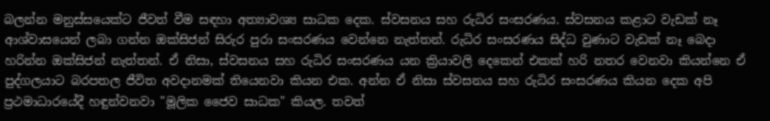බලන්න මනුස්සයෙක්ට ජීවත් වීම සඳහා අත්‍යාවශ්‍ය සාධක දෙක. ස්වසනය සහ රුධිර සංසරණය. ස්වසනය කළාට වැඩක් නෑ ආශ්වාසයෙන් ලබා ගන්න ඔක්සිජන් සිරුර පුරා සංසරණය වෙන්නෙ නැත්තන්. රුධිර සංසරණය සිද්ධ වුණාට වැඩක් නෑ බෙදා හරින්න ඔක්සිජන් නැත්තන්. ඒ නිසා, ස්වසනය සහ රුධිර සංසරණය යන ක්‍රියාවලි දෙකෙන් එකක් හරි නතර වෙනවා කියන්නෙ ඒ පුද්ගලයාට බරපතල ජීවිත අවදානමක් තියෙනවා කියන එක. අන්න ඒ නිසා ස්වසනය සහ රුධිර සංසරණය කියන දෙක අපි ප්‍රථමාධාරයේදී හඳුන්වනවා "මූලික ජෛව සාධක" කියල. තවත්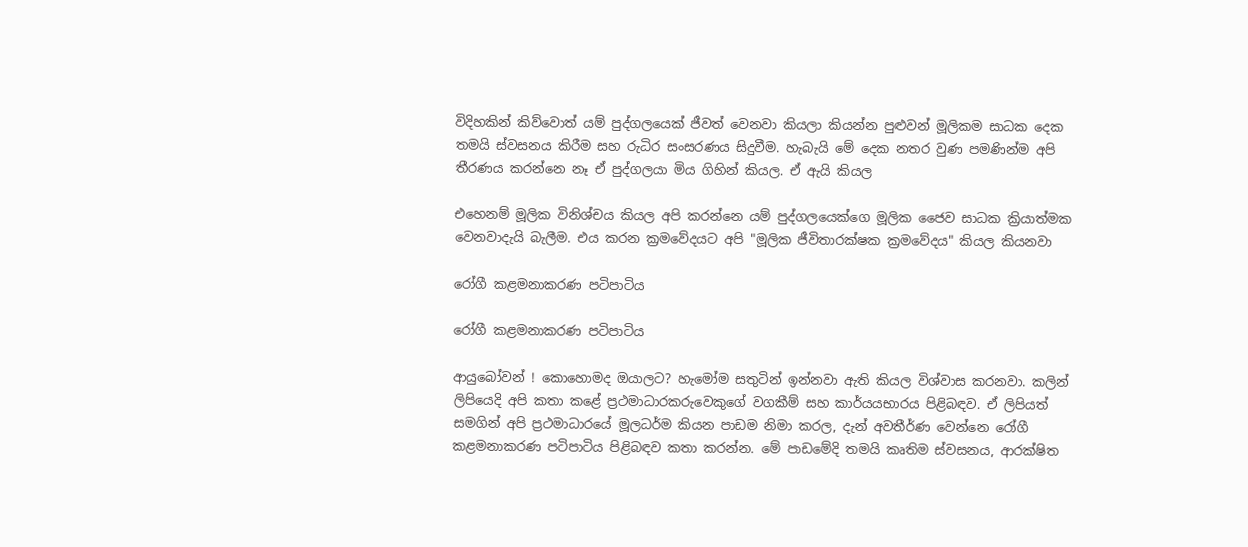විදිහකින් කිව්වොත් යම් පුද්ගලයෙක් ජීවත් වෙනවා කියලා කියන්න පුළුවන් මූලිකම සාධක දෙක තමයි ස්වසනය කිරීම සහ රුධිර සංසරණය සිදුවීම. හැබැයි මේ දෙක නතර වුණ පමණින්ම අපි තීරණය කරන්නෙ නෑ ඒ පුද්ගලයා මිය ගිහින් කියල. ඒ ඇයි කියල

එහෙනම් මූලික විනිශ්චය කියල අපි කරන්නෙ යම් පුද්ගලයෙක්ගෙ මූලික ජෛව සාධක ක්‍රියාත්මක වෙනවාදැයි බැලීම. එය කරන ක්‍රමවේදයට අපි "මූලික ජීවිතාරක්ෂක ක්‍රමවේදය" කියල කියනවා

රෝගී කළමනාකරණ පටිපාටිය

රෝගී කළමනාකරණ පටිපාටිය

ආයුබෝවන් ! කොහොමද ඔයාලට? හැමෝම සතුටින් ඉන්නවා ඇති කියල විශ්වාස කරනවා. කලින් ලිපියෙදි අපි කතා කළේ ප්‍රථමාධාරකරුවෙකුගේ වගකීම් සහ කාර්යයභාරය පිළිබඳව. ඒ ලිපියත් සමගින් අපි ප්‍රථමාධාරයේ මූලධර්ම කියන පාඩම නිමා කරල, දැන් අවතීර්ණ වෙන්නෙ රෝගී කළමනාකරණ පටිපාටිය පිළිබඳව කතා කරන්න. මේ පාඩමේදි තමයි කෘතිම ස්වසනය, ආරක්ෂිත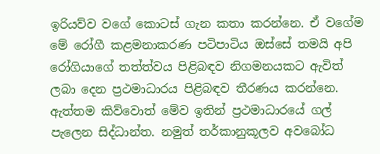ඉරියව්ව වගේ කොටස් ගැන කතා කරන්නෙ. ඒ වගේම මේ රෝගී කළමනාකරණ පටිපාටිය ඔස්සේ තමයි අපි රෝගියාගේ තත්ත්වය පිළිබඳව නිගමනයකට ඇවිත් ලබා දෙන ප්‍රථමාධාරය පිළිබඳව තීරණය කරන්නෙ. ඇත්තම කිව්වොත් මේව ඉතින් ප්‍රථමාධාරයේ ගල් පැලෙන සිද්ධාන්ත. නමුත් තර්කානුකූලව අවබෝධ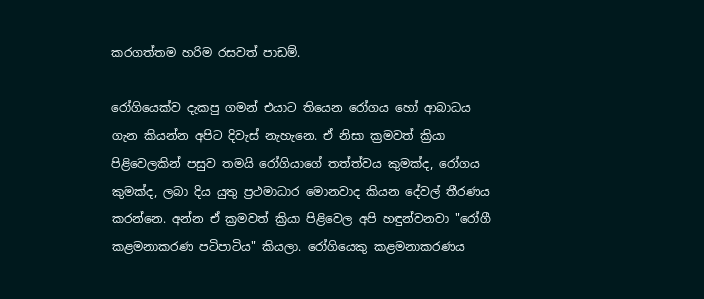කරගත්තම හරිම රසවත් පාඩම්.

රෝගියෙක්ව දැකපු ගමන් එයාට තියෙන රෝගය හෝ ආබාධය ගැන කියන්න අපිට දිවැස් නැහැනෙ. ඒ නිසා ක්‍රමවත් ක්‍රියා පිළිවෙලකින් පසුව තමයි රෝගියාගේ තත්ත්වය කුමක්ද, රෝගය කුමක්ද, ලබා දිය යුතු ප්‍රථමාධාර මොනවාද කියන දේවල් තීරණය කරන්නෙ. අන්න ඒ ක්‍රමවත් ක්‍රියා පිළිවෙල අපි හඳුන්වනවා "රෝගී කළමනාකරණ පටිපාටිය" කියලා. රෝගියෙකු කළමනාකරණය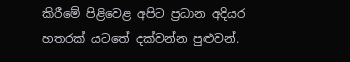කිරීමේ පිළිවෙළ අපිට ප්‍රධාන අදියර හතරක් යටතේ දක්වන්න පුළුවන්.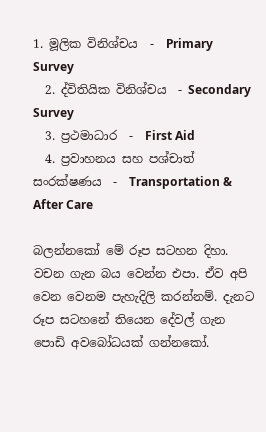1. මූලික විනිශ්චය  -  Primary Survey
  2. ද්විතියික විනිශ්චය  - Secondary Survey
  3. ප්‍රථමාධාර  -  First Aid
  4. ප්‍රවාහනය සහ පශ්චාත් සංරක්ෂණය  -  Transportation & After Care

බලන්නකෝ මේ රූප සටහන දිහා. වචන ගැන බය වෙන්න එපා. ඒව අපි වෙන වෙනම පැහැදිලි කරන්නම්. දැනට රූප සටහනේ තියෙන දේවල් ගැන පොඩි අවබෝධයක් ගන්නකෝ.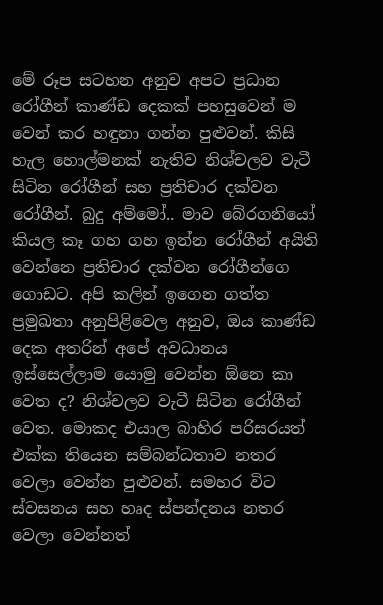මේ රූප සටහන අනුව අපට ප්‍රධාන රෝගීන් කාණ්ඩ දෙකක් පහසුවෙන් ම වෙන් කර හඳුනා ගන්න පුළුවන්. කිසි හැල හොල්මනක් නැතිව නිශ්චලව වැටී සිටින රෝගීන් සහ ප්‍රතිචාර දක්වන රෝගීන්. බුදු අම්මෝ.. මාව බේරගනියෝ කියල කෑ ගහ ගහ ඉන්න රෝගීන් අයිති වෙන්නෙ ප්‍රතිචාර දක්වන රෝගීන්ගෙ ගොඩට. අපි කලින් ඉගෙන ගත්ත ප්‍රමුඛතා අනුපිළිවෙල අනුව, ඔය කාණ්ඩ දෙක අතරින් අපේ අවධානය ඉස්සෙල්ලාම යොමු වෙන්න ඕනෙ කා වෙත ද? නිශ්චලව වැටී සිටින රෝගීන් වෙත. මොකද එයාල බාහිර පරිසරයත් එක්ක තියෙන සම්බන්ධතාව නතර වෙලා වෙන්න පුළුවන්. සමහර විට ස්වසනය සහ හෘද ස්පන්දනය නතර වෙලා වෙන්නත්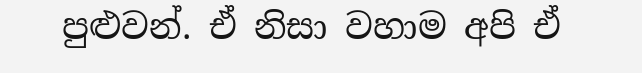පුළුවන්. ඒ නිසා වහාම අපි ඒ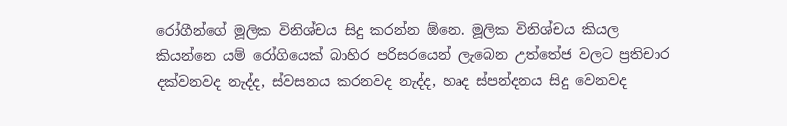රෝගීන්ගේ මූලික විනිශ්චය සිදු කරන්න ඕනෙ. මූලික විනිශ්චය කියල කියන්නෙ යම් රෝගියෙක් බාහිර පරිසරයෙන් ලැබෙන උත්තේජ වලට ප්‍රතිචාර දක්වනවද නැද්ද, ස්වසනය කරනවද නැද්ද, හෘද ස්පන්දනය සිදු වෙනවද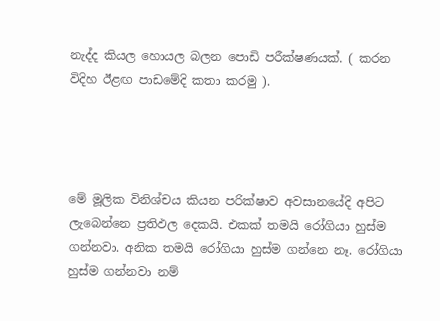නැද්ද කියල හොයල බලන පොඩි පරීක්ෂණයක්. ( කරන විදිහ ඊළඟ පාඩමේදි කතා කරමු ).




මේ මූලික විනිශ්චය කියන පරික්ෂාව අවසානයේදි අපිට ලැබෙන්නෙ ප්‍රතිඵල දෙකයි. එකක් තමයි රෝගියා හුස්ම ගන්නවා. අනික තමයි රෝගියා හුස්ම ගන්නෙ නෑ. රෝගියා හුස්ම ගන්නවා නම්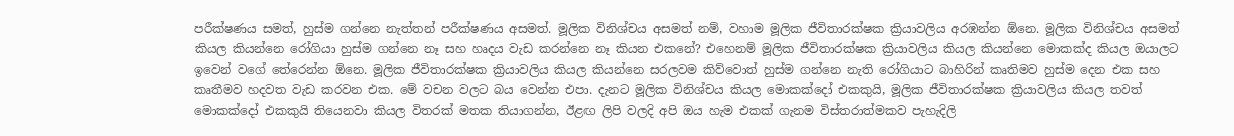පරීක්ෂණය සමත්, හුස්ම ගන්නෙ නැත්තන් පරීක්ෂණය අසමත්. මූලික විනිශ්චය අසමත් නම්, වහාම මූලික ජීවිතාරක්ෂක ක්‍රියාවලිය අරඹන්න ඕනෙ. මූලික විනිශ්චය අසමත් කියල කියන්නෙ රෝගියා හුස්ම ගන්නෙ නෑ සහ හෘදය වැඩ කරන්නෙ නෑ කියන එකනේ? එහෙනම් මූලික ජීවිතාරක්ෂක ක්‍රියාවලිය කියල කියන්නෙ මොකක්ද කියල ඔයාලට ඉවෙන් වගේ තේරෙන්න ඕනෙ. මූලික ජීවිතාරක්ෂක ක්‍රියාවලිය කියල කියන්නෙ සරලවම කිව්වොත් හුස්ම ගන්නෙ නැති රෝගියාට බාහිරින් කෘතිමව හුස්ම දෙන එක සහ කෘතීමව හදවත වැඩ කරවන එක. මේ වචන වලට බය වෙන්න එපා. දැනට මූලික විනිශ්චය කියල මොකක්දෝ එකකුයි, මූලික ජීවිතාරක්ෂක ක්‍රියාවලිය කියල තවත් මොකක්දෝ එකකුයි තියෙනවා කියල විතරක් මතක තියාගන්න, ඊළඟ ලිපි වලදි අපි ඔය හැම එකක් ගැනම විස්තරාත්මකව පැහැදිලි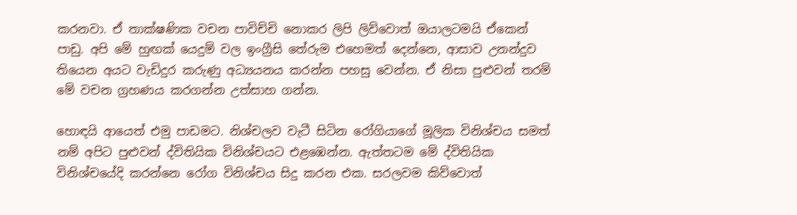කරනවා. ඒ තාක්ෂණික වචන පාවිච්චි නොකර ලිපි ලිව්වොත් ඔයාලටමයි ඒකෙන් පාඩු. අපි මේ හුඟක් යෙදුම් වල ඉංග්‍රීසි තේරුම එහෙමත් දෙන්නෙ, ආසාව උනන්දුව තියෙන අයට වැඩිදුර කරුණු අධ්‍යයනය කරන්න පහසු වෙන්න. ඒ නිසා පුළුවන් තරම් මේ වචන ග්‍රහණය කරගන්න උත්සාහ ගන්න.

හොඳයි ආයෙත් එමු පාඩමට. නිශ්චලව වැටී සිටින රෝගියාගේ මූලික විනිශ්චය සමත් නම් අපිට පුළුවන් ද්විතියික විනිශ්චයට එළඹෙන්න. ඇත්තටම මේ ද්විතියික විනිශ්චයේදි කරන්නෙ රෝග විනිශ්චය සිදු කරන එක. සරලවම කිව්වොත්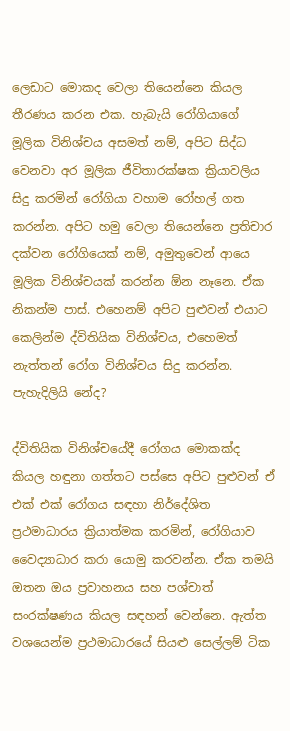ලෙඩාට මොකද වෙලා තියෙන්නෙ කියල තීරණය කරන එක. හැබැයි රෝගියාගේ මූලික විනිශ්චය අසමත් නම්, අපිට සිද්ධ වෙනවා අර මූලික ජීවිතාරක්ෂක ක්‍රියාවලිය සිදු කරමින් රෝගියා වහාම රෝහල් ගත කරන්න. අපිට හමු වෙලා තියෙන්නෙ ප්‍රතිචාර දක්වන රෝගියෙක් නම්, අමුතුවෙන් ආයෙ මූලික විනිශ්චයක් කරන්න ඕන නෑනෙ. ඒක නිකන්ම පාස්. එහෙනම් අපිට පුළුවන් එයාට කෙලින්ම ද්විතියික විනිශ්චය, එහෙමත් නැත්තන් රෝග විනිශ්චය සිදු කරන්න. පැහැදිලියි නේද?

ද්විතියික විනිශ්චයේදී රෝගය මොකක්ද කියල හඳුනා ගත්තට පස්සෙ අපිට පුළුවන් ඒ එක් එක් රෝගය සඳහා නිර්දේශිත ප්‍රථමාධාරය ක්‍රියාත්මක කරමින්, රෝගියාව වෛද්‍යාධාර කරා යොමු කරවන්න. ඒක තමයි ඔතන ඔය ප්‍රවාහනය සහ පශ්චාත් සංරක්ෂණය කියල සඳහන් වෙන්නෙ. ඇත්ත වශයෙන්ම ප්‍රථමාධාරයේ සියළු සෙල්ලම් ටික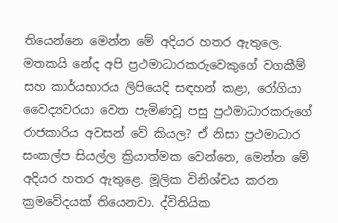තියෙන්නෙ මෙන්න මේ අදියර හතර ඇතුලෙ. මතකයි නේද අපි ප්‍රථමාධාරකරුවෙකුගේ වගකීම් සහ කාර්යභාරය ලිපියෙදි සඳහන් කළා, රෝගියා වෛද්‍යවරයා වෙත පැමිණවූ පසු ප්‍රථමාධාරකරුගේ රාජකාරිය අවසන් වේ කියල? ඒ නිසා ප්‍රථමාධාර සංකල්ප සියල්ල ක්‍රියාත්මක වෙන්නෙ, මෙන්න මේ අදියර හතර ඇතුළෙ. මූලික විනිශ්චය කරන ක්‍රමවේදයක් තියෙනවා. ද්විතියික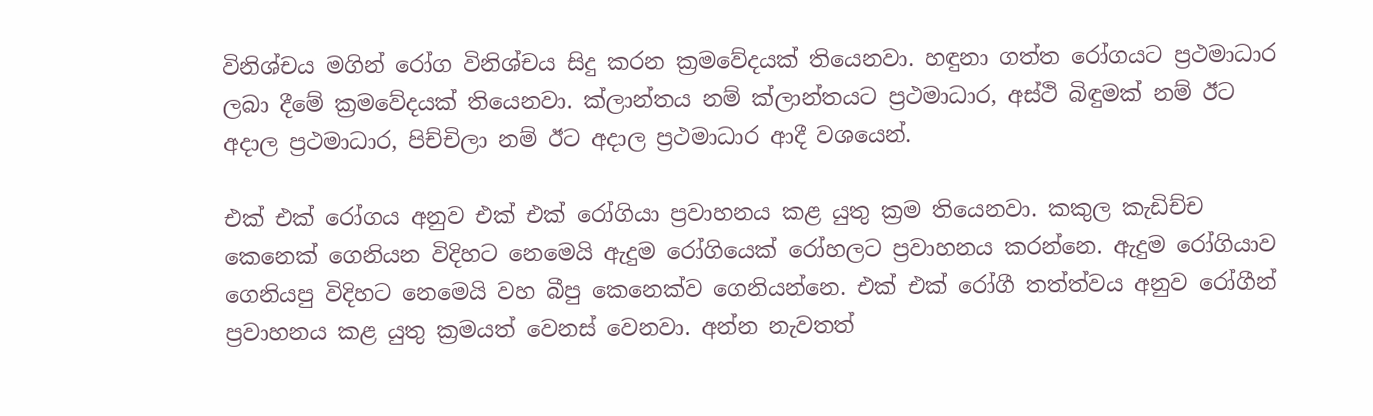විනිශ්චය මගින් රෝග විනිශ්චය සිදු කරන ක්‍රමවේදයක් තියෙනවා. හඳුනා ගත්ත රෝගයට ප්‍රථමාධාර ලබා දීමේ ක්‍රමවේදයක් තියෙනවා. ක්ලාන්තය නම් ක්ලාන්තයට ප්‍රථමාධාර, අස්ථි බිඳුමක් නම් ඊට අදාල ප්‍රථමාධාර, පිච්චිලා නම් ඊට අදාල ප්‍රථමාධාර ආදී වශයෙන්.

එක් එක් රෝගය අනුව එක් එක් රෝගියා ප්‍රවාහනය කළ යුතු ක්‍රම තියෙනවා. කකුල කැඩිච්ච කෙනෙක් ගෙනියන විදිහට නෙමෙයි ඇදුම රෝගියෙක් රෝහලට ප්‍රවාහනය කරන්නෙ. ඇදුම රෝගියාව ගෙනියපු විදිහට නෙමෙයි වහ බීපු කෙනෙක්ව ගෙනියන්නෙ. එක් එක් රෝගී තත්ත්වය අනුව රෝගීන් ප්‍රවාහනය කළ යුතු ක්‍රමයත් වෙනස් වෙනවා. අන්න නැවතත්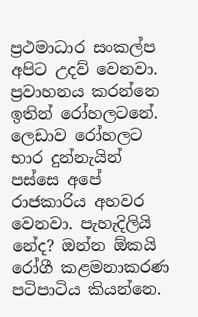ප්‍රථමාධාර සංකල්ප අපිට උදව් වෙනවා. ප්‍රවාහනය කරන්නෙ ඉතින් රෝහලටනේ. ලෙඩාව රෝහලට භාර දුන්නැයින් පස්සෙ අපේ රාජකාරිය අහවර වෙනවා. පැහැදිලියි නේද? ඔන්න ඕකයි රෝගී කළමනාකරණ පටිපාටිය කියන්නෙ.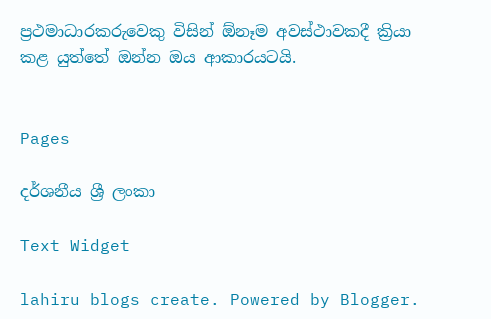ප්‍රථමාධාරකරුවෙකු විසින් ඕනෑම අවස්ථාවකදී ක්‍රියා කළ යුත්තේ ඔන්න ඔය ආකාරයටයි.


Pages

දර්ශනීය ශ්‍රී ලංකා

Text Widget

lahiru blogs create. Powered by Blogger.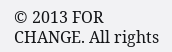© 2013 FOR CHANGE. All rights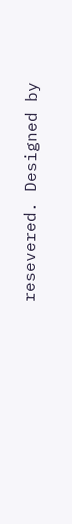resevered. Designed by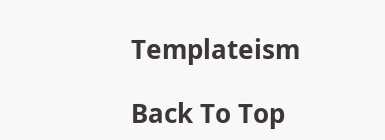Templateism

Back To Top